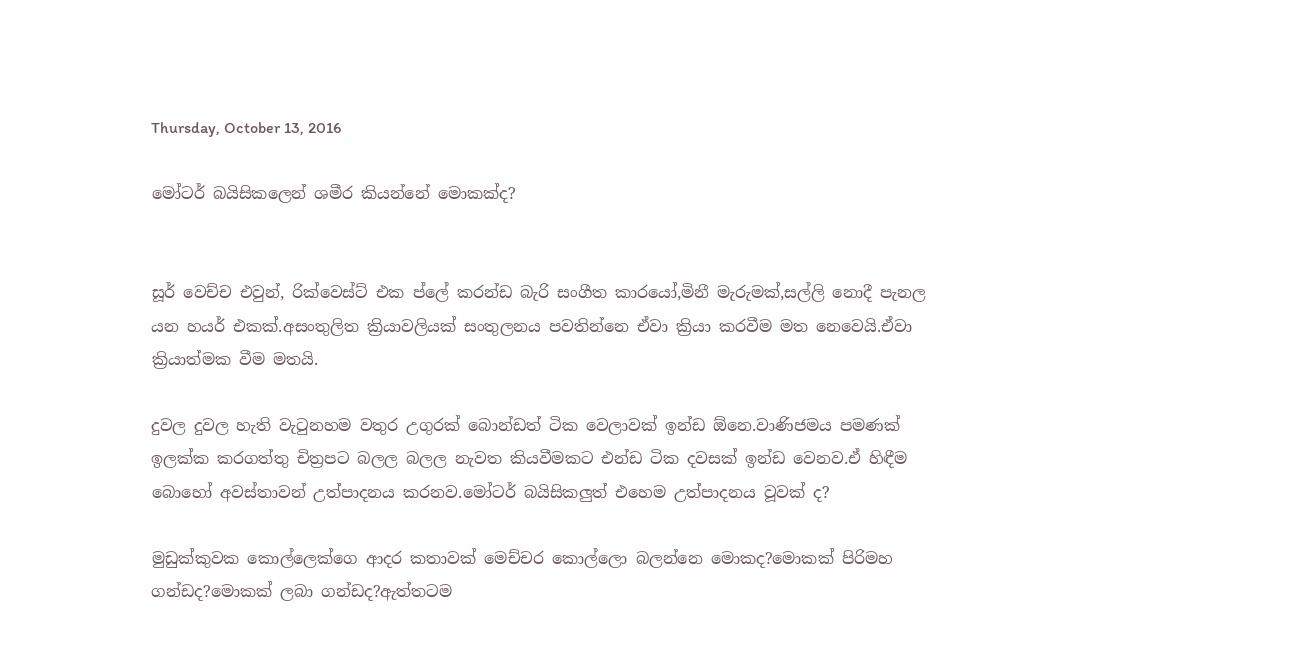Thursday, October 13, 2016

මෝටර් බයිසිකලෙන් ශමීර කියන්නේ මොකක්ද?


සූර් වෙච්ච එවුන්, රික්වෙස්ට් එක ප්ලේ කරන්ඩ බැරි සංගීත කාරයෝ,මිනී මැරුමක්,සල්ලි නොදී පැනල යන හයර් එකක්.අසංතුලිත ක්‍රියාවලියක් සංතුලනය පවතින්නෙ ඒවා ක්‍රියා කරවීම මත නෙවෙයි.ඒවා ක්‍රියාත්මක වීම මතයි.

දුවල දුවල හැති වැටුනහම වතුර උගුරක් බොන්ඩත් ටික වෙලාවක් ඉන්ඩ ඕනෙ.වාණිජමය පමණක් ඉලක්ක කරගත්තු චිත්‍රපට බලල බලල නැවත කියවීමකට එන්ඩ ටික දවසක් ඉන්ඩ වෙනව.ඒ හිඳීම බොහෝ අවස්තාවන් උත්පාදනය කරනව.මෝටර් බයිසිකලුත් එහෙම උත්පාදනය වූවක් ද?

මුඩුක්කුවක කොල්ලෙක්ගෙ ආදර කතාවක් මෙච්චර කොල්ලො බලන්නෙ මොකද?මොකක් පිරිමහ ගන්ඩද?මොකක් ලබා ගන්ඩද?ඇත්තටම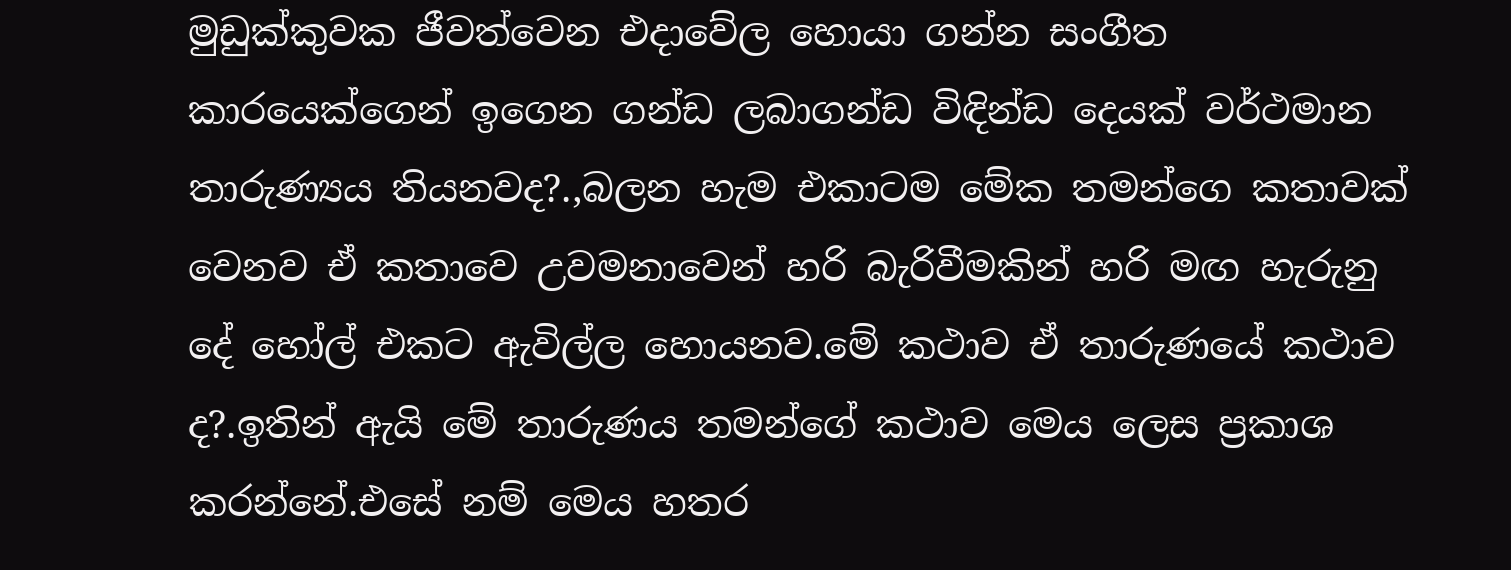මුඩුක්කුවක ජීවත්වෙන එදාවේල හොයා ගන්න සංගීත කාරයෙක්ගෙන් ඉගෙන ගන්ඩ ලබාගන්ඩ විඳින්ඩ දෙයක් වර්ථමාන තාරුණ්‍යය තියනවද?.,බලන හැම එකාටම මේක තමන්ගෙ කතාවක් වෙනව ඒ කතාවෙ උවමනාවෙන් හරි බැරිවීමකින් හරි මඟ හැරුනු දේ හෝල් එකට ඇවිල්ල හොයනව.මේ කථාව ඒ තාරුණයේ කථාව ද?.ඉතින් ඇයි මේ තාරුණය තමන්ගේ කථාව මෙය ලෙස ප්‍රකාශ කරන්නේ.එසේ නම් මෙය හතර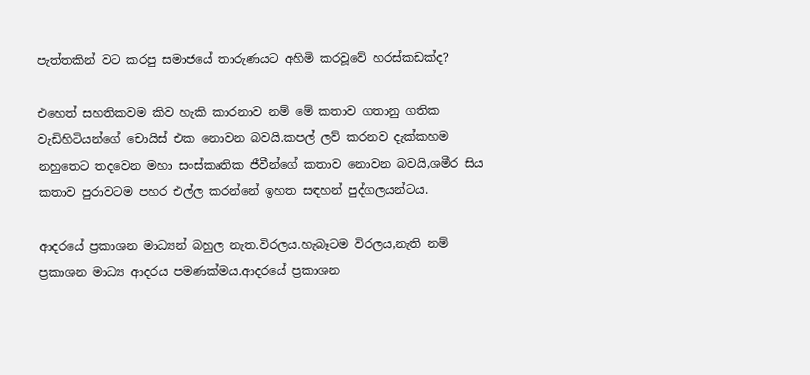පැත්තකින් වට කරපු සමාජයේ තාරුණයට අහිමි කරවූවේ හරස්කඩක්ද?

එහෙත් සහතිකවම කිව හැකි කාරනාව නම් මේ කතාව ගතානු ගතික වැඩිහිටියන්ගේ චොයිස් එක නොවන බවයි.කපල් ලව් කරනව දැක්කහම නහුතෙට තදවෙන මහා සංස්කෘතික ජීවීන්ගේ කතාව නොවන බවයි,ශමීර සිය කතාව පුරාවටම පහර එල්ල කරන්නේ ඉහත සඳහන් පුද්ගලයන්ටය.

ආදරයේ ප්‍රකාශන මාධ්‍යන් බහුල නැත.විරලය.හැබෑටම විරලය,නැති නම් ප්‍රකාශන මාධ්‍ය ආදරය පමණක්මය.ආදරයේ ප්‍රකාශන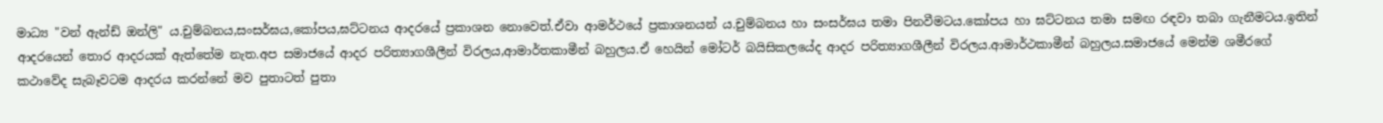මාධ්‍ය "වන් ඇන්ඩ් ඔන්ලි" ය.චුම්බනය,සංසර්ඝය,කෝපය,ඝට්ටනය ආදරයේ ප්‍රකාශන නොවෙත්.ඒවා ආමර්ථයේ ප්‍රකාශනයන් ය.චුම්බනය හා සංසර්ඝය තමා පිනවීමටය.කෝපය හා ඝට්ටනය තමා සමඟ රඳවා තබා ගැනීමටය.ඉතින් ආදරයෙන් තොර ආදරයක් ඇත්තේම නැත.අප සමාජයේ ආදර පරිත්‍යාගශීලීන් විරලය,ආමාර්තකාමීන් බහුලය.ඒ හෙයින් මෝටර් බයිසිකලයේද ආදර පරිත්‍යාගශීලීන් විරලය.ආමාර්ථකාමීන් බහුලය.සමාජයේ මෙන්ම ශමීරගේ කථාවේද සැබෑවටම ආදරය කරන්නේ මව පුතාටත් පුතා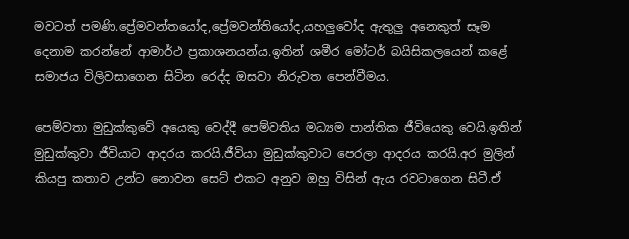මවටත් පමණි.ප්‍රේමවන්තයෝද,ප්‍රේමවන්තියෝද,යහලුවෝද ඇතුලු අනෙකුත් සෑම දෙනාම කරන්නේ ආමාර්ථ ප්‍රකාශනයන්ය.ඉතින් ශමීර මෝටර් බයිසිකලයෙන් කළේ සමාජය විලිවසාගෙන සිටින රෙද්ද ඔසවා නිරුවත පෙන්වීමය.

පෙම්වතා මුඩුක්කුවේ අයෙකු වෙද්දී පෙම්වතිය මධ්‍යම පාන්තික ජීවියෙකු වෙයි.ඉතින් මුඩුක්කුවා ජීවියාට ආදරය කරයි.ජීවියා මුඩුක්කුවාට පෙරලා ආදරය කරයි.අර මුලින් කියපු කතාව උන්ට නොවන සෙට් එකට අනුව ඔහු විසින් ඇය රවටාගෙන සිටී.ඒ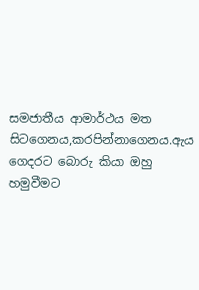සමජාතීය ආමාර්ථය මත සිටගෙනය,කරපින්නාගෙනය.ඇය ගෙදරට බොරු කියා ඔහු හමුවීමට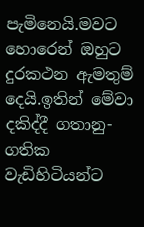පැමිනෙයි.මවට හොරෙන් ඔහුට දුරකථන ඇමතුම් දෙයි.ඉතින් මේවා දකිද්දී ගතානු-ගතික වැඩිහිටියන්ට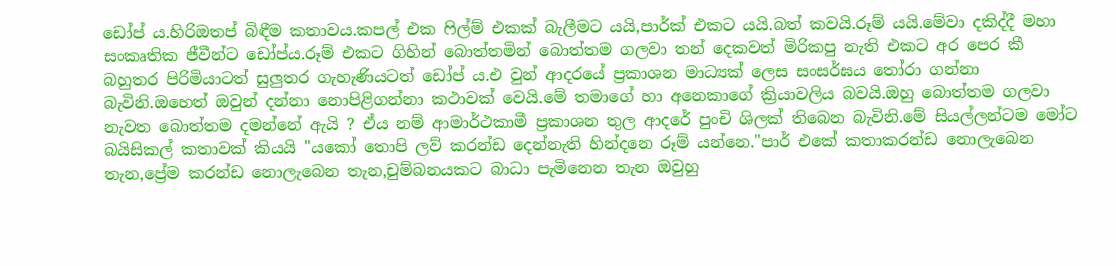ඩෝප් ය.හිරිඔතප් බිඳීම කතාවය.කපල් එක ෆිල්ම් එකක් බැලීමට යයි,පාර්ක් එකට යයි.බත් කවයි.රූම් යයි.මේවා දකිද්දී මහා සංකෘතික ජීවීන්ට ඩෝප්ය.රූම් එකට ගිහින් බොත්තමින් බොත්තම ගලවා තන් දෙකවත් මිරිකපු නැති එකට අර පෙර කී බහුතර පිරිමියාටත් සුලුතර ගැහැණියටත් ඩෝප් ය.එ වුන් ආදරයේ ප්‍රකාශන මාධ්‍යක් ලෙස සංසර්ඝය තෝරා ගන්නා බැවිනි.ඔහෙත් ඔවුන් දන්නා නොපිළිගන්නා කථාවක් වෙයි.මේ තමාගේ හා අනෙකාගේ ක්‍රියාවලිය බවයි.ඔහු බොත්තම ගලවා නැවත බොත්තම දමන්නේ ඇයි ? ඒය නම් ආමාර්ථකාමී ප්‍රකාශන තුල ආදරේ පුංචි ශිලක් තිබෙන බැවිනි.මේ සියල්ලන්ටම මෝට බයිසිකල් කතාවක් කියයි "යකෝ තොපි ලව් කරන්ඩ දෙන්නැති හින්දනෙ රූම් යන්නෙ."පාර් එකේ කතාකරන්ඩ නොලැබෙන තැන,ප්‍රේම කරන්ඩ නොලැබෙන තැන,චුම්බනයකට බාධා පැමිනෙන තැන ඔවුහු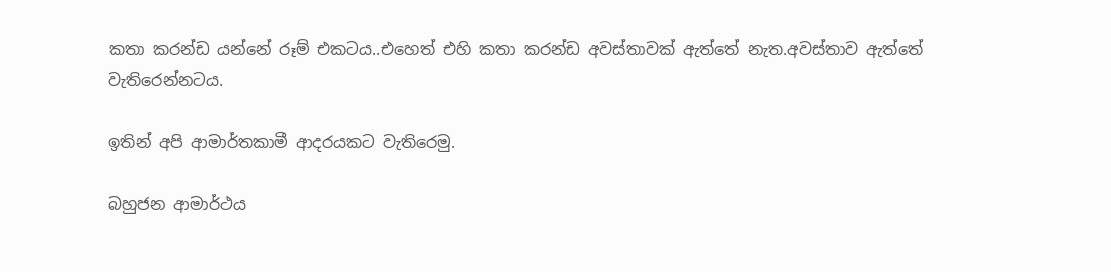කතා කරන්ඩ යන්නේ රූම් එකටය..එහෙත් එහි කතා කරන්ඩ අවස්තාවක් ඇත්තේ නැත.අවස්තාව ඇත්තේ වැතිරෙන්නටය.

ඉතින් අපි ආමාර්තකාමී ආදරයකට වැතිරෙමු.

බහුජන ආමාර්ථය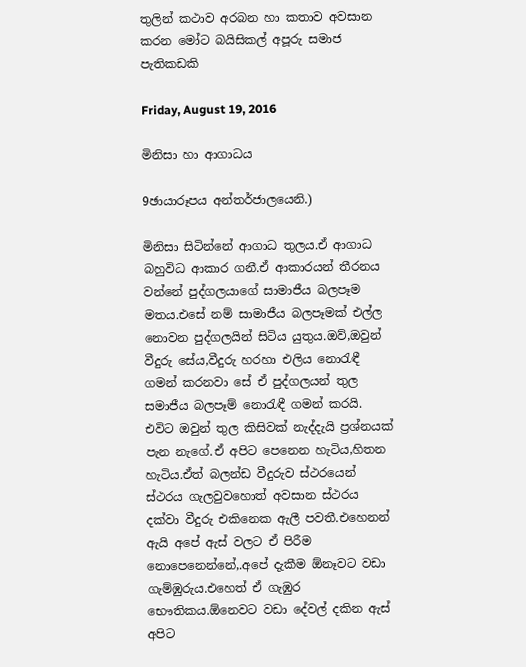තුලින් කථාව අරබන හා කතාව අවසාන කරන මෝට බයිසිකල් අපූරු සමාජ පැතිකඩකි

Friday, August 19, 2016

මිනිසා හා ආගාධය

9ඡායාරූපය අන්තර්ජාලයෙනි.)

මිනිසා සිටින්නේ ආගාධ තුලය.ඒ ආගාධ බහුවිධ ආකාර ගනී.ඒ ආකාරයන් තීරනය වන්නේ පුද්ගලයාගේ සාමාජීය බලපෑම මතය.එසේ නම් සාමාජීය බලපෑමක් එල්ල නොවන පුද්ගලයින් සිටිය යුතුය.ඔව්,ඔවුන් වීදුරු සේය,වීදුරු හරහා එලිය නොරැඳී ගමන් කරනවා සේ ඒ පුද්ගලයන් තුල සමාජීය බලපෑම් නොරැඳී ගමන් කරයි.
එවිට ඔවුන් තුල කිසිවක් නැද්දැයි ප්‍රශ්නයක් පැන නැගේ.ඒ අපිට පෙනෙන හැටිය,හිතන හැටිය.ඒත් බලන්ඩ වීදුරුව ස්ථරයෙන් ස්ථරය ගැලවුවහොත් අවසාන ස්ථරය දක්වා වීදුරු එකිනෙක ඇලී පවතී.එහෙනන් ඇයි අපේ ඇස් වලට ඒ පිරීම නොපෙනෙන්නේ,.අපේ දැකීම ඕනෑවට වඩා ගැම්ඹුරුය.එහෙත් ඒ ගැඹුර භෞතිකය.ඕනෙවට වඩා දේවල් දකින ඇස් අපිට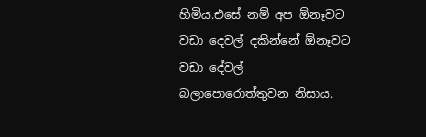හිමිය.එසේ නම් අප ඕනෑවට වඩා දෙවල් දකින්නේ ඕනෑවට වඩා දේවල් බලාපොරොත්තුවන නිසාය.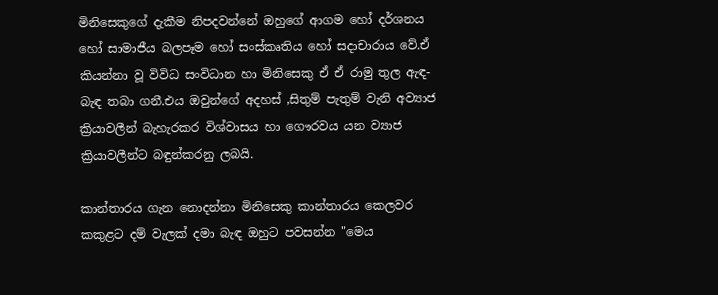මිනිසෙකුගේ දැකීම නිපදවන්නේ ඔහුගේ ආගම හෝ දර්ශනය හෝ සාමාජීය බලපෑම හෝ සංස්කෘතිය හෝ සදාචාරාය වේ.ඒ කියන්නා වූ විවිධ සංවිධාන හා මිනිසෙකු ඒ ඒ රාමු තුල ඇඳ-බැඳ තබා ගනී.එය ඔවුන්ගේ අදහස් ,සිතුම් පැතුම් වැනි අව්‍යාජ ක්‍රියාවලීන් බැහැරකර විශ්වාසය හා ගෞරවය යන ව්‍යාජ ක්‍රියාවලීන්ට බඳුන්කරනු ලබයි.

කාන්තාරය ගැන නොදන්නා මිනිසෙකු කාන්තාරය කෙලවර කකුළට දම් වැලක් දමා බැඳ ඔහුට පවසන්න "මෙය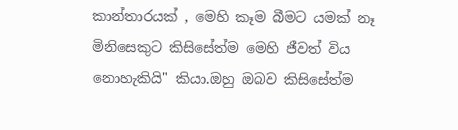කාන්තාරයක් , මෙහි කෑම බීමට යමක් නෑ මිනිසෙකුට කිසිසේත්ම මෙහි ජීවත් විය නොහැකියි" කියා.ඔහු ඔබව කිසිසේත්ම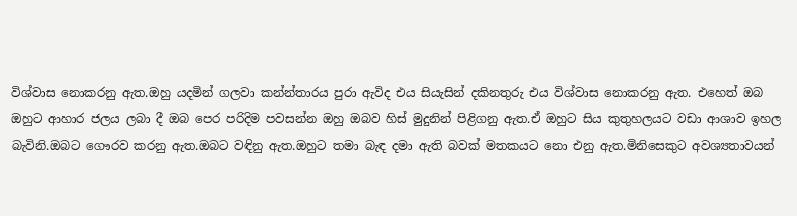විශ්වාස නොකරනු ඇත.ඔහු යදමින් ගලවා කන්න්තාරය පුරා ඇවිද එය සියැසින් දකිනතුරු එය විශ්වාස නොකරනු ඇත. එහෙත් ඔබ ඔහුට ආහාර ජලය ලබා දී ඔබ පෙර පරිදිම පවසන්න ඔහු ඔබව හිස් මුදුනින් පිළිගනු ඇත.ඒ ඔහුට සිය කුතුහලයට වඩා ආශාව ඉහල බැවිනි.ඔබට ගෞරව කරනු ඇත.ඔබට වඳිනු ඇත.ඔහුට තමා බැඳ දමා ඇති බවක් මතකයට නො එනු ඇත.මිනිසෙකුට අවශ්‍යතාවයන්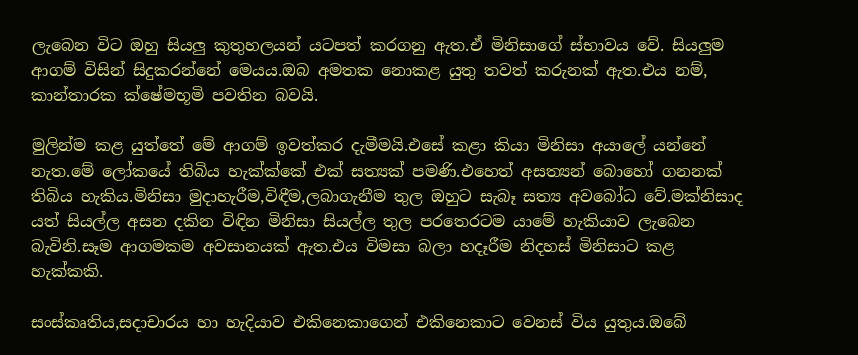ලැබෙන විට ඔහු සියලු කුතුහලයන් යටපත් කරගනු ඇත.ඒ මිනිසාගේ ස්භාවය වේ. සියලුම ආගම් විසින් සිදුකරන්නේ මෙයය.ඔබ අමතක නොකළ යුතු තවත් කරුනක් ඇත.එය නම්, කාන්තාරක ක්ෂේමභූමි පවතින බවයි.

මුලින්ම කළ යුත්තේ මේ ආගම් ඉවත්කර දැමීමයි.එසේ කළා කියා මිනිසා අයාලේ යන්නේ නැත.මේ ලෝකයේ තිබිය හැක්ක්කේ එක් සත්‍යක් පමණි.එහෙත් අසත්‍යන් බොහෝ ගනනක් තිබිය හැකිය.මිනිසා මුදාහැරීම,විඳීම,ලබාගැනීම තුල ඔහුට සැබෑ සත්‍ය අවබෝධ වේ.මක්නිසාද යත් සියල්ල අසන දකින විඳින මිනිසා සියල්ල තුල පරතෙරටම යාමේ හැකියාව ලැබෙන බැවිනි.සෑම ආගමකම අවසානයක් ඇත.එය විමසා බලා හදෑරීම නිදහස් මිනිසාට කළ හැක්කකි.

සංස්කෘතිය,සදාචාරය හා හැදියාව එකිනෙකාගෙන් එකිනෙකාට වෙනස් විය යුතුය.ඔබේ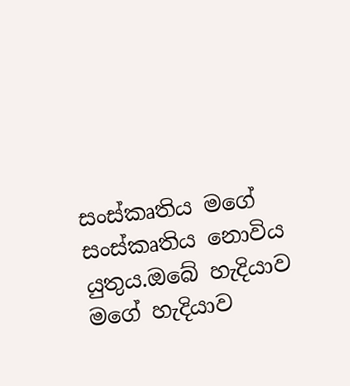සංස්කෘතිය මගේ සංස්කෘතිය නොවිය යුතුය.ඔබේ හැදියාව මගේ හැදියාව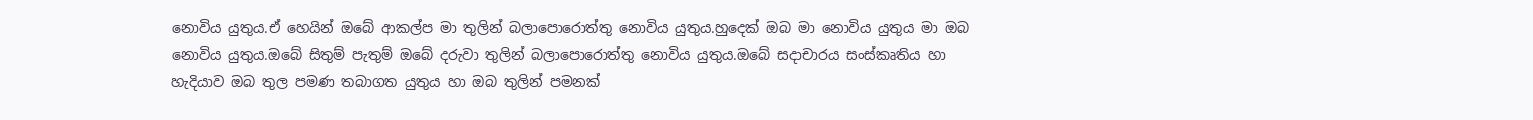නොවිය යුතුය.ඒ හෙයින් ඔබේ ආකල්ප මා තුලින් බලාපොරොත්තු නොවිය යුතුය.හුදෙක් ඔබ මා නොවිය යුතුය මා ඔබ නොවිය යුතුය.ඔබේ සිතුම් පැතුම් ඔබේ දරුවා තුලින් බලාපොරොත්තු නොවිය යුතුය.ඔබේ සදාචාරය සංස්කෘතිය හා හැදියාව ඔබ තුල පමණ තබාගත යුතුය හා ඔබ තුලින් පමනක්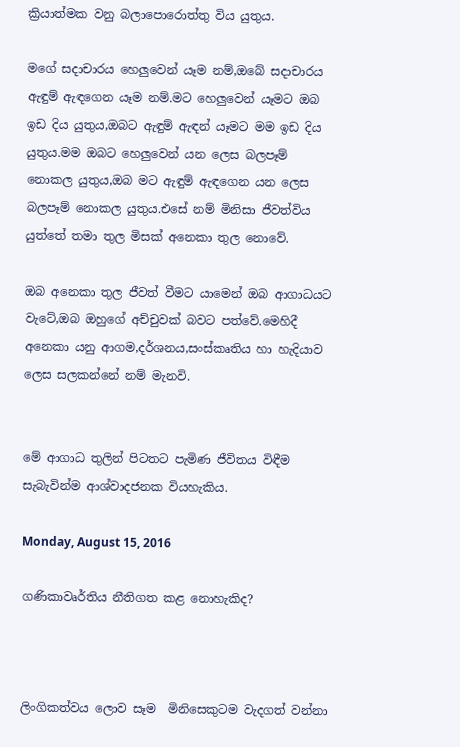ක්‍රියාත්මක වනු බලාපොරොත්තු විය යුතුය.

මගේ සදාචාරය හෙලුවෙන් යෑම නම්,ඔබේ සදාචාරය ඇඳුම් ඇඳගෙන යෑම නම්.මට හෙලුවෙන් යෑමට ඔබ ඉඩ දිය යුතුය,ඔබට ඇඳුම් ඇඳන් යෑමට මම ඉඩ දිය යුතුය.මම ඔබට හෙලුවෙන් යන ලෙස බලපෑම් නොකල යුතුය,ඔබ මට ඇඳුම් ඇඳගෙන යන ලෙස බලපෑම් නොකල යුතුය.එසේ නම් මිනිසා ජීවත්විය යුත්තේ තමා තුල මිසක් අනෙකා තුල නොවේ.

ඔබ අනෙකා තුල ජීවත් වීමට යාමෙන් ඔබ ආගාධයට වැටේ,ඔබ ඔහුගේ අච්චුවක් බවට පත්වේ.මෙහිදී අනෙකා යනු ආගම,දර්ශනය,සංස්කෘතිය හා හැදියාව ලෙස සලකන්නේ නම් මැනවි.


මේ ආගාධ තුලින් පිටතට පැමිණ ජීවිතය විඳීම සැබැවින්ම ආශ්වාදජනක වියහැකිය.

Monday, August 15, 2016

ගණිකාවෘර්තිය නීතිගත කළ නොහැකිද?



ලිංගිකත්වය ලොව සෑම  මිනිසෙකුටම වැදගත් වන්නා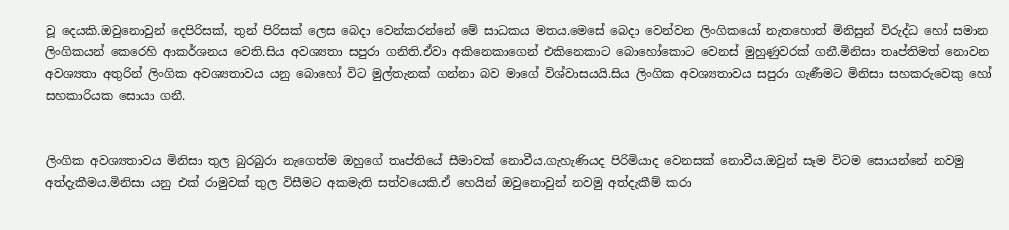වූ දෙයකි.ඔවුනොවුන් දෙපිරිසක්, තුන් පිරිසක් ලෙස බෙදා වෙන්කරන්නේ මේ සාධකය මතය.මෙසේ බෙදා වෙන්වන ලිංගිකයෝ නැතහොත් මිනිසුන් විරුද්ධ හෝ සමාන ලිංගිකයන් කෙරෙහි ආකර්ශනය වෙති.සිය අවශ්‍යතා සපුරා ගනිති.ඒවා අකිනෙකාගෙන් එකිනෙකාට බොහෝකොට වෙනස් මුහුණුවරක් ගනී.මිනිසා තෘප්තිමත් නොවන අවශ්‍යතා අතුරින් ලිංගික අවශ්‍යතාවය යනු බොහෝ විට මුල්තැනක් ගන්නා බව මාගේ විශ්වාසයයි.සිය ලිංගික අවශ්‍යතාවය සපුරා ගැණීමට මිනිසා සහකරුවෙකු හෝ සහකාරියක සොයා ගනී.


ලිංගික අවශ්‍යතාවය මිනිසා තුල බුරබුරා නැගෙත්ම ඔහුගේ තෘප්තියේ සීමාවක් නොවීය.ගැහැණියද පිරිමියාද වෙනසක් නොවීය.ඔවුන් සෑම විටම සොයන්නේ නවමු අත්දැකීමය.මිනිසා යනු එක් රාමුවක් තුල විසීමට අකමැති සත්වයෙකි.ඒ හෙයින් ඔවුනොවුන් නවමු අත්දැකීම් කරා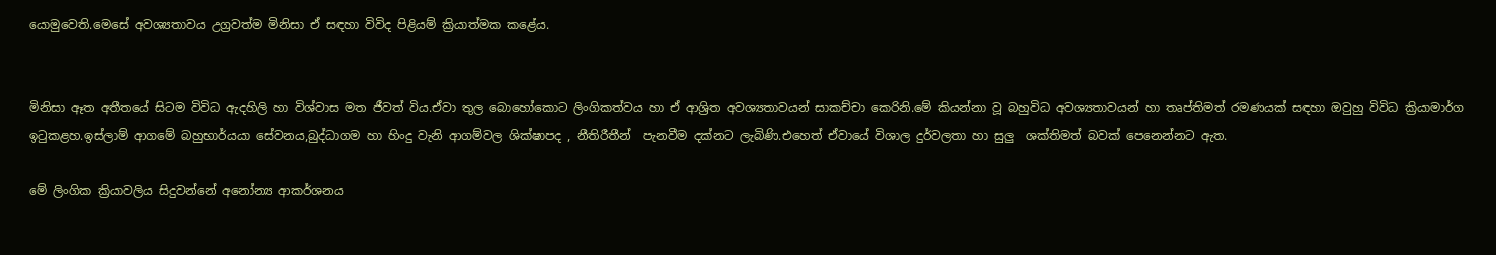යොමුවෙති.මෙසේ අවශ්‍යතාවය උග්‍රවත්ම මිනිසා ඒ සඳහා විවිද පිළියම් ක්‍රියාත්මක කළේය.


මිනිසා ඈත අතීතයේ සිටම විවිධ ඇදහිලි හා විශ්වාස මත ජීවත් විය.ඒවා තුල බොහෝකොට ලිංගිකත්වය හා ඒ ආශ්‍රිත අවශ්‍යතාවයන් සාකච්චා කෙරිනි.මේ කියන්නා වූ බහුවිධ අවශ්‍යතාවයන් හා තෘප්තිමත් රමණයක් සඳහා ඔවුහු විවිධ ක්‍රියාමාර්ග ඉටුකළහ.ඉස්ලාම් ආගමේ බහුභාර්යයා සේවනය,බුද්ධාගම හා හිංදු වැනි ආගම්වල ශික්ෂාපද , නීතිරීතීන්  පැනවීම දක්නට ලැබිණි.එහෙත් ඒවායේ විශාල දුර්වලතා හා සුලු  ශක්තිමත් බවක් පෙනෙන්නට ඇත.

මේ ලිංගික ක්‍රියාවලිය සිදුවන්නේ අනෝන්‍ය ආකර්ශනය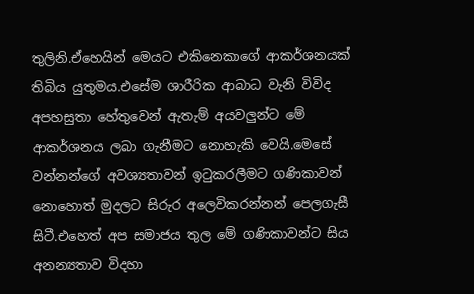තුලිනි.ඒහෙයින් මෙයට එකිනෙකාගේ ආකර්ශනයක් තිබිය යුතුමය.එසේම ශාරීරික ආබාධ වැනි විවිද අපහසුතා හේතුවෙන් ඇතැම් අයවලුන්ට මේ ආකර්ශනය ලබා ගැනීමට නොහැකි වෙයි.මෙසේ වන්නන්ගේ අවශ්‍යතාවන් ඉටුකරලීමට ගණිකාවන් නොහොත් මුදලට සිරුර අලෙවිකරන්නන් පෙලගැසී සිටී.එහෙත් අප සමාජය තුල මේ ගණිකාවන්ට සිය අනන්‍යතාව විදහා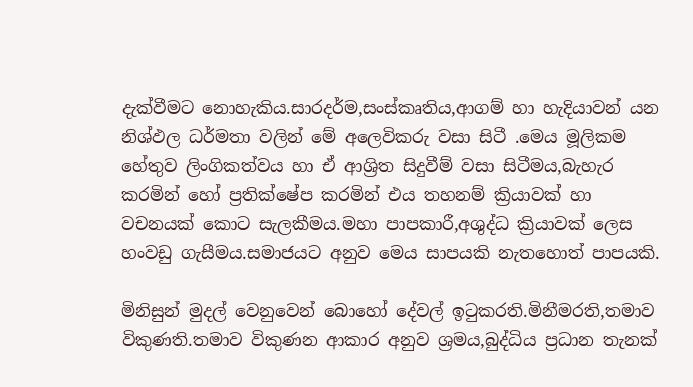දැක්වීමට නොහැකිය.සාරදර්ම,සංස්කෘතිය,ආගම් හා හැදියාවන් යන නිශ්ඵල ධර්මතා වලින් මේ අලෙවිකරු වසා සිටී .මෙය මූලිකම හේතුව ලිංගිකත්වය හා ඒ ආශ්‍රිත සිදුවීම් වසා සිටීමය,බැහැර කරමින් හෝ ප්‍රතික්ෂේප කරමින් එය තහනම් ක්‍රියාවක් හා වචනයක් කොට සැලකීමය.මහා පාපකාරී,අශුද්ධ ක්‍රියාවක් ලෙස හංවඩු ගැසීමය.සමාජයට අනුව මෙය සාපයකි නැතහොත් පාපයකි.

මිනිසුන් මුදල් වෙනුවෙන් බොහෝ දේවල් ඉටුකරති.මිනීමරති,තමාව විකුණති.තමාව විකුණන ආකාර අනුව ශ්‍රමය,බුද්ධිය ප්‍රධාන තැනක්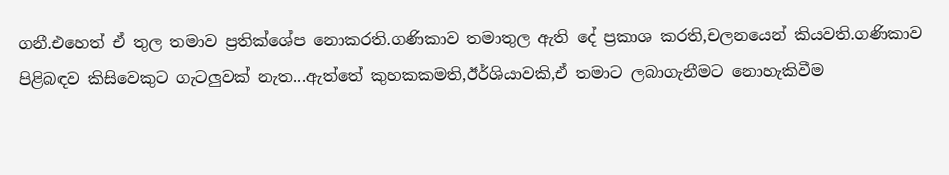ගනී.එහෙත් ඒ තුල තමාව ප්‍රතික්ශේප නොකරති.ගණිකාව තමාතුල ඇති දේ ප්‍රකාශ කරති,චලනයෙන් කියවති.ගණිකාව පිළිබඳව කිසිවෙකුට ගැටලුවක් නැත...ඇත්තේ කුහකකමති,ඊර්ශියාවකි,ඒ තමාට ලබාගැනීමට නොහැකිවීම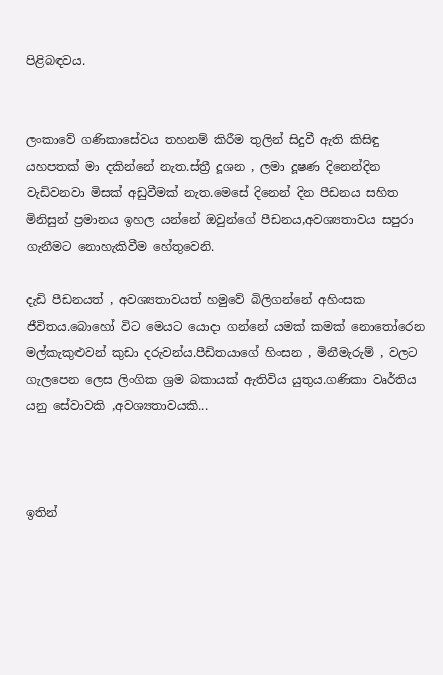පිළිබඳවය.


ලංකාවේ ගණිකාසේවය තහනම් කිරීම තුලින් සිදුවී ඇති කිසිඳු යහපතක් මා දකින්නේ නැත.ස්ත්‍රී දූශන , ලමා දූෂණ දිනෙන්දින වැඩිවනවා මිසක් අඩුවීමක් නැත.මෙසේ දිනෙන් දින පීඩනය සහිත මිනිසුන් ප්‍රමානය ඉහල යන්නේ ඔවුන්ගේ පීඩනය,අවශ්‍යතාවය සපුරා ගැනීමට නොහැකිවීම හේතුවෙනි.

දැඩි පීඩනයත් , අවශ්‍යතාවයත් හමුවේ බිලිගන්නේ අහිංසක ජීවිතය.බොහෝ විට මෙයට යොදා ගන්නේ යමක් කමක් නොතෝරෙන මල්කැකුළුවන් කුඩා දරුවන්ය.පීඩිතයාගේ හිංසන , මිනීමැරුම් , වලට ගැලපෙන ලෙස ලිංගික ශ්‍රම බකායක් ඇතිවිය යුතුය.ගණිකා වෘර්තිය යනු සේවාවකි ,අවශ්‍යතාවයකි...



ඉතින්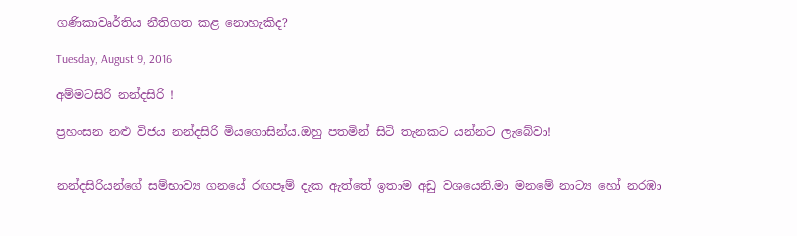ගණිකාවෘර්තිය නීතිගත කළ නොහැකිද?

Tuesday, August 9, 2016

අම්මටසිරි නන්දසිරි !

ප්‍රහංසන නළු විජය නන්දසිරි මියගොසින්ය.ඔහු පතමින් සිටි තැනකට යන්නට ලැබේවා!


නන්දසිරියන්ගේ සම්භාව්‍ය ගනයේ රඟපෑම් දැක ඇත්තේ ඉතාම අඩු වශයෙනි.මා මනමේ නාට්‍ය හෝ නරඹා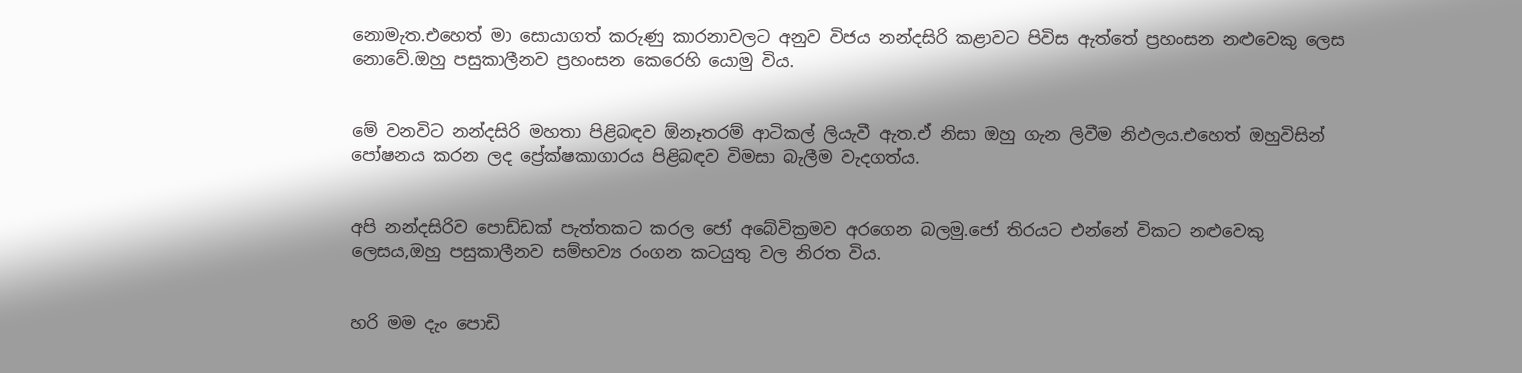නොමැත.එහෙත් මා සොයාගත් කරුණු කාරනාවලට අනුව විජය නන්දසිරි කළාවට පිවිස ඇත්තේ ප්‍රහංසන නළුවෙකු ලෙස නොවේ.ඔහු පසුකාලීනව ප්‍රහංසන කෙරෙහි යොමු විය.


මේ වනවිට නන්දසිරි මහතා පිළිබඳව ඕනෑතරම් ආටිකල් ලියැවී ඇත.ඒ නිසා ඔහු ගැන ලිවීම නිඵලය.එහෙත් ඔහුවිසින් පෝෂනය කරන ලද ප්‍රේක්ෂකාගාරය පිළිබඳව විමසා බැලීම වැදගත්ය.


අපි නන්දසිරිව පොඩ්ඩක් පැත්තකට කරල ජෝ අබේවික්‍රමව අරගෙන බලමු.ජෝ තිරයට එන්නේ විකට නළුවෙකු ලෙසය,ඔහු පසුකාලීනව සම්භව්‍ය රංගන කටයුතු වල නිරත විය.


හරි මම දැං පොඩි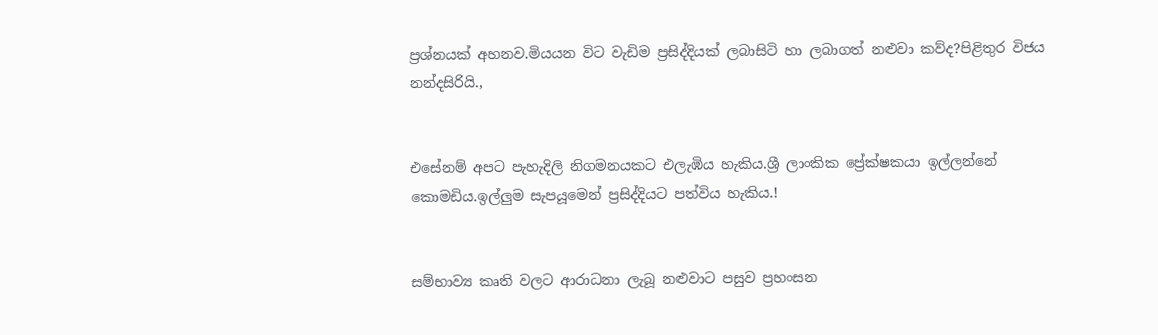ප්‍රශ්නයක් අහනව.මියයන විට වැඩිම ප්‍රසිද්දියක් ලබාසිටි හා ලබාගත් නළුවා කව්ද?පිළිතුර විජය නන්දසිරියි.,


එසේනම් අපට පැහැදිලි නිගමනයකට එලැඹිය හැකිය.ශ්‍රී ලාංකික ප්‍රේක්ෂකයා ඉල්ලන්නේ කොමඩිය.ඉල්ලුම සැපයූමෙන් ප්‍රසිද්දියට පත්විය හැකිය.!


සම්භාව්‍ය කෘති වලට ආරාධනා ලැබූ නළුවාට පසුව ප්‍රහංසන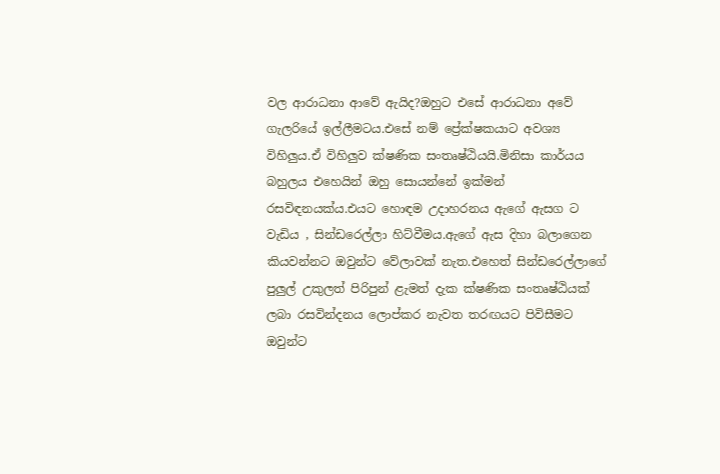වල ආරාධනා ආවේ ඇයිද?ඔහුට එසේ ආරාධනා අවේ ගැලරියේ ඉල්ලීමටය.එසේ නම් ප්‍රේක්ෂකයාට අවශ්‍ය විහිලුය.ඒ විහිලුව ක්ෂණික සංතෘෂ්ඨියයි.මිනිසා කාර්යය බහුලය එහෙයින් ඔහු සොයන්නේ ඉක්මන් රසවිඳනයක්ය.එයට හොඳම උදාහරනය ඇගේ ඇසග ට වැඩිය , සින්ඩරෙල්ලා හිට්වීමය.ඇගේ ඇස දිහා බලාගෙන කියවන්නට ඔවුන්ට වේලාවක් නැත.එහෙත් සින්ඩරෙල්ලාගේ පුලුල් උකුලත් පිරිපුන් ළැමත් දැක ක්ෂණික සංතෘෂ්ඨියක් ලබා රසවින්දනය ලොප්කර නැවත තරඟයට පිවිසීමට ඔවුන්ට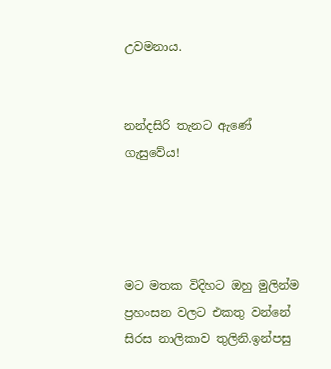උවමනාය.


නන්දසිරි තැනට ඇණේ ගැසුවේය!




මට මතක විදිහට ඔහු මුලින්ම ප්‍රහංසන වලට එකතු වන්නේ සිරස නාලිකාව තුලිනි.ඉන්පසු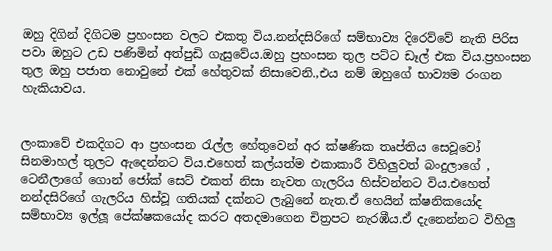ඔහු දිගින් දිගිටම ප්‍රහංසන වලට එකතු විය.නන්දසිරිගේ සම්භාව්‍ය දිරෙව්වේ නැති පිරිස පවා ඔහුට උඩ පණිමින් අත්පුඩි ගැසුවේය.ඔහු ප්‍රහංසන තුල පට්ට ඩෑල් එක විය.ප්‍රහංසන තුල ඔහු පජාත නොවුනේ එක් හේතුවක් නිසාවෙනි.,එය නම් ඔහුගේ භාව්‍යම රංගන හැකියාවය.


ලංකාවේ එකදිගට ආ ප්‍රහංසන රැල්ල හේතුවෙන් අර ක්ෂණික තෘප්තිය සෙවූවෝ සිනමාහල් තුලට ඇදෙන්නට විය.එහෙත් කල්යත්ම එකාකාරී විහිලුවත් බංදුලාගේ , ටෙනීලාගේ ගොන් ජෝක් සෙට් එකත් නිසා නැවත ගැලරිය හිස්වන්නට විය.එහෙත් නන්දසිරිගේ ගැලරිය හිස්වූ ගතියක් දක්නට ලැබුනේ නැත.ඒ හෙයින් ක්ෂනිකයෝද සම්භාව්‍ය ඉල්ලූ පේක්ෂකයෝද කරට අතදමාගෙන චිත්‍රපට නැරඹීය.ඒ දැනෙන්නට විහිලු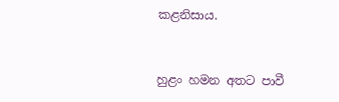කළනිසාය.


හුළං හමන අතට පාවී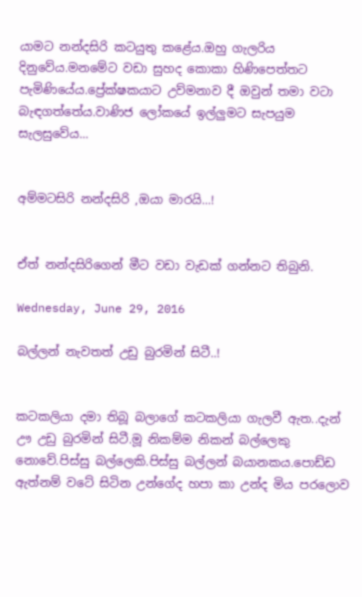යාමට නන්දසිරි කටයුතු කළේය.ඔහු ගැලරිය දිනුවේය.මනමේට වඩා සුහද කොකා හිණිපෙත්තට පැමිණියේය.ප්‍රේක්ෂකයාට උව්මනාව දී ඔවුන් තමා වටා බැඳගත්තේය.වාණිජ ලෝකයේ ඉල්ලුමට සැපයුම සැලසුවේය...


අම්මටසිරි නන්දසිරි ,ඔයා මාරයි...!


ඒත් නන්දසිරිගෙන් මීට වඩා වැඩක් ගන්නට තිබුනි.

Wednesday, June 29, 2016

බල්ලන් නැවතත් උඩු බුරමින් සිටී..!


කටකලියා දමා තිබූ බලාගේ කටකලියා ගැලවී ඇත..දැන් ඌ උඩු බුරමින් සිටී.මූ නිකම්ම නිකන් බල්ලෙකු නොවේ.පිස්සු බල්ලෙකි.පිස්සු බල්ලන් බයානකය.පොඩ්ඩ ඇත්නම් වටේ සිටින උන්ගේද හපා කා උන්ද මිය පරලොව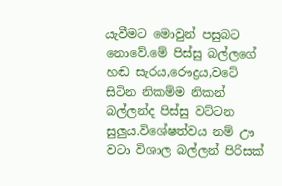යැවීමට මොවුන් පසුබට නොවේ.මේ පිස්සු බල්ලගේ හඬ සැරය,රෞද්‍රය,වටේ සිටින නිකම්ම නිකන් බල්ලන්ද පිස්සු වට්ටන සුලුය.විශේෂත්වය නම් ඌ වටා විශාල බල්ලන් පිරිසක්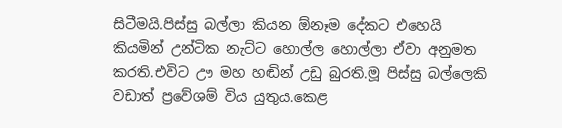සිටීමයි.පිස්සු බල්ලා කියන ඕනෑම දේකට එහෙයි කියමින් උන්ටික නැට්ට හොල්ල හොල්ලා ඒවා අනුමත කරති.එවිට ඌ මහ හඬින් උඩු බුරති.මූ පිස්සු බල්ලෙකි වඩාත් ප්‍රවේශම් විය යුතුය.කෙළ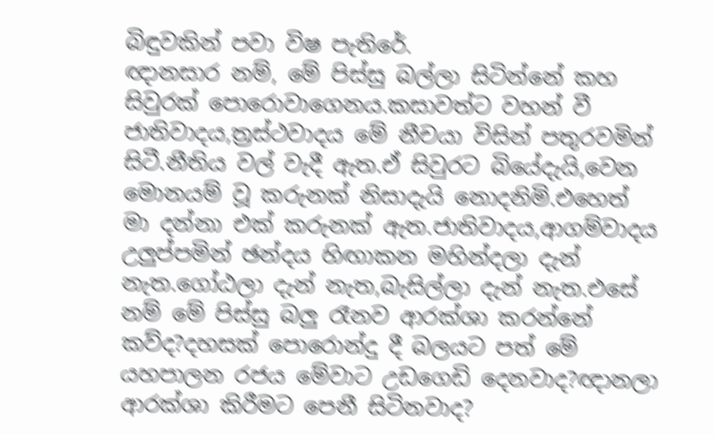බිඳුවකින් පවා විෂ පැතිරේ.
ඥානසාර නම්, මේ පිස්සු බල්ලා සිටින්නේ කහ සිවුරක් පොරොවාගෙනය.කසාවත්ට වහන් වී ජාතිවාදය,ත්‍රස්ථවාදය මේ නීචයා විසින් පතුරවමින් සිටී.නීතිය වල් වැදී ඇත.ඒ සිවුරට බියේදැයි,වෙන මොනයම් වූ කරුනක් නිසාදැයි නොදනිමි.එහෙත් මා දන්නා එක් කරුනක් ඇත.ජාතිවාදය,ආගම්වාදය උලුප්පමින් ඡන්දය හිඟාකන මහින්දලා දැන් නැත.ගෝඨලා දැන් නැත,බැසිල්ලා දැන් නැත.එසේ නම් මේ පිස්සු බලු රෑනව ආරක්ශා කරන්නේ කව්ද?දහසක් පොරොන්දු දී බලයට පත් මේ යහපාලන රජය මේවාට උඩගෙඩි දෙනවාද?ඥානලා ආරක්ශා කිරීමට පෙනී සිටිනවාද?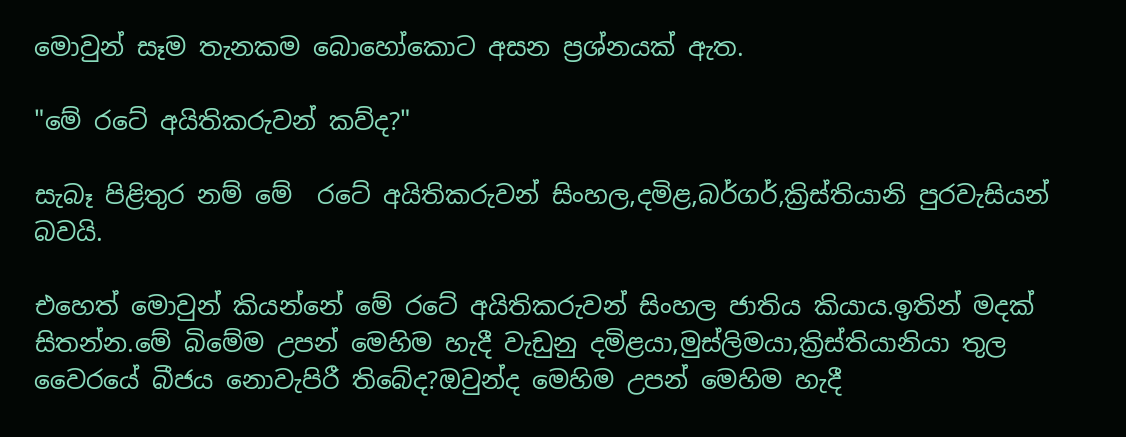මොවුන් සෑම තැනකම බොහෝකොට අසන ප්‍රශ්නයක් ඇත.

"මේ රටේ අයිතිකරුවන් කව්ද?"

සැබෑ පිළිතුර නම් මේ  රටේ අයිතිකරුවන් සිංහල,දමිළ,බර්ගර්,ක්‍රිස්තියානි පුරවැසියන් බවයි.

එහෙත් මොවුන් කියන්නේ මේ රටේ අයිතිකරුවන් සිංහල ජාතිය කියාය.ඉතින් මදක් සිතන්න.මේ බිමේම උපන් මෙහිම හැදී වැඩුනු දමිළයා,මුස්ලිමයා,ක්‍රිස්තියානියා තුල වෛරයේ බීජය නොවැපිරී තිබේද?ඔවුන්ද මෙහිම උපන් මෙහිම හැදී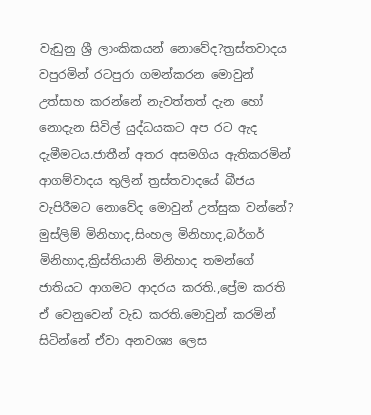වැඩුනු ශ්‍රී ලාංකිකයන් නොවේද?ත්‍රස්තවාදය වපුරමින් රටපුරා ගමන්කරන මොවුන් උත්සාහ කරන්නේ නැවත්තත් දැන හෝ නොදැන සිවිල් යුද්ධයකට අප රට ඇද දැමීමටය.ජාතීන් අතර අසමගිය ඇතිකරමින් ආගම්වාදය තුලින් ත්‍රස්තවාදයේ බීජය වැපිරීමට නොවේද මොවුන් උත්සුක වන්නේ?
මුස්ලිම් මිනිහාද,සිංහල මිනිහාද,බර්ගර් මිනිහාද,ක්‍රිස්තියානි මිනිහාද තමන්ගේ ජාතියට ආගමට ආදරය කරති.,ප්‍රේම කරති ඒ වෙනුවෙන් වැඩ කරති.මොවුන් කරමින් සිටින්නේ ඒවා අනවශ්‍ය ලෙස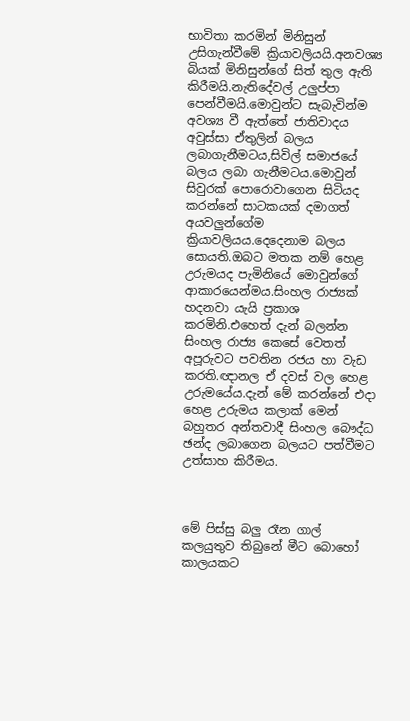භාවිතා කරමින් මිනිසුන් උසිගැන්වීමේ ක්‍රියාවලියයි.අනවශ්‍ය බියක් මිනිසුන්ගේ සිත් තුල ඇති කිරීමයි.නැතිදේවල් උලුප්පා පෙන්වීමයි.මොවුන්ට සැබැවින්ම අවශ්‍ය වී ඇත්තේ ජාතිවාදය අවුස්සා ඒතුලින් බලය ලබාගැනීමටය,සිවිල් සමාජයේ බලය ලබා ගැනීමටය.මොවුන් සිවුරක් පොරොවාගෙන සිටියද කරන්නේ සාටකයක් දමාගත් අයවලුන්ගේම ක්‍රියාවලියය.දෙදෙනාම බලය සොයති.ඔබට මතක නම් හෙළ උරුමයද පැමිනියේ මොවුන්ගේ ආකාරයෙන්මය.සිංහල රාජ්‍යක් හදනවා යැයි ප්‍රකාශ කරමිනි.එහෙත් දැන් බලන්න සිංහල රාජ්‍ය කෙසේ වෙතත් අපූරුවට පවතින රජය හා වැඩ කරති.ඥානල ඒ දවස් වල හෙළ උරුමයේය.දැන් මේ කරන්නේ එදා හෙළ උරුමය කලාක් මෙන් බහුතර අන්තවාදී සිංහල බෞද්ධ ඡන්ද ලබාගෙන බලයට පත්වීමට උත්සාහ කිරීමය.



මේ පිස්සු බලු රෑන ගාල් කලයුතුව තිබුනේ මීට බොහෝ කාලයකට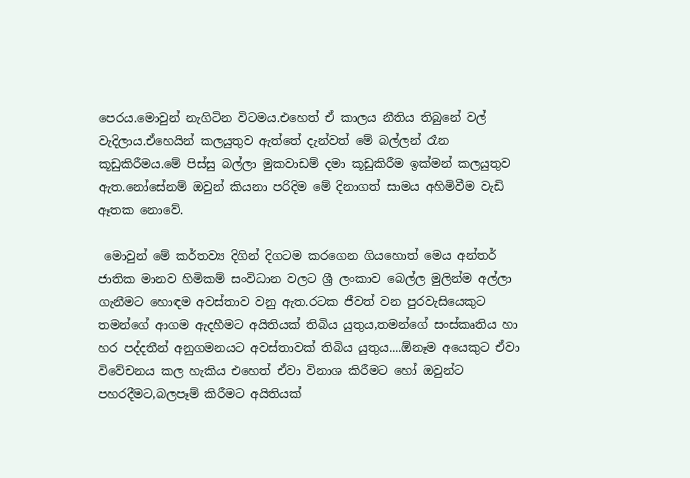පෙරය.මොවුන් නැගිටින විටමය.එහෙත් ඒ කාලය නීතිය තිබුනේ වල් වැදිලාය.ඒහෙයින් කලයුතුව ඇත්තේ දැන්වත් මේ බල්ලන් රෑන කූඩුකිරීමය.මේ පිස්සු බල්ලා මුකවාඩම් දමා කූඩුකිරීම ඉක්මන් කලයුතුව ඇත.නෝසේනම් ඔවුන් කියනා පරිදිම මේ දිනාගත් සාමය අහිමිවීම වැඩි ඈතක නොවේ.

 මොවුන් මේ කර්තව්‍ය දිගින් දිගටම කරගෙන ගියහොත් මෙය අන්තර් ජාතික මානව හිමිකම් සංවිධාන වලට ශ්‍රී ලංකාව බෙල්ල මුලින්ම අල්ලා ගැනීමට හොඳම අවස්තාව වනු ඇත.රටක ජීවත් වන පුරවැසියෙකුට තමන්ගේ ආගම ඇදහීමට අයිතියක් තිබිය යුතුය,තමන්ගේ සංස්කෘතිය හා හර පද්දතීන් අනුගමනයට අවස්තාවක් තිබිය යුතුය....ඕනෑම අයෙකුට ඒවා විවේචනය කල හැකිය එහෙත් ඒවා විනාශ කිරීමට හෝ ඔවුන්ට පහරදීමට,බලපෑම් කිරීමට අයිතියක්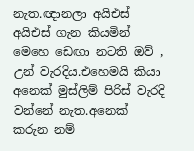නැත.ඥානලා අයිඑස් අයිඑස් ගැන කියමින් මෙහෙ ඩෙඟා නටති ඔව් , උන් වැරදිය.එහෙමයි කියා අනෙක් මුස්ලිම් පිරිස් වැරදි වන්නේ නැත.අනෙක් කරුන නම්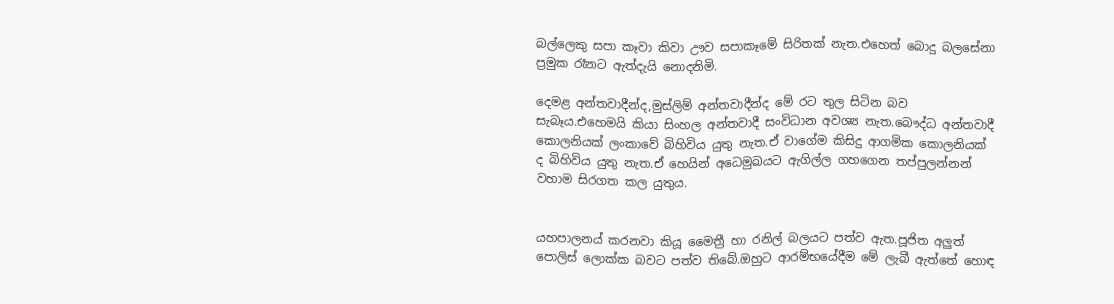බල්ලෙකු සපා කෑවා කිවා ඌව සපාකෑමේ සිරිතක් නැත.එහෙත් බොදු බලසේනා ප්‍රමුක රෑනට ඇත්දැයි නොදනිමි.

දෙමළ අන්තවාදීන්ද,මුස්ලිම් අන්තවාදීන්ද මේ රට තුල සිටින බව සැබෑය.එහෙමයි කියා සිංහල අන්තවාදී සංවිධාන අවශ්‍ය නැත.බෞද්ධ අන්තවාදී කොලනියක් ලංකාවේ බිහිවිය යුතු නැත.ඒ වාගේම කිසිදු ආගමික කොලනියක් ද බිහිවිය යුතු නැත.ඒ හෙයින් අධෙමුඛයට ඇගිල්ල ගහගෙන තප්පුලන්නන් වහාම සිරගත කල යුතුය.


යහපාලනය් කරනවා කියූ මෛත්‍රී හා රනිල් බලයට පත්ව ඇත.පූජිත අලුත් පොලිස් ලොක්ක බවට පත්ව තිබේ.ඔහුට ආරම්භයේදීම මේ ලැබී ඇත්තේ හොඳ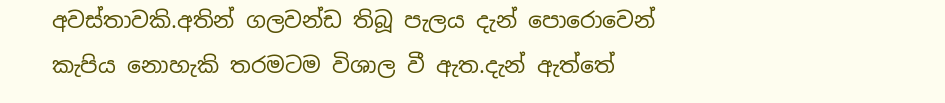අවස්තාවකි.අතින් ගලවන්ඩ තිබූ පැලය දැන් පොරොවෙන් කැපිය නොහැකි තරමටම විශාල වී ඇත.දැන් ඇත්තේ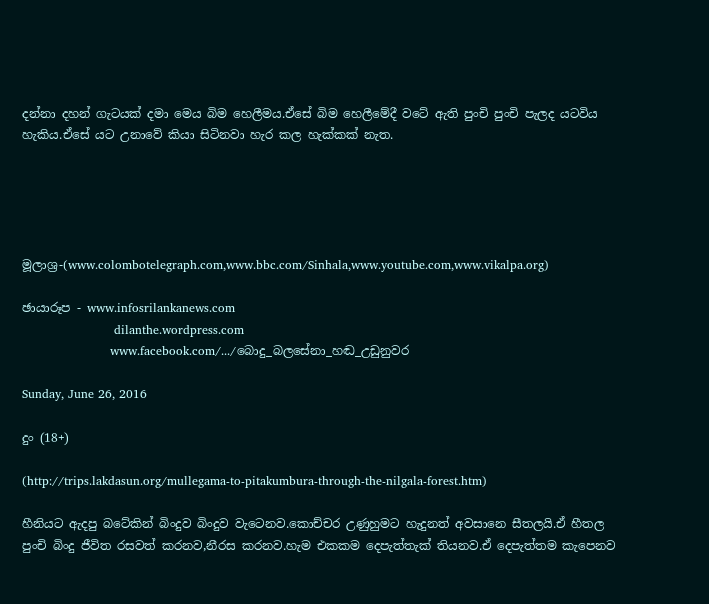දන්නා දහන් ගැටයක් දමා මෙය බිම හෙලීමය.ඒසේ බිම හෙලීමේදී වටේ ඇති පුංචි පුංචි පැලද යටවිය හැකිය.ඒසේ යට උනාවේ කියා සිටිනවා හැර කල හැක්කක් නැත.





මූලාශ්‍ර-(www.colombotelegraph.com,www.bbc.com/Sinhala,www.youtube.com,www.vikalpa.org)

ඡායාරූප - www.infosrilankanews.com
                       dilanthe.wordpress.com
                      www.facebook.com/.../බොදු_බලසේනා_හඬ_උඩුනුවර

Sunday, June 26, 2016

දුං (18+)

(http://trips.lakdasun.org/mullegama-to-pitakumbura-through-the-nilgala-forest.htm)

හීනියට ඇදපු බටේකින් බිංදුව බිංදුව වැටෙනව.කොච්චර උණුහුමට හැදුනත් අවසානෙ සීතලයි.ඒ හීතල පුංචි බිංදු ජීවිත රසවත් කරනව,නීරස කරනව.හැම එකකම දෙපැත්තැක් තියනව.ඒ දෙපැත්තම කැපෙනව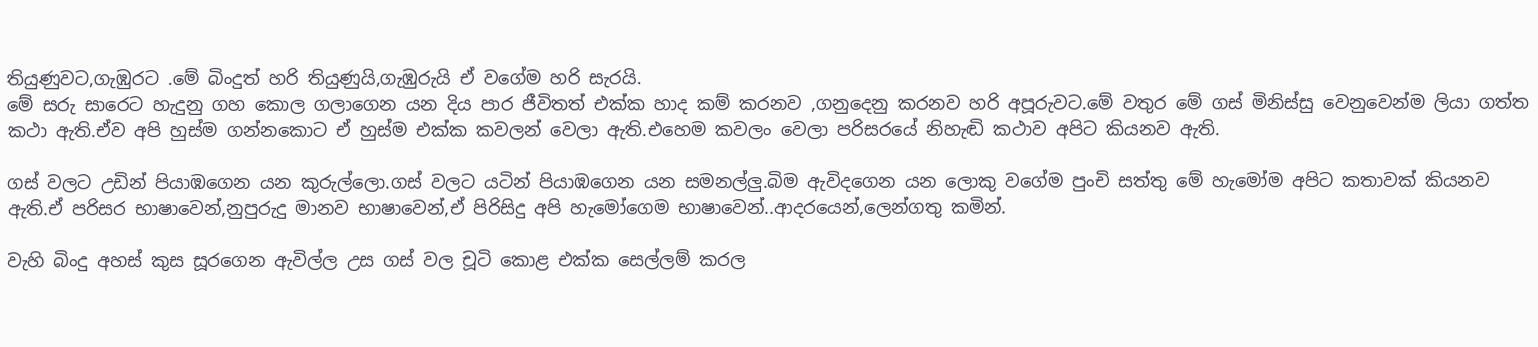තියුණුවට,ගැඹුරට .මේ බිංදුත් හරි තියුණුයි,ගැඹුරුයි ඒ වගේම හරි සැරයි.
මේ සරු සාරෙට හැදුනු ගහ කොල ගලාගෙන යන දිය පාර ජීවිතත් එක්ක හාද කම් කරනව ,ගනුදෙනු කරනව හරි අපූරුවට.මේ වතුර මේ ගස් මිනිස්සු වෙනුවෙන්ම ලියා ගත්ත කථා ඇති.ඒව අපි හුස්ම ගන්නකොට ඒ හුස්ම එක්ක කවලන් වෙලා ඇති.එහෙම කවලං වෙලා පරිසරයේ නිහැඬි කථාව අපිට කියනව ඇති.

ගස් වලට උඩින් පියාඹගෙන යන කුරුල්ලො.ගස් වලට යටින් පියාඹගෙන යන සමනල්ලු.බිම ඇවිදගෙන යන ලොකු වගේම පුංචි සත්තු මේ හැමෝම අපිට කතාවක් කියනව ඇති.ඒ පරිසර භාෂාවෙන්,නුපුරුදු මානව භාෂාවෙන්,ඒ පිරිසිදු අපි හැමෝගෙම භාෂාවෙන්..ආදරයෙන්,ලෙන්ගතු කමින්.

වැහි බිංදු අහස් කුස සූරගෙන ඇවිල්ල උස ගස් වල චූටි කොළ එක්ක සෙල්ලම් කරල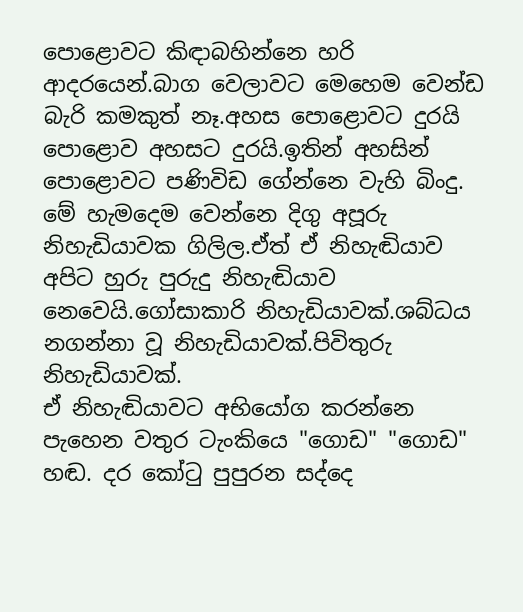පොළොවට කිඳාබහින්නෙ හරි ආදරයෙන්.බාග වෙලාවට මෙහෙම වෙන්ඩ බැරි කමකුත් නෑ.අහස පොළොවට දුරයි පොළොව අහසට දුරයි.ඉතින් අහසින් පොළොවට පණිවිඩ ගේන්නෙ වැහි බිංදු.
මේ හැමදෙම වෙන්නෙ දිගු අපූරු නිහැඩියාවක ගිලිල.ඒත් ඒ නිහැඬියාව අපිට හුරු පුරුදු නිහැඬියාව නෙවෙයි.ගෝසාකාරි නිහැඩියාවක්.ශබ්ධය නගන්නා වූ නිහැඩියාවක්.පිවිතුරු නිහැඩියාවක්.
ඒ නිහැඬියාවට අභියෝග කරන්නෙ පැහෙන වතුර ටැංකියෙ "ගොඩ" "ගොඩ" හඬ. දර කෝටු පුපුරන සද්දෙ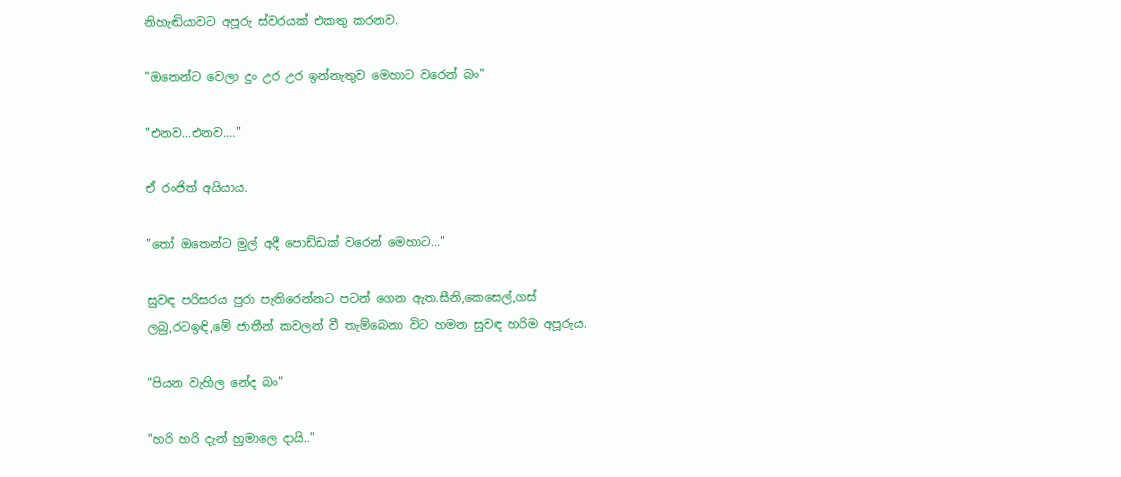නිහැඬියාවට අපූරු ස්වරයක් එකතු කරනව.

"ඔතෙන්ට වෙලා දුං උර උර ඉන්නැතුව මෙහාට වරෙන් බං"

"එනව...එනව...."

ඒ රංජිත් අයියාය.

"තෝ ඔතෙන්ට මුල් අදී පොඩ්ඩක් වරෙන් මෙහාට..."

සුවඳ පරිසරය පුරා පැතිරෙන්නට පටන් ගෙන ඇත.සීනි,කෙසෙල්,ගස් ලබු,රටඉඳි,මේ ජාතීන් කවලන් වී තැම්බෙනා විට හමන සුවඳ හරිම අපූරුය.

"පියන වැහිල නේද බං"

"හරි හරි දැන් හුමාලෙ දායි.."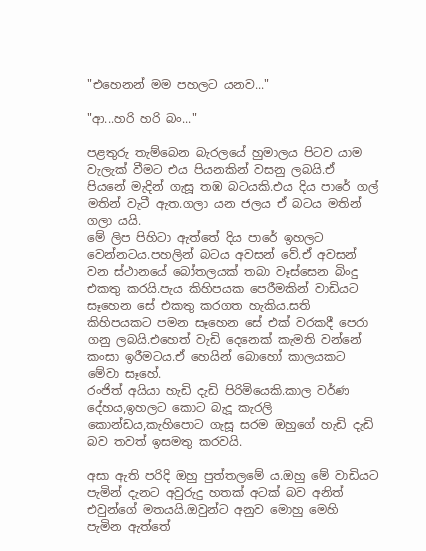"එහෙනන් මම පහලට යනව..."

"ආ...හරි හරි බං..."

පළතුරු තැම්බෙන බැරලයේ හුමාලය පිටව යාම වැලැක් වීමට එය පියනකින් වසනු ලබයි.ඒ පියනේ මැදින් ගැසූ තඹ බටයකි.එය දිය පාරේ ගල් මතින් වැටී ඇත.ගලා යන ජලය ඒ බටය මතින් ගලා යයි.
මේ ලිප පිහිටා ඇත්තේ දිය පාරේ ඉහලට වෙන්නටය.පහලින් බටය අවසන් වේ.ඒ අවසන් වන ස්ථානයේ බෝතලයක් තබා වෑස්සෙන බිංදු එකතු කරයි.පැය කිහිපයක පෙරීමකින් වාඩියට සෑහෙන සේ එකතු කරගත හැකිය.සති කිහිපයකට පමන සෑහෙන සේ එක් වරකදී පෙරා ගනු ලබයි.එහෙත් වැඩි දෙනෙක් කැමති වන්නේ කංසා ඉරීමටය.ඒ හෙයින් බොහෝ කාලයකට මේවා සෑහේ.
රංජිත් අයියා හැඩි දැඩි පිරිමියෙකි.කාල වර්ණ දේහය,ඉහලට කොට බැදූ කැරලි කොන්ඩය,කැහිපොට ගැසූ සරම ඔහුගේ හැඩි දැඩි බව තවත් ඉසමතු කරවයි.

අසා ඇති පරිදි ඔහු පුත්තලමේ ය.ඔහු මේ වාඩියට පැමින් දැනට අවුරුදු හතක් අටක් බව අනිත් එවුන්ගේ මතයයි.ඔවුන්ට අනුව මොහු මෙහි පැමින ඇත්තේ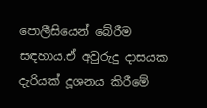පොලීසියෙන් බේරීම සඳහාය.ඒ අවුරුදු දාසයක දැරියක් දූශනය කිරීමේ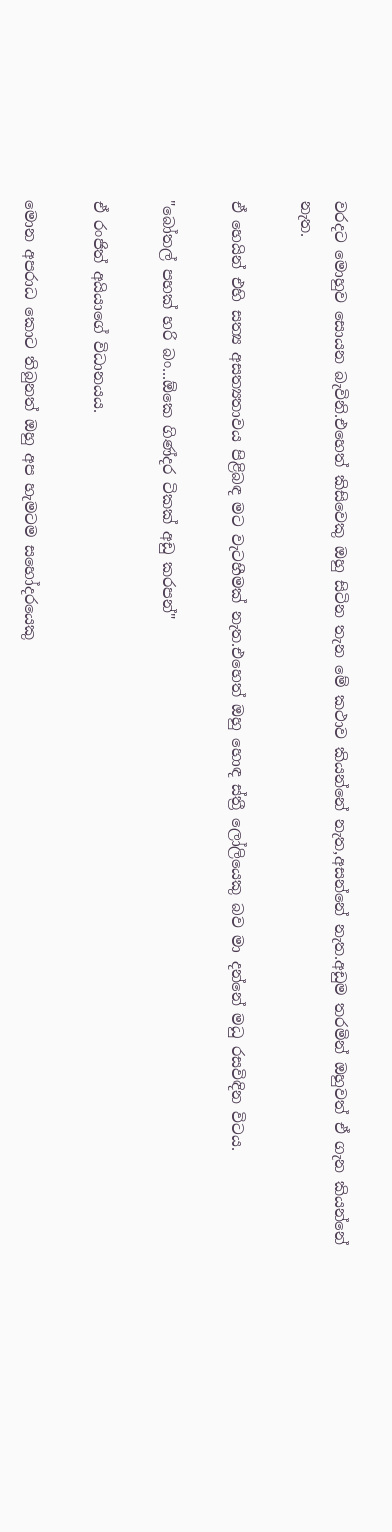වරදට මොහුව සොයන බැවිනි.එහෙත් කිසිවෙකු ඔහු සිටින තැන මේ කථාව කියන්නේ නැත,අසන්නේ නැත.අඩුම තරමින් ඔහුවත් ඒ ගැන කියන්නේ
නැත.

ඒ හෙයින් එහි සත්‍ය අසත්‍යතාවය පිළිබඳ මට වැටහීමක් නැත.එහෙත් ඔහු හොඳ ස්ත්‍රී ලෝලියෙකු බව මා දන්නේ මධු රසවිඳින විටය.

"බෝතල් පහක් හරි බං...ඕකෙ ගිණ්දර ටිකක් අඩු කරපන්"

ඒ රංජිත් අයියාගේ විධානයය.

මොන අපරාධ කොට තිබුනත් ඔහු අප හැමටම සහෝදරයෙකු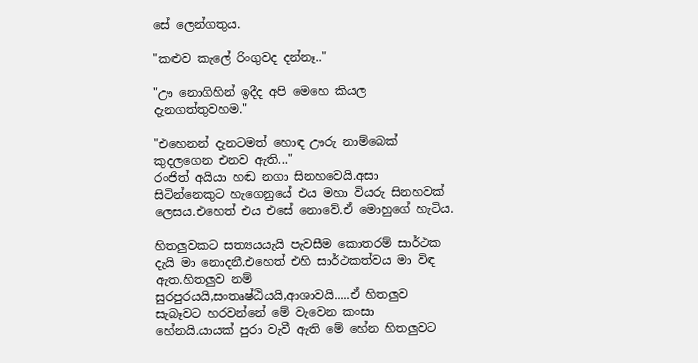සේ ලෙන්ගතුය.

"කළුව කැලේ රිංගුවද දන්නෑ.."

"ඌ නොගිහින් ඉදීද අපි මෙහෙ කියල දැනගත්තුවහම."

"එහෙනන් දැනටමත් හොඳ ඌරු නාම්බෙක් කුදලගෙන එනව ඇති..."
රංජිත් අයියා හඬ නගා සිනහවෙයි.අසා සිටින්නෙකුට හැගෙනුයේ එය මහා වියරු සිනහවක් ලෙසය.එහෙත් එය එසේ නොවේ.ඒ මොහුගේ හැටිය.

හිතලුවකට සත්‍යයයැයි පැවසීම කොතරම් සාර්ථක දැයි මා නොදනී.එහෙත් එහි සාර්ථකත්වය මා විඳ ඇත.හිතලුව නම් සුරපුරයයි,සංතෘෂ්ඨියයි,ආශාවයි.....ඒ හිතලුව සැබෑවට හරවන්නේ මේ වැවෙන කංසා හේනයි.යායක් පුරා වැවී ඇති මේ හේන හිතලුවට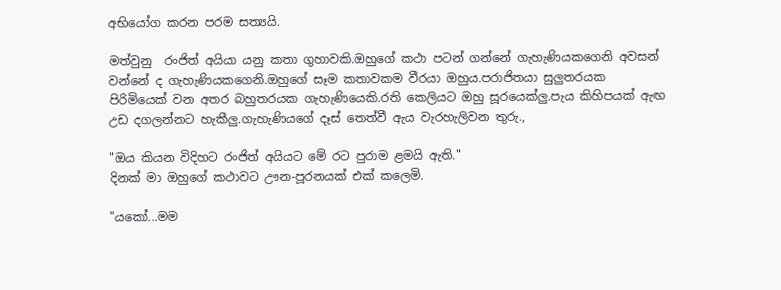අභියෝග කරන පරම සත්‍යයි.

මත්වුනු  රංජිත් අයියා යනු කතා ගුහාවකි.ඔහුගේ කථා පටන් ගන්නේ ගැහැණියකගෙනි අවසන් වන්නේ ද ගැහැණියකගෙනි.ඔහුගේ සෑම කතාවකම වීරයා ඔහුය.පරාජිතයා සුලුතරයක පිරිමියෙක් වන අතර බහුතරයක ගැහැණියෙකි.රති කෙලියට ඔහු සූරයෙක්ලු.පැය කිහිපයක් ඇඟ උඩ දගලන්නට හැකීලු.ගැහැණියගේ දෑස් තෙත්වී ඇය වැරහැලිවන තුරු.,

"ඔය කියන විදිහට රංජිත් අයියට මේ රට පුරාම ළමයි ඇති."
දිනක් මා ඔහුගේ කථාවට ඌන-පූරනයක් එක් කලෙමි.

"යකෝ...මම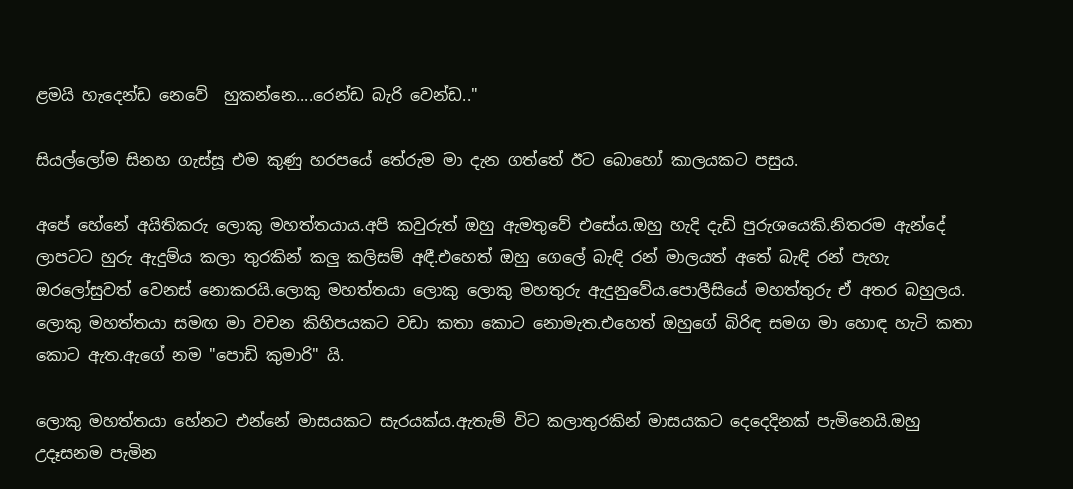ළමයි හැදෙන්ඩ නෙවේ  හුකන්නෙ....රෙන්ඩ බැරි වෙන්ඩ.."

සියල්ලෝම සිනහ ගැස්සූ එම කුණු හරපයේ තේරුම මා දැන ගත්තේ ඊට බොහෝ කාලයකට පසුය.

අපේ හේනේ අයිතිකරු ලොකු මහත්තයාය.අපි කවුරුත් ඔහු ඇමතුවේ එසේය.ඔහු හැදි දැඩි පුරුශයෙකි.නිතරම ඇන්දේ ලාපටට හුරු ඇදුම්ය කලා තුරකින් කලු කලිසම් අඳී.එහෙත් ඔහු ගෙලේ බැඳි රන් මාලයත් අතේ බැඳි රන් පැහැ ඔරලෝසුවත් වෙනස් නොකරයි.ලොකු මහත්තයා ලොකු ලොකු මහතුරු ඇදුනුවේය.පොලීසියේ මහත්තුරු ඒ අතර බහුලය.
ලොකු මහත්තයා සමඟ මා වචන කිහිපයකට වඩා කතා කොට නොමැත.එහෙත් ඔහුගේ බිරිඳ සමග මා හොඳ හැටි කතා කොට ඇත.ඇගේ නම "පොඩි කුමාරි" යි.

ලොකු මහත්තයා හේනට එන්නේ මාසයකට සැරයක්ය.ඇතැම් විට කලාතුරකින් මාසයකට දෙදෙදිනක් පැමිනෙයි.ඔහු  උදෑසනම පැමින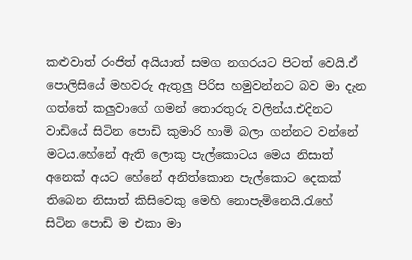කළුවාත් රංජිත් අයියාත් සමග නගරයට පිටත් වෙයි.ඒ පොලිසියේ මහවරු ඇතුලු පිරිස හමුවන්නට බව මා දැන ගත්තේ කලුවාගේ ගමන් තොරතුරු වලින්ය.එදිනට වාඩියේ සිටින පොඩි කුමාරි හාමි බලා ගන්නට වන්නේ මටය.හේනේ ඇති ලොකු පැල්කොටය මෙය නිසාත් අනෙක් අයට හේනේ අනිත්කොන පැල්කොට දෙකක් තිබෙන නිසාත් කිසිවෙකු මෙහි නොපැමිනෙයි.රැහේ සිටින පොඩි ම එකා මා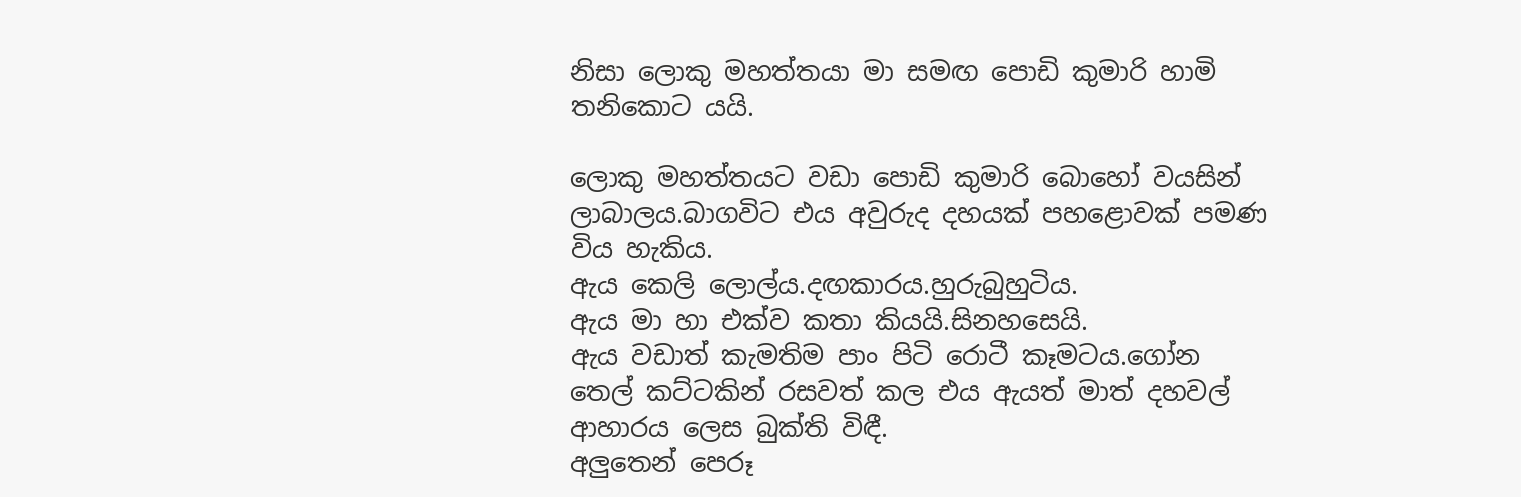නිසා ලොකු මහත්තයා මා සමඟ පොඩි කුමාරි හාමි තනිකොට යයි.

ලොකු මහත්තයට වඩා පොඩි කුමාරි බොහෝ වයසින් ලාබාලය.බාගවිට එය අවුරුද දහයක් පහළොවක් පමණ විය හැකිය.
ඇය කෙලි ලොල්ය.දඟකාරය.හුරුබුහුටිය.
ඇය මා හා එක්ව කතා කියයි.සිනහසෙයි.
ඇය වඩාත් කැමතිම පාං පිටි රොටී කෑමටය.ගෝන තෙල් කට්ටකින් රසවත් කල එය ඇයත් මාත් දහවල් ආහාරය ලෙස බුක්ති විඳී.
අලුතෙන් පෙරූ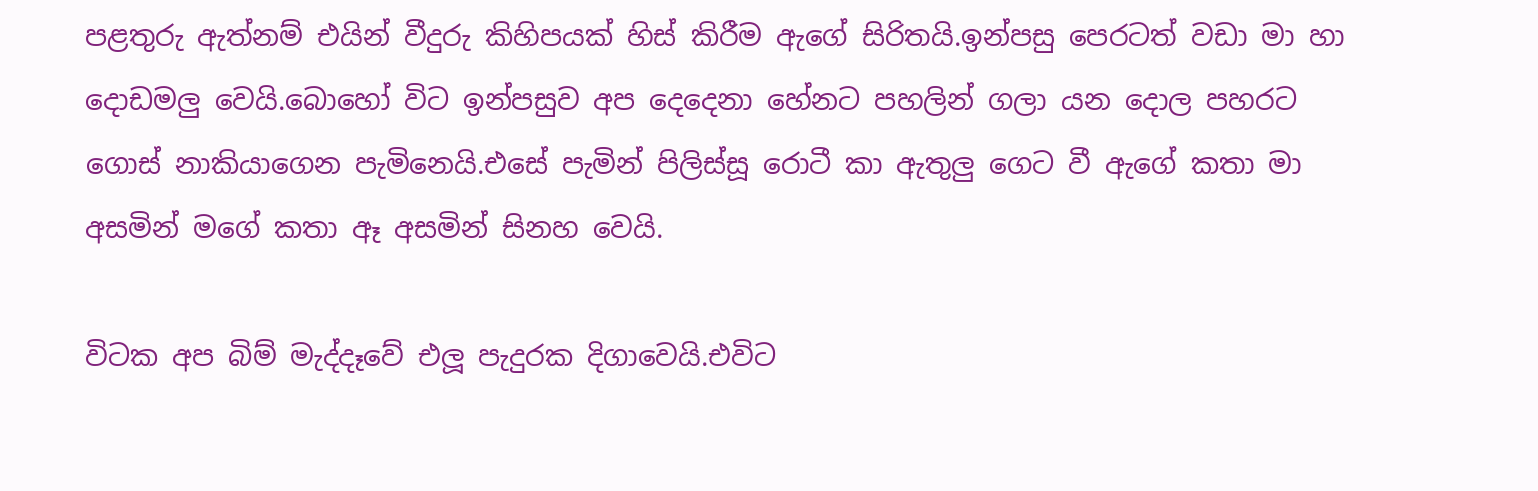පළතුරු ඇත්නම් එයින් වීදුරු කිහිපයක් හිස් කිරීම ඇගේ සිරිතයි.ඉන්පසු පෙරටත් වඩා මා හා දොඩමලු වෙයි.බොහෝ විට ඉන්පසුව අප දෙදෙනා හේනට පහලින් ගලා යන දොල පහරට ගොස් නාකියාගෙන පැමිනෙයි.එසේ පැමින් පිලිස්සූ රොටී කා ඇතුලු ගෙට වී ඇගේ කතා මා අසමින් මගේ කතා ඈ අසමින් සිනහ වෙයි.

විටක අප බිම් මැද්දෑවේ එලූ පැදුරක දිගාවෙයි.එවිට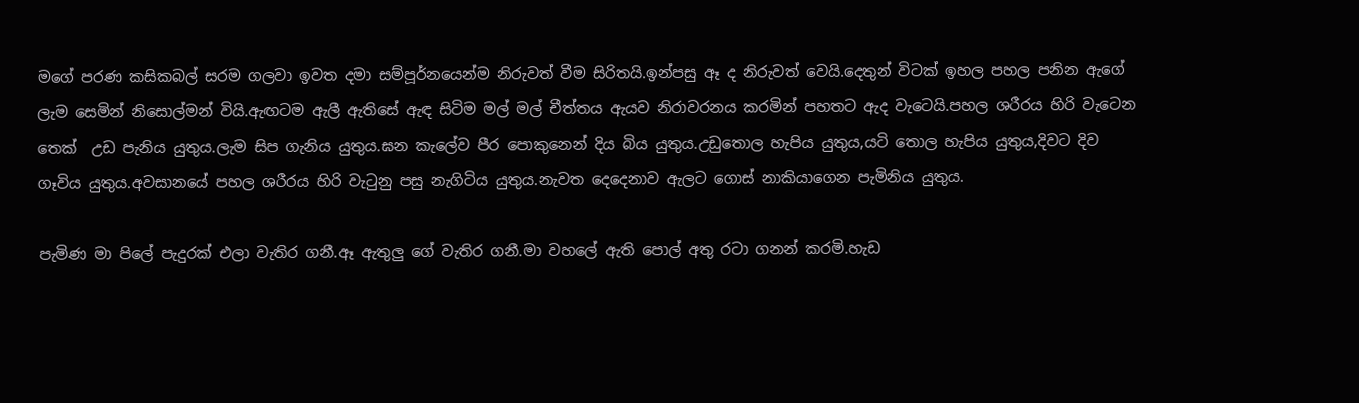මගේ පරණ කසිකබල් සරම ගලවා ඉවත දමා සම්පූර්නයෙන්ම නිරුවත් වීම සිරිතයි.ඉන්පසු ඈ ද නිරුවත් වෙයි.දෙතුන් විටක් ඉහල පහල පනින ඇගේ ලැම සෙමින් නිසොල්මන් වියි.ඇඟටම ඇලී ඇතිසේ ඇඳ සිටිම මල් මල් චීත්තය ඇයව නිරාවරනය කරමින් පහතට ඇද වැටෙයි.පහල ශරීරය හිරි වැටෙන තෙක්  උඩ පැනිය යුතුය.ලැම සිප ගැනිය යුතුය.ඝන කැලේව පීර පොකුනෙන් දිය බිය යුතුය.උඩුතොල හැපිය යුතුය,යටි තොල හැපිය යුතුය,දිවට දිව ගෑවිය යුතුය.අවසානයේ පහල ශරීරය හිරි වැටුනු පසු නැගිටිය යුතුය.නැවත දෙදෙනාව ඇලට ගොස් නාකියාගෙන පැමිනිය යුතුය.

පැමිණ මා පිලේ පැදුරක් එලා වැතිර ගනී.ඈ ඇතුලු ගේ වැතිර ගනී.මා වහලේ ඇති පොල් අතු රටා ගනන් කරමි.හැඩ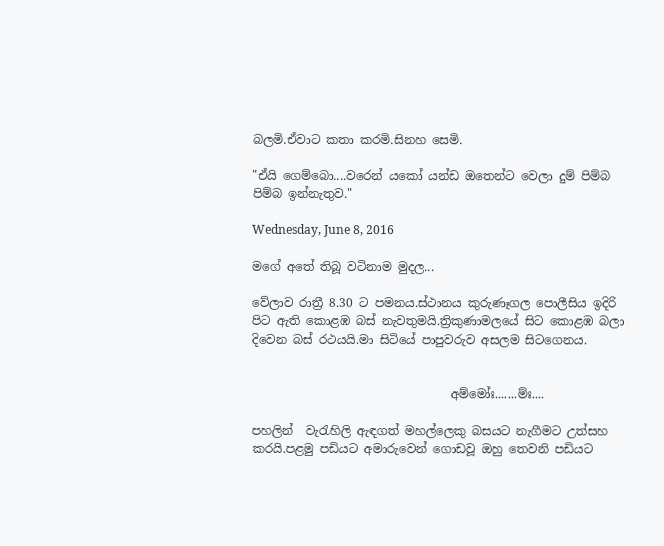බලමි.ඒවාට කතා කරමි.සිනහ සෙමි.

"ඒයි ගෙම්බො....වරෙන් යකෝ යන්ඩ ඔතෙන්ට වෙලා දුම් පිම්බ පිම්බ ඉන්නැතුව."

Wednesday, June 8, 2016

මගේ අතේ තිබූ වටිනාම මුදල...

වේලාව රාත්‍රී 8.30 ට පමනය.ස්ථානය කුරුණෑගල පොලීසිය ඉදිරි පිට ඇති කොළඹ බස් නැවතුමයි.ත්‍රිකුණාමලයේ සිට කොළඹ බලා දිවෙන බස් රථයයි.මා සිටියේ පාපුවරුව අසලම සිටගෙනය.


                                 අම්මෝඃ.......ම්ඃ....

පහලින්  වැරැහිලි ඇඳගත් මහල්ලෙකු බසයට නැගීමට උත්සහ කරයි.පළමු පඩියට අමාරුවෙන් ගොඩවූ ඔහු තෙවනි පඩියට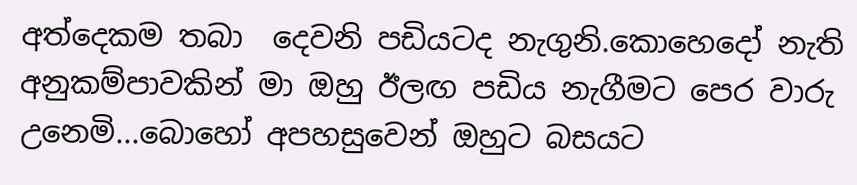අත්දෙකම තබා  දෙවනි පඩියටද නැගුනි.කොහෙදෝ නැති අනුකම්පාවකින් මා ඔහු ඊලඟ පඩිය නැගීමට පෙර වාරු උනෙමි...බොහෝ අපහසුවෙන් ඔහුට බසයට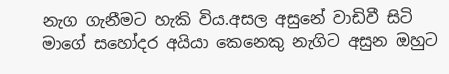නැග ගැනීමට හැකි විය.අසල අසුනේ වාඩිවී සිටි මාගේ සහෝදර අයියා කෙනෙකු නැගිට අසුන ඔහුට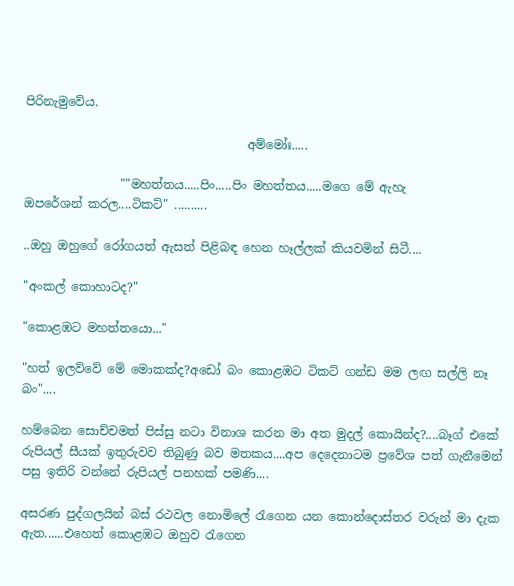පිරිනැමුවේය.

                                     අම්මෝඃ.....

                ""මහත්තය.....පිං.....පිං මහත්තය.....මගෙ මේ ඇහැ              ඔපරේශන් කරල....ටිකට්" ..........

..ඔහු ඔහුගේ රෝගයත් ඇසත් පිළිබඳ හෙන හෑල්ලක් කියවමින් සිටී....

"අංකල් කොහාටද?"

"කොළඹට මහත්තයො..."

"හත් ඉලව්වේ මේ මොකක්ද?අඩෝ බං කොළඹට ටිකට් ගන්ඩ මම ලඟ සල්ලි නෑ බං"....

හම්බෙන සොච්චමත් පිස්සු නටා විනාශ කරන මා අත මුදල් කොයින්ද?....බෑග් එකේ රුපියල් සීයක් ඉතුරුවව තිබුණු බව මතකය....අප දෙදෙනාටම ප්‍රවේශ පත් ගැනීමෙන් පසු ඉතිරි වන්නේ රුපියල් පනහක් පමණි....

අසරණ පුද්ගලයින් බස් රථවල නොමිලේ රැගෙන යන කොන්දොස්තර වරුන් මා දැක ඇත......එහෙත් කොළඹට ඔහුව රැගෙන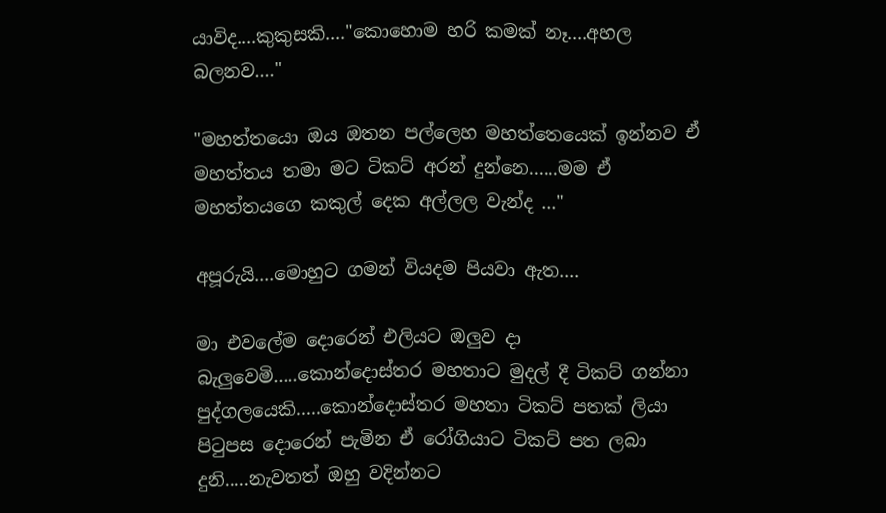යාවිද....කුකුසකි...."කොහොම හරි කමක් නෑ....අහල බලනව...."

"මහත්තයො ඔය ඔතන පල්ලෙහ මහත්තෙයෙක් ඉන්නව ඒ මහත්තය තමා මට ටිකට් අරන් දුන්නෙ......මම ඒ මහත්තයගෙ කකුල් දෙක අල්ලල වැන්ද ..."

අපූරුයි....මොහුට ගමන් වියදම පියවා ඇත....

මා එවලේම දොරෙන් එලියට ඔලුව දා බැලුවෙමි.....කොන්දොස්තර මහතාට මුදල් දී ටිකට් ගන්නා පුද්ගලයෙකි.....කොන්දොස්තර මහතා ටිකට් පතක් ලියා පිටුපස දොරෙන් පැමින ඒ රෝගියාට ටිකට් පත ලබා දුනි.....නැවතත් ඔහු වදින්නට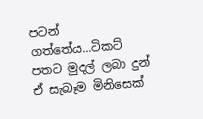පටන් ගත්තේය...ටිකට් පතට මුදල් ලබා දුන් ඒ සැබෑම මිනිසෙක්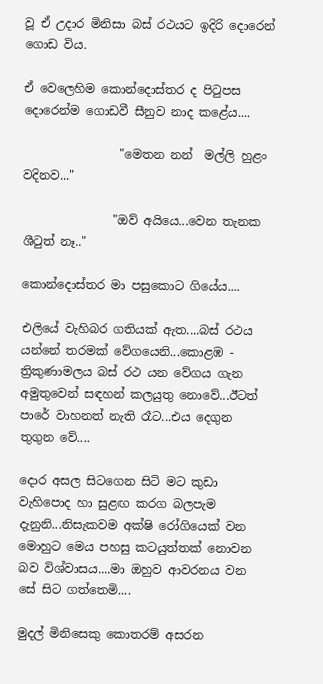වූ ඒ උදාර මිනිසා බස් රථයට ඉදිරි දොරෙන් ගොඩ විය.

ඒ වෙලෙහිම කොන්දොස්තර ද පිටුපස දොරෙන්ම ගොඩවී සීනුව නාද කළේය....

                "මෙතන නන්  මල්ලි හුළං වදිනව..."

               "ඔව් අයියෙ...වෙන තැනක ශීටුත් නෑ.."

කොන්දොස්තර මා පසුකොට ගියේය....

එලියේ වැහිබර ගතියක් ඇත....බස් රථය යන්නේ තරමක් වේගයෙනි...කොළඹ - ත්‍රිකුණාමලය බස් රථ යන වේගය ගැන අමුතුවෙන් සඳහන් කලයුතු නොවේ...ඊටත් පාරේ වාහනත් නැති රෑට...එය දෙගුන තුගුන වේ....

දොර අසල සිටගෙන සිටි මට කුඩා වැහිපොද හා සුළඟ කරග බලපැම දැනුනි...නිසැකවම අක්ෂි රෝගියෙක් වන මොහුට මෙය පහසු කටයුත්තක් නොවන බව විශ්වාසය....මා ඔහුව ආවරනය වන සේ සිට ගත්තෙමි....

මුදල් මිනිසෙකු කොතරම් අසරන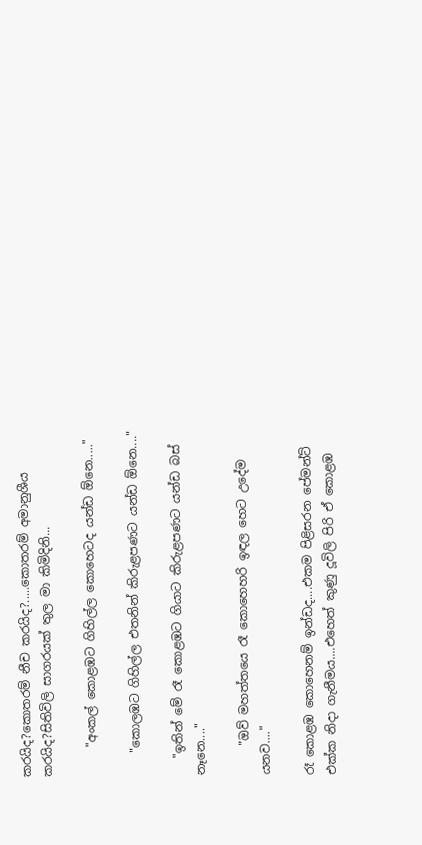කරයිද?කොතරම් නීච කරයිද?.....කොතරම් අමානුශීය කරයිද?සිතිවිලි සාගරයක් තුල මා කිමිදිනි...

     "අංකල් කොළඹට ගිහිල්ල කොහෙටද යන්ඩ ඕනෙ....."

    "කොලඹට ගිහිල්ල එතනින් කිරුළපණට යන්ඩ ඕනෙ...."

   "ඉතින් මේ රෑ කොළඹට ගියාට කිරුළපණට යන්ඩ බස් නෑනෙ...."

     "ඔව් මහත්තයෙ රෑ කොහෙහරි ඉඳල හෙට උදේම යනව...."

රෑ කොළඹ කොහෙනම් ඉන්ඩද....එකම පිළිසරන පේමන්ට් එක්ක නිදා ගැනීමය....එහෙත් කුණු දූවිලි පිරි ඒ කොළඹ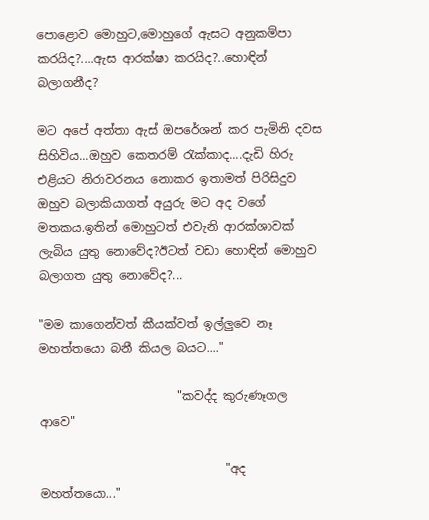පොළොව මොහුට,මොහුගේ ඇසට අනුකම්පා කරයිද?....ඇස ආරක්ෂා කරයිද?..හොඳින් බලාගනීද?

මට අපේ අත්තා ඇස් ඔපරේශන් කර පැමිනි දවස සිහිවිය...ඔහුව කෙතරම් රැක්කාද....දැඩි හිරු එළියට නිරාවරනය නොකර ඉතාමත් පිරිසිදුව ඔහුව බලාකියාගත් අයුරු මට අද වගේ මතකය.ඉතින් මොහුටත් එවැනි ආරක්ශාවක් ලැබිය යුතු නොවේද?ඊටත් වඩා හොඳින් මොහුව බලාගත යුතු නොවේද?...

"මම කාගෙන්වත් කීයක්වත් ඉල්ලුවෙ නෑ මහත්තයො බනී කියල බයට...."

                       "කවද්ද කුරුණෑගල ආවෙ"

                               "අද මහත්තයො..."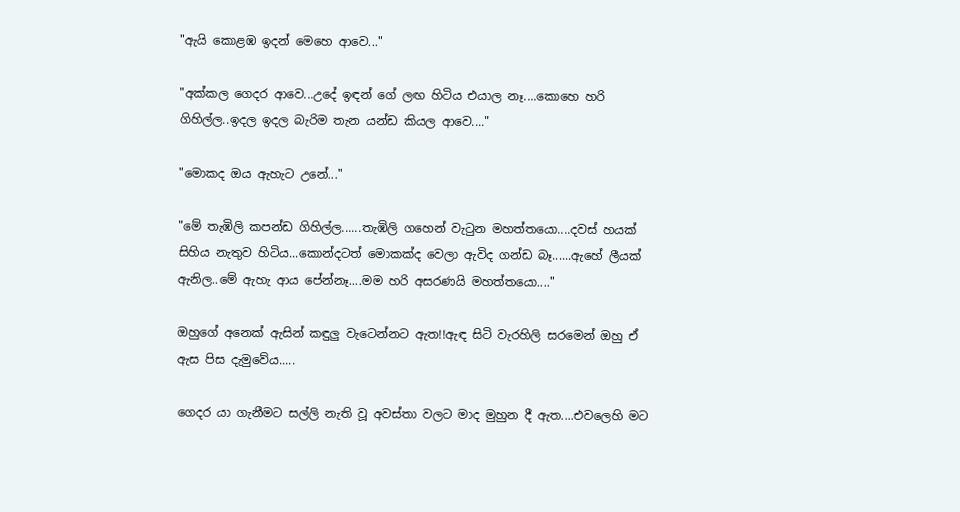"ඇයි කොළඹ ඉදන් මෙහෙ ආවෙ..."

"අක්කල ගෙදර ආවෙ...උදේ ඉඳන් ගේ ලඟ හිටිය එයාල නෑ....කොහෙ හරි ගිහිල්ල..ඉදල ඉදල බැරිම තැන යන්ඩ කියල ආවෙ...."

"මොකද ඔය ඇහැට උනේ..."

"මේ තැඹිලි කපන්ඩ ගිහිල්ල......තැඹිලි ගහෙන් වැටුන මහත්තයො....දවස් හයක් සිහිය නැතුව හිටිය...කොන්දටත් මොකක්ද වෙලා ඇවිද ගන්ඩ බෑ......ඇහේ ලීයක් ඇනිල..මේ ඇහැ ආය පේන්නෑ....මම හරි අසරණයි මහත්තයො...."

ඔහුගේ අනෙක් ඇසින් කඳුලු වැටෙන්නට ඇත!!ඇඳ සිටි වැරහිලි සරමෙන් ඔහු ඒ ඇස පිස දැමුවේය.....

ගෙදර යා ගැනීමට සල්ලි නැති වූ අවස්තා වලට මාද මුහුන දී ඇත....එවලෙහි මට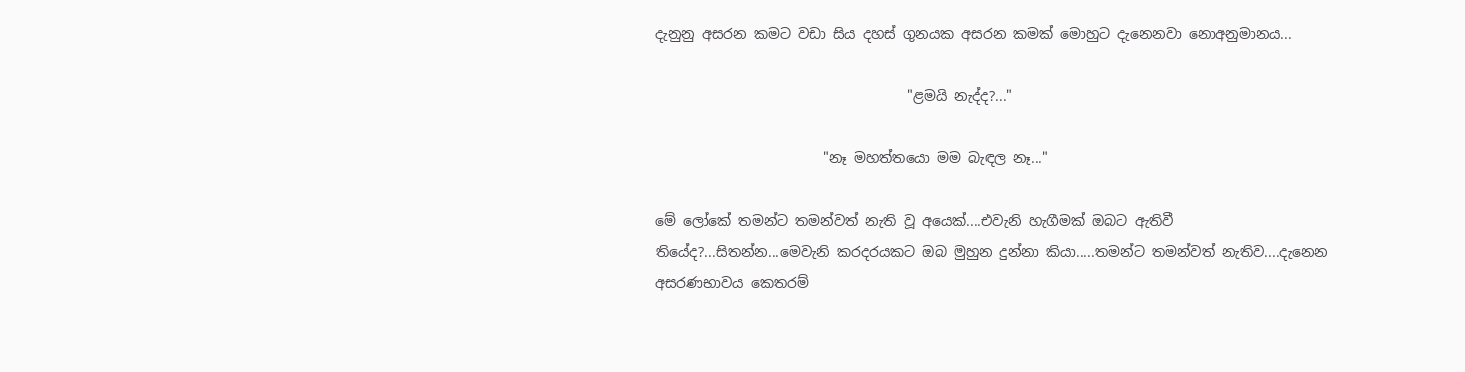දැනුනු අසරන කමට වඩා සිය දහස් ගුනයක අසරන කමක් මොහුට දැනෙනවා නොඅනුමානය...

                                    "ළමයි නැද්ද?..."

                        "නෑ මහත්තයො මම බැඳල නෑ..."

මේ ලෝකේ තමන්ට තමන්වත් නැති වූ අයෙක්....එවැනි හැගීමක් ඔබට ඇතිවී තියේද?...සිතන්න...මෙවැනි කරදරයකට ඔබ මුහුන දුන්නා කියා.....තමන්ට තමන්වත් නැතිව....දැනෙන අසරණභාවය කෙතරම්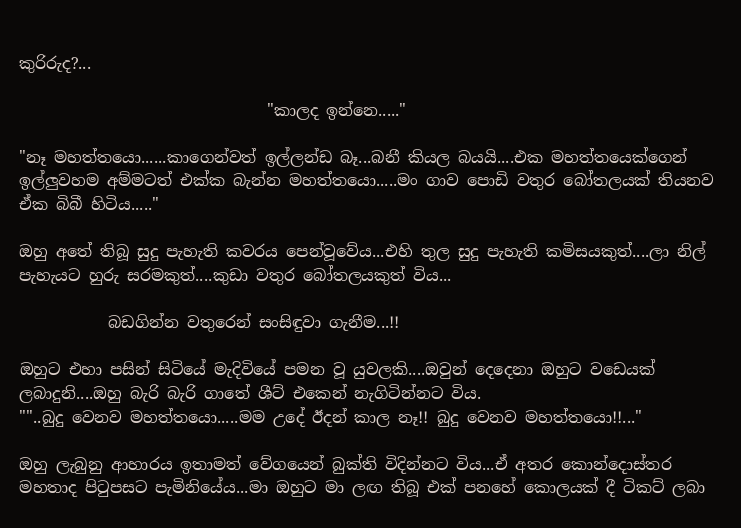කුරිරුද?...

                               "කාලද ඉන්නෙ....."

"නෑ මහත්තයො......කාගෙන්වත් ඉල්ලන්ඩ බෑ...බනී කියල බයයි....එක මහත්තයෙක්ගෙන් ඉල්ලුවහම අම්මටත් එක්ක බැන්න මහත්තයො.....මං ගාව පොඩි වතුර බෝතලයක් තියනව ඒක බිබී හිටිය....."

ඔහු අතේ තිබූ සුදු පැහැති කවරය පෙන්වූවේය...එහි තුල සුදු පැහැති කමිසයකුත්....ලා නිල් පැහැයට හුරු සරමකුත්....කුඩා වතුර බෝතලයකුත් විය...

           බඩගින්න වතුරෙන් සංසිඳුවා ගැනීම...!!

ඔහුට එහා පසින් සිටියේ මැදිවියේ පමන වූ යුවලකි....ඔවුන් දෙදෙනා ඔහුට වඩෙයක් ලබාදුනි....ඔහු බැරි බැරි ගාතේ ශීට් එකෙන් නැගිටින්නට විය.
""..බුදු වෙනව මහත්තයො.....මම උදේ ඊදන් කාල නෑ!! බුදු වෙනව මහත්තයො!!..."

ඔහු ලැබුනු ආහාරය ඉතාමත් වේගයෙන් බුක්ති විදින්නට විය...ඒ අතර කොන්දොස්තර මහතාද පිටුපසට පැමිනියේය...මා ඔහුට මා ලඟ තිබූ එක් පනහේ කොලයක් දී ටිකට් ලබා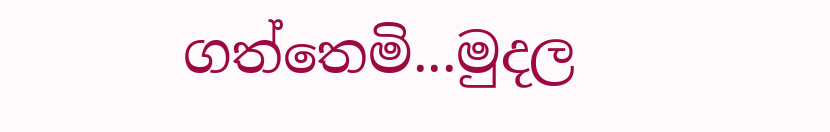ගත්තෙමි...මුදල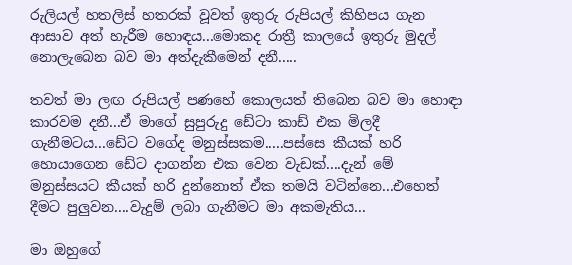රුලියල් හතලිස් හතරක් වූවත් ඉතුරු රුපියල් කිහිපය ගැන ආසාව අත් හැරීම හොඳය...මොකද රාත්‍රී කාලයේ ඉතුරු මුදල් නොලැබෙන බව මා අත්දැකීමෙන් දනී.....

තවත් මා ලඟ රුපියල් පණහේ කොලයත් තිබෙන බව මා හොඳා කාරවම දනී...ඒ මාගේ සුපුරුදු ඩේටා කාඩ් එක මිලදී ගැනීමටය...ඩේට වගේද මනුස්සකම.....පස්සෙ කීයක් හරි හොයාගෙන ඩේට දාගන්න එක වෙන වැඩක්....දැන් මේ මනුස්සයට කීයක් හරි දුන්නොත් ඒක තමයි වටින්නෙ...එහෙත් දීමට පුලුවන....වැදුම් ලබා ගැනීමට මා අකමැතිය...

මා ඔහුගේ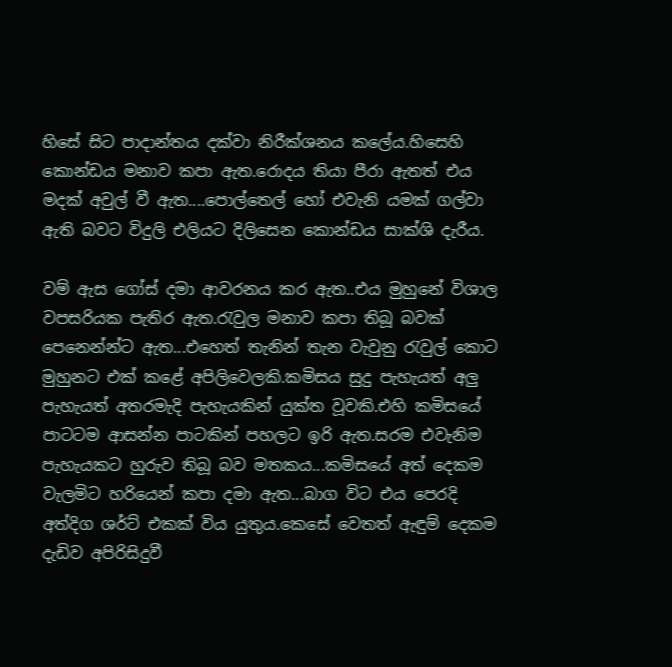හිසේ සිට පාදාන්තය දක්වා නිරීක්ශනය කලේය.හිසෙහි කොන්ඩය මනාව කපා ඇත.රොදය තියා පීරා ඇතත් එය මදක් අවුල් වී ඇත....පොල්තෙල් හෝ එවැනි යමක් ගල්වා ඇති බවට විදුලි එලියට දිලිසෙන කොන්ඩය සාක්ශි දැරීය.

වම් ඇස ගෝස් දමා ආවරනය කර ඇත..එය මුහුනේ විශාල වපසරියක පැතිර ඇත.රැවුල මනාව කපා තිබූ බවක් පෙනෙන්න්ට ඇත...එහෙත් තැනින් තැන වැවුනු රැවුල් කොට මුහුනට එක් කළේ අපිලිවෙලකි.කමිසය සුදු පැහැයත් අලු පැහැයත් අතරමැදි පැහැයකින් යුක්ත වූවකි.එහි කමිසයේ පාටටම ආසන්න පාටකින් පහලට ඉරි ඇත.සරම එවැනිම පැහැයකට හුරුව තිබූ බව මතකය...කමිසයේ අත් දෙකම වැලමිට හරියෙන් කපා දමා ඇත...බාග විට එය පෙරදි අත්දිග ශර්ට් එකක් විය යුතුය.කෙසේ වෙතත් ඇඳුම් දෙකම දැඩිව අපිරිසිදුවී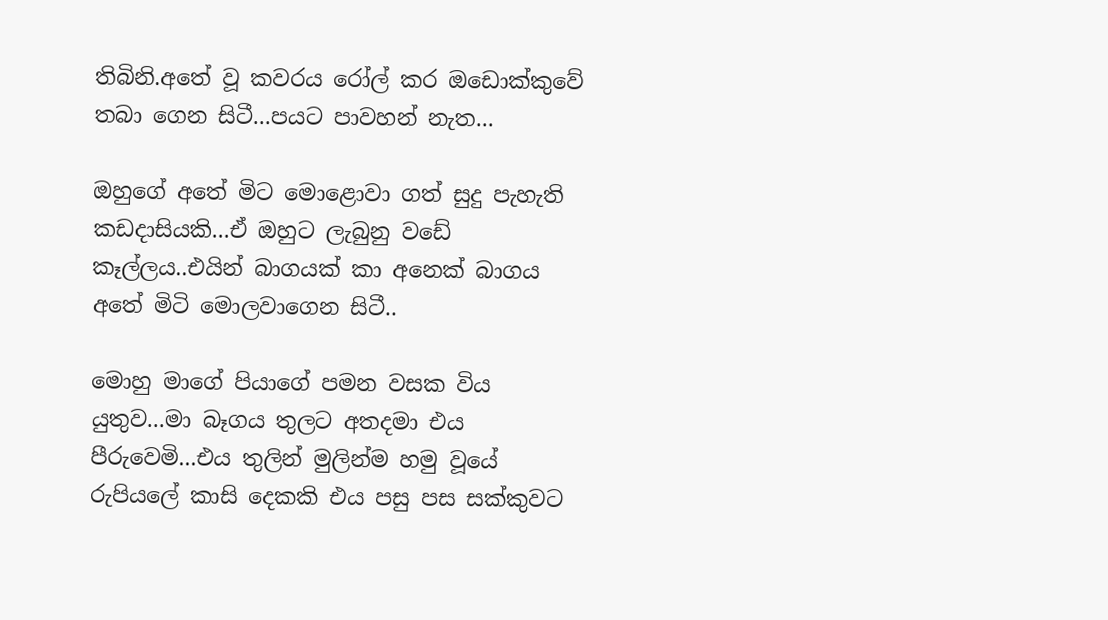තිබිනි.අතේ වූ කවරය රෝල් කර ඔඩොක්කුවේ තබා ගෙන සිටී...පයට පාවහන් නැත...

ඔහුගේ අතේ මිට මොළොවා ගත් සුදු පැහැති කඩදාසියකි...ඒ ඔහුට ලැබුනු වඩේ කෑල්ලය..එයින් බාගයක් කා අනෙක් බාගය අතේ මිටි මොලවාගෙන සිටී..

මොහු මාගේ පියාගේ පමන වසක විය යුතුව...මා බෑගය තුලට අතදමා එය පීරුවෙමි...එය තුලින් මුලින්ම හමු වූයේ රුපියලේ කාසි දෙකකි එය පසු පස සක්කුවට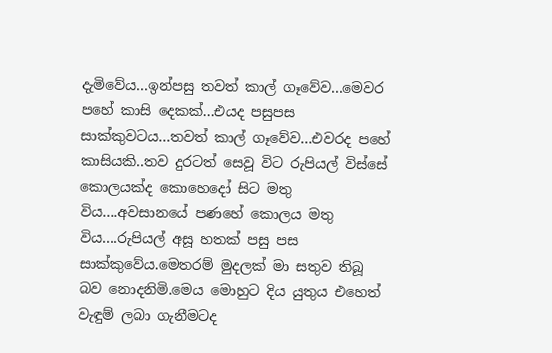දැමිවේය...ඉන්පසු තවත් කාල් ගෑවේව...මෙවර පහේ කාසි දෙකක්...එයද පසුපස සාක්කුවටය...තවත් කාල් ගෑවේව...එවරද පහේ කාසියකි..තව දුරටත් සෙවූ විට රුපියල් විස්සේ කොලයක්ද කොහෙදෝ සිට මතු විය....අවසානයේ පණහේ කොලය මතු විය....රුපියල් අසූ හතක් පසු පස සාක්කුවේය.මෙතරම් මුදලක් මා සතුව තිබූ බව නොදනිමි.මෙය මොහුට දිය යුතුය එහෙත් වැඳුම් ලබා ගැනීමටද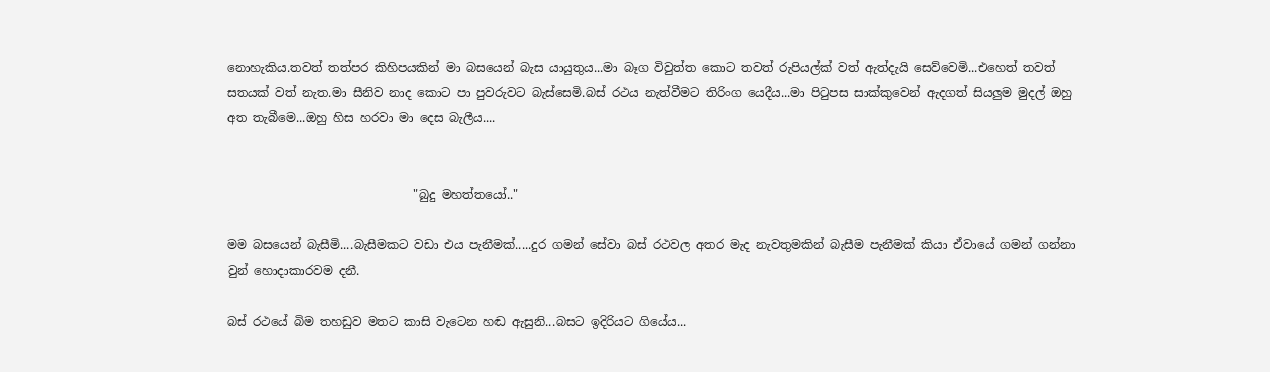නොහැකිය.තවත් තත්පර කිහිපයකින් මා බසයෙන් බැස යායුතුය...මා බෑග විවුත්ත කොට තවත් රුපියල්ක් වත් ඇත්දැයි සෙව්වෙමි...එහෙත් තවත් සතයක් වත් නැත.මා සීනිව නාද කොට පා පුවරුවට බැස්සෙමි.බස් රථය නැත්වීමට තිරිංග යෙදීය...මා පිටුපස සාක්කුවෙන් ඇදගත් සියලුම මුදල් ඔහු අත තැබීමෙ...ඔහු හිස හරවා මා දෙස බැලීය....


                               "බුදු මහත්තයෝ.."

මම බසයෙන් බැසීමි....බැසීමකට වඩා එය පැනීමක්.....දුර ගමන් සේවා බස් රථවල අතර මැද නැවතුමකින් බැසීම පැනීමක් කියා ඒවායේ ගමන් ගන්නා වුන් හොදාකාරවම දනී.

බස් රථයේ බිම තහඩුව මතට කාසි වැටෙන හඬ ඇසුනි...බසට ඉදිරියට ගියේය...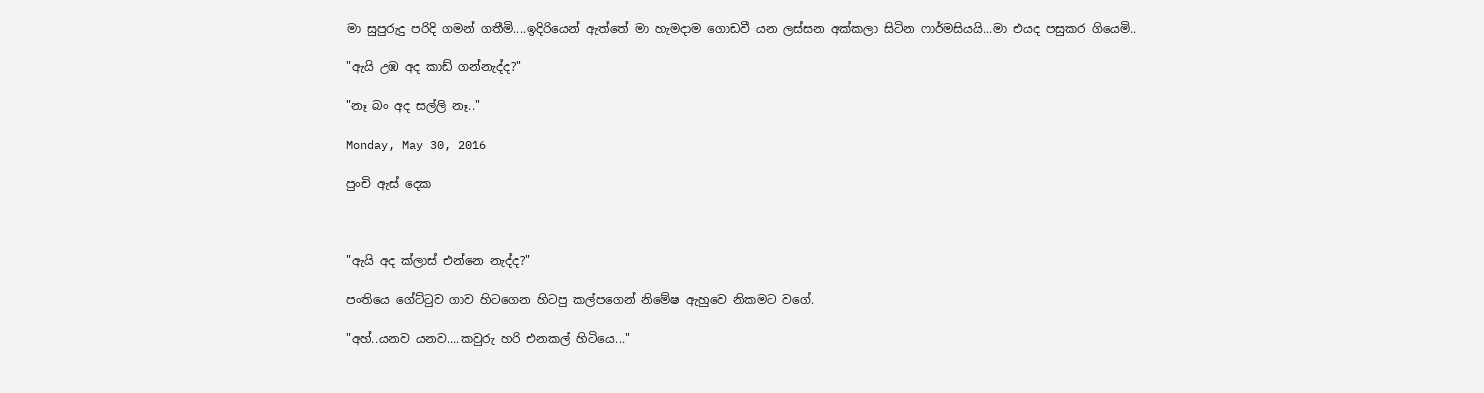මා සුපුරුදු පරිදි ගමන් ගතීමි....ඉදිරියෙන් ඇත්තේ මා හැමදාම ගොඩවී යන ලස්සන අක්කලා සිටින ෆාර්මසියයි...මා එයද පසුකර ගියෙමි..

"ඇයි උඹ අද කාඩ් ගන්නැද්ද?"

"නෑ බං අද සල්ලි නෑ.."

Monday, May 30, 2016

පුංචි ඇස් දෙක



"ඇයි අද ක්ලාස් එන්නෙ නැද්ද?"

පංතියෙ ගේට්ටුව ගාව හිටගෙන හිටපු කල්පගෙන් නිමේෂ ඇහුවෙ නිකමට වගේ.

"අහ්..යනව යනව....කවුරු හරි එනකල් හිටියෙ..."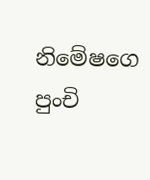නිමේෂගෙ පුංචි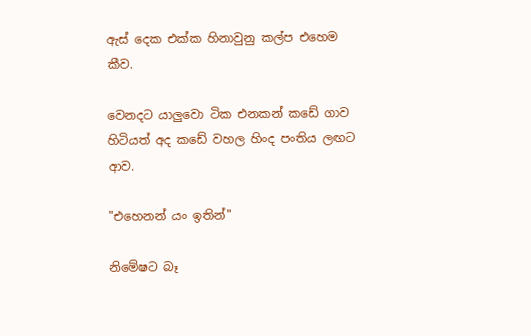ඇස් දෙක එක්ක හිනාවුනු කල්ප එහෙම කීව.

වෙනදට යාලුවො ටික එනකන් කඩේ ගාව හිටියත් අද කඩේ වහල හිංද පංතිය ලඟට ආව.

"එහෙනන් යං ඉතින්"

නිමේෂට බෑ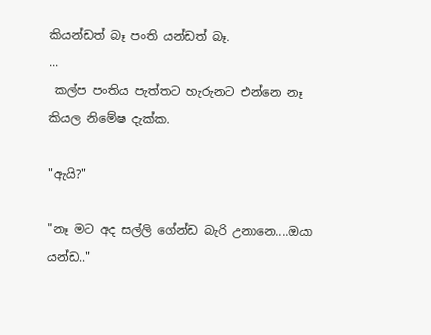කියන්ඩත් බෑ පංති යන්ඩත් බෑ.
...
 කල්ප පංතිය පැත්තට හැරුනට එන්නෙ නෑ කියල නිමේෂ දැක්ක.

"ඇයි?"

"නෑ මට අද සල්ලි ගේන්ඩ බැරි උනානෙ....ඔයා යන්ඩ.."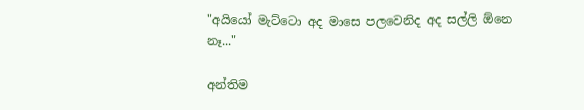"අයියෝ මැට්ටො අද මාසෙ පලවෙනිද අද සල්ලි ඕනෙ නෑ..."

අන්තිම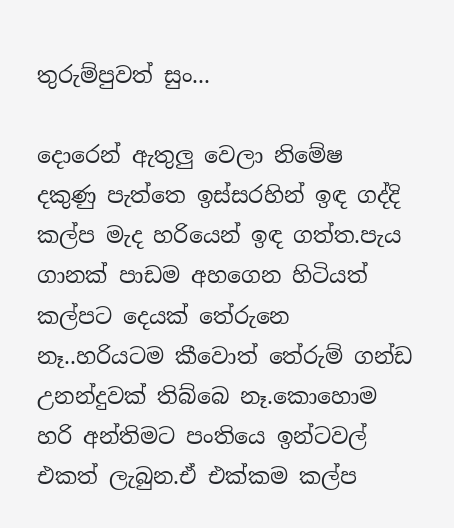තුරුම්පුවත් සුං...

දොරෙන් ඇතුලු වෙලා නිමේෂ දකුණු පැත්තෙ ඉස්සරහින් ඉඳ ගද්දි කල්ප මැද හරියෙන් ඉඳ ගත්ත.පැය ගානක් පාඩම අහගෙන හිටියත් කල්පට දෙයක් තේරුනෙ නෑ..හරියටම කීවොත් තේරුම් ගන්ඩ උනන්දුවක් තිබ්බෙ නෑ.කොහොම හරි අන්තිමට පංතියෙ ඉන්ටවල් එකත් ලැබුන.ඒ එක්කම කල්ප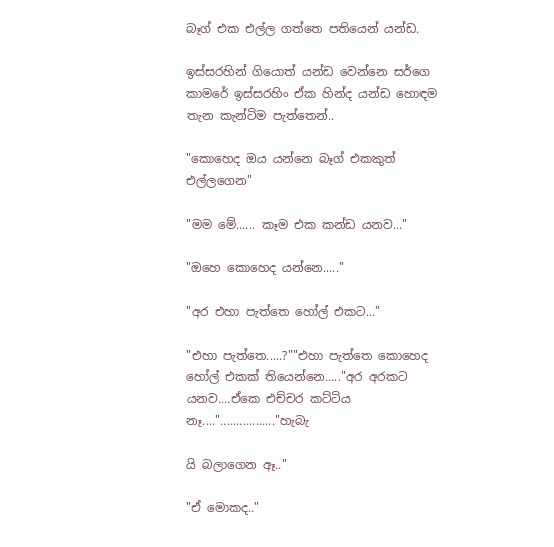බෑග් එක එල්ල ගත්තෙ පතියෙන් යන්ඩ.

ඉස්සරහින් ගියොත් යන්ඩ වෙන්නෙ සර්ගෙ කාමරේ ඉස්සරහිං ඒක හින්ද යන්ඩ හොඳම තැන කැන්ටිම පැත්තෙන්..

"කොහෙද ඔය යන්නෙ බෑග් එකකුත් එල්ලගෙන"

"මම මේ...... කෑම එක කන්ඩ යනව..."

"ඔහෙ කොහෙද යන්නෙ....."

"අර එහා පැත්තෙ හෝල් එකට..."

"එහා පැත්තෙ.....?""එහා පැත්තෙ කොහෙද හෝල් එකක් තියෙන්නෙ....."අර අරකට යනව....ඒකෙ එච්චර කට්ටිය නෑ...."................."හැබැ

යි බලාගෙන ඈ.."

"ඒ මොකද.."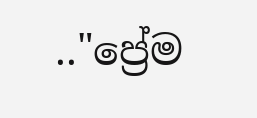.."ප්‍රේම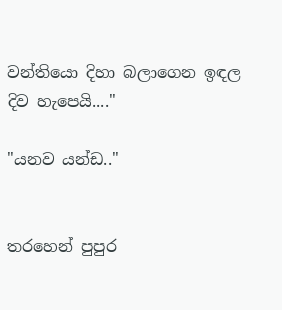වන්තියො දිහා බලාගෙන ඉඳල  දිව හැපෙයි...."

"යනව යන්ඩ.."


තරහෙන් පුපුර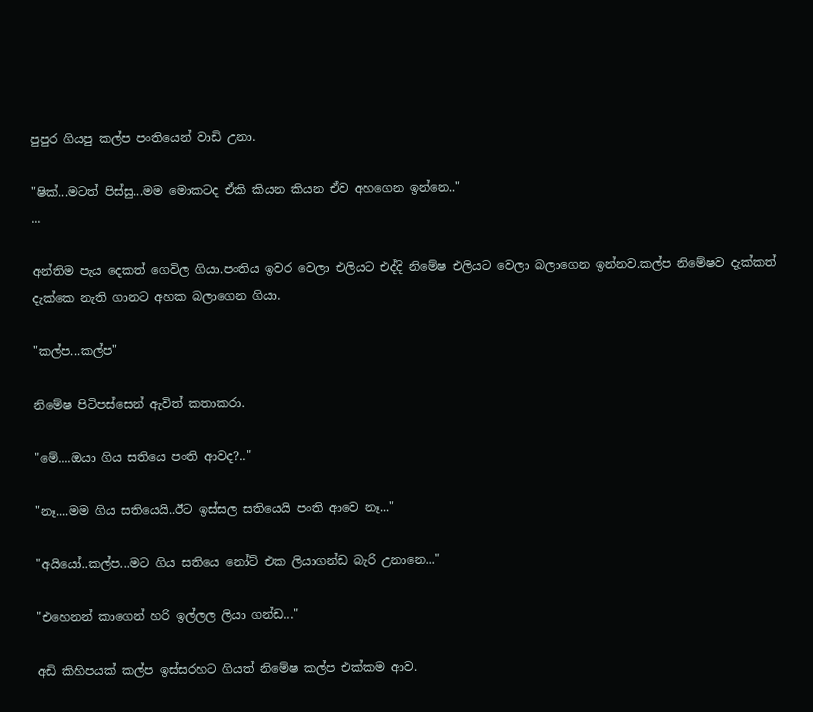පුපුර ගියපු කල්ප පංතියෙන් වාඩි උනා.

"ෂික්...මටත් පිස්සු...මම මොකටද ඒකි කියන කියන ඒව අහගෙන ඉන්නෙ.."
...

අන්තිම පැය දෙකත් ගෙවිල ගියා.පංතිය ඉවර වෙලා එලියට එද්දි නිමේෂ එලියට වෙලා බලාගෙන ඉන්නව.කල්ප නිමේෂව දැක්කත් දැක්කෙ නැති ගානට අහක බලාගෙන ගියා.

"කල්ප...කල්ප"

නිමේෂ පිටිපස්සෙන් ඇවිත් කතාකරා.

"මේ....ඔයා ගිය සතියෙ පංති ආවද?.."

"නෑ....මම ගිය සතියෙයි..ඊට ඉස්සල සතියෙයි පංති ආවෙ නෑ..."

"අයියෝ..කල්ප...මට ගිය සතියෙ නෝට් එක ලියාගන්ඩ බැරි උනානෙ..."

"එහෙනන් කාගෙන් හරි ඉල්ලල ලියා ගන්ඩ..."

අඩි කිහිපයක් කල්ප ඉස්සරහට ගියත් නිමේෂ කල්ප එක්කම ආව.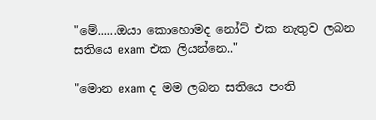"මේ......ඔයා කොහොමද නෝට් එක නැතුව ලබන සතියෙ exam එක ලියන්නෙ.."

"මොන exam ද මම ලබන සතියෙ පංති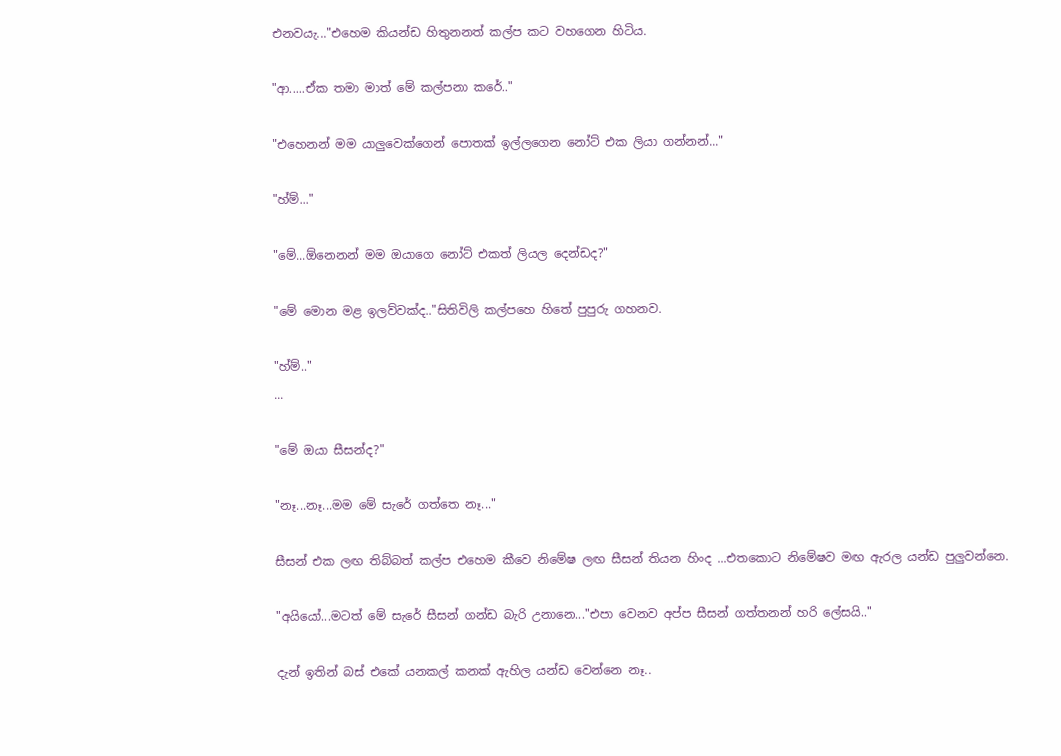එනවයැ..."එහෙම කියන්ඩ හිතුනනත් කල්ප කට වහගෙන හිටිය.

"ආ.....ඒක තමා මාත් මේ කල්පනා කරේ.."

"එහෙනන් මම යාලුවෙක්ගෙන් පොතක් ඉල්ලගෙන නෝට් එක ලියා ගන්නන්..."

"හ්ම්..."

"මේ...ඕනෙනන් මම ඔයාගෙ නෝට් එකත් ලියල දෙන්ඩද?"

"මේ මොන මළ ඉලව්වක්ද.."සිතිවිලි කල්පහෙ හිතේ පුපුරු ගහනව.

"හ්ම්.."
...

"මේ ඔයා සීසන්ද?"

"නෑ...නෑ...මම මේ සැරේ ගත්තෙ නෑ..."

සීසන් එක ලඟ තිබ්බත් කල්ප එහෙම කීවෙ නිමේෂ ලඟ සීසන් තියන හිංද ...එතකොට නිමේෂව මඟ ඇරල යන්ඩ පුලුවන්නෙ.

"අයියෝ...මටත් මේ සැරේ සීසන් ගන්ඩ බැරි උනානෙ..."එපා වෙනව අප්ප සීසන් ගත්තනන් හරි ලේසයි.."

දැන් ඉතින් බස් එකේ යනකල් කනක් ඇහිල යන්ඩ වෙන්නෙ නෑ..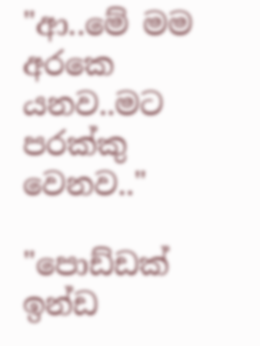"ආ..මේ මම අරකෙ යනව..මට පරක්කු වෙනව.."

"පොඩ්ඩක් ඉන්ඩ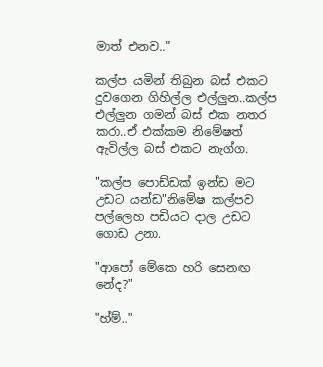මාත් එනව.."

කල්ප යමින් තිබුන බස් එකට දුවගෙන ගිහිල්ල එල්ලුන..කල්ප එල්ලුන ගමන් බස් එක නතර කරා..ඒ එක්කම නිමේෂත් ඇවිල්ල බස් එකට නැග්ග.

"කල්ප පොඩ්ඩක් ඉන්ඩ මට උඩට යන්ඩ"නිමේෂ කල්පව පල්ලෙහ පඩියට දාල උඩට ගොඩ උනා.

"ආපෝ මේකෙ හරි සෙනඟ නේද?"

"හ්ම්.."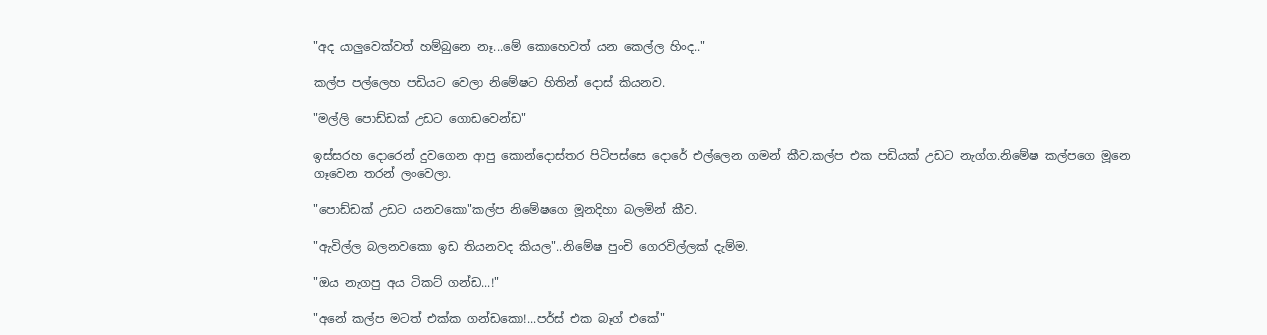"අද යාලුවෙක්වත් හම්බුනෙ නෑ...මේ කොහෙවත් යන කෙල්ල හිංද.."

කල්ප පල්ලෙහ පඩියට වෙලා නිමේෂට හිතින් දොස් කියනව.

"මල්ලි පොඩ්ඩක් උඩට ගොඩවෙන්ඩ"

ඉස්සරහ දොරෙන් දුවගෙන ආපු කොන්දොස්තර පිටිපස්සෙ දොරේ එල්ලෙන ගමන් කීව.කල්ප එක පඩියක් උඩට නැග්ග.නිමේෂ කල්පගෙ මූනෙ ගෑවෙන තරන් ලංවෙලා.

"පොඩ්ඩක් උඩට යනවකො"කල්ප නිමේෂගෙ මූනදිහා බලමින් කීව.

"ඇවිල්ල බලනවකො ඉඩ තියනවද කියල"..නිමේෂ පුංචි ගෙරවිල්ලක් දැම්ම.

"ඔය නැගපු අය ටිකට් ගන්ඩ...!"

"අනේ කල්ප මටත් එක්ක ගන්ඩකො!...පර්ස් එක බෑග් එකේ"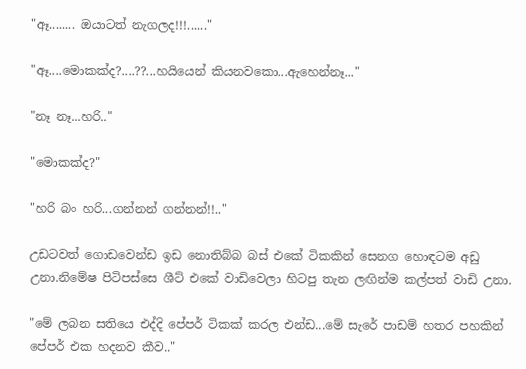"ඈ........ ඔයාටත් නැගලද!!!......"

"ඈ....මොකක්ද?....??...හයියෙන් කියනවකො...ඇහෙන්නෑ..."

"නෑ නෑ...හරි.."

"මොකක්ද?"

"හරි බං හරි...ගන්නන් ගන්නන්!!.."

උඩටවත් ගොඩවෙන්ඩ ඉඩ නොතිබ්බ බස් එකේ ටිකකින් සෙනග හොඳටම අඩු උනා.නිමේෂ පිටිපස්සෙ ශීට් එකේ වාඩිවෙලා හිටපු තැන ලඟින්ම කල්පත් වාඩි උනා.

"මේ ලබන සතියෙ එද්දි පේපර් ටිකක් කරල එන්ඩ...මේ සැරේ පාඩම් හතර පහකින් පේපර් එක හදනව කීව.."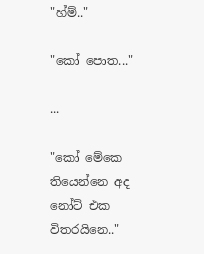"හ්ම්.."

"කෝ පොත..."

...

"කෝ මේකෙ තියෙන්නෙ අද නෝට් එක විතරයිනෙ.."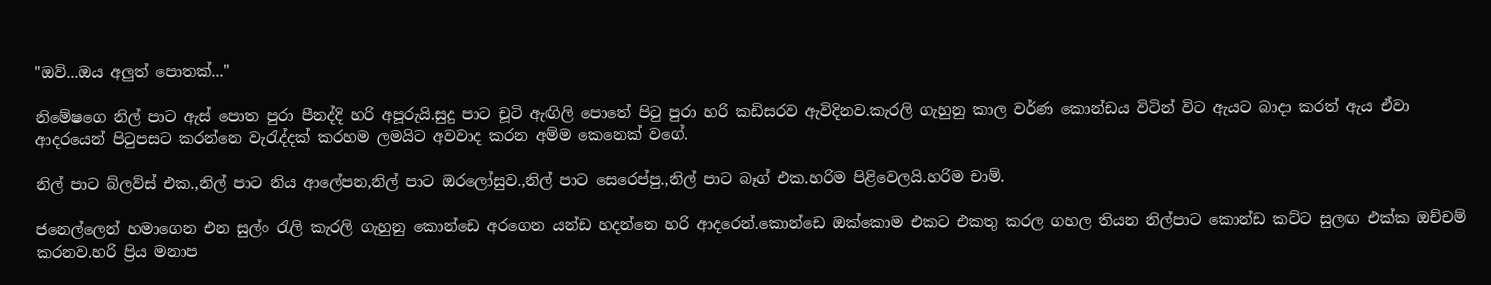"ඔව්...ඔය අලුත් පොතක්..."

නිමේෂගෙ නිල් පාට ඇස් පොත පුරා පීනද්දි හරි අපූරුයි.සුදු පාට චූටි ඇඟිලි පොතේ පිටු පුරා හරි කඩිසරව ඇවිදිනව.කැරලි ගැහුනු කාල වර්ණ කොන්ඩය විටින් විට ඇයට බාදා කරත් ඇය ඒවා ආදරයෙන් පිටුපසට කරන්නෙ වැරැද්දක් කරහම ලමයිට අවවාද කරන අම්ම කෙනෙක් වගේ.

නිල් පාට බ්ලව්ස් එක.,නිල් පාට නිය ආලේපන,නිල් පාට ඔරලෝසුව.,නිල් පාට සෙරෙප්පු.,නිල් පාට බෑග් එක.හරිම පිළිවෙලයි.හරිම චාම්.

ජනෙල්ලෙන් හමාගෙන එන සුල්ං රැලි කැරලි ගැහුනු කොන්ඩෙ අරගෙන යන්ඩ හදන්නෙ හරි ආදරෙන්.කොන්ඩෙ ඔක්කොම එකට එකතු කරල ගහල තියන නිල්පාට කොන්ඩ කට්ට සුලඟ එක්ක ඔච්චම් කරනව.හරි ප්‍රිය මනාප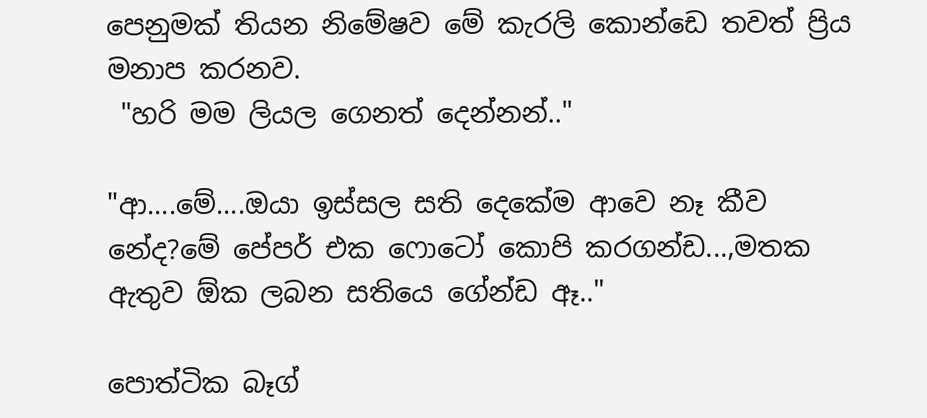පෙනුමක් තියන නිමේෂව මේ කැරලි කොන්ඩෙ තවත් ප්‍රිය මනාප කරනව.
 "හරි මම ලියල ගෙනත් දෙන්නන්.."

"ආ....මේ....ඔයා ඉස්සල සති දෙකේම ආවෙ නෑ කීව නේද?මේ පේපර් එක ෆොටෝ කොපි කරගන්ඩ...,මතක ඇතුව ඕක ලබන සතියෙ ගේන්ඩ ඈ.."

පොත්ටික බෑග්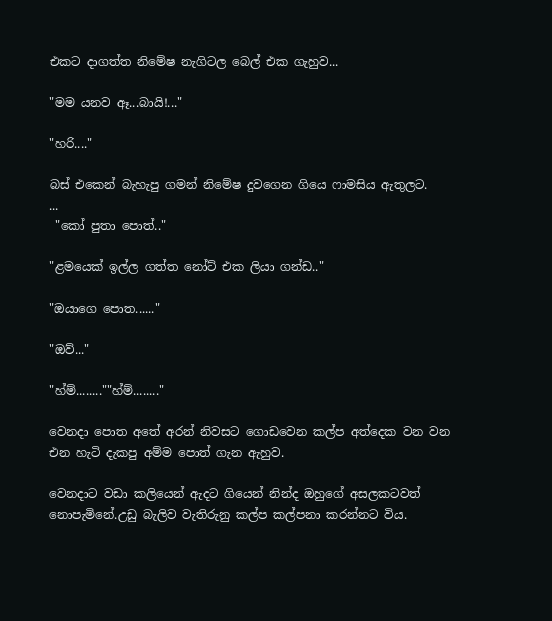එකට දාගත්ත නිමේෂ නැගිටල බෙල් එක ගැහුව...

"මම යනව ඈ...බායි!..."

"හරි...."

බස් එකෙන් බැහැපු ගමන් නිමේෂ දුවගෙන ගියෙ ෆාමසිය ඇතුලට.
...
 "කෝ පුතා පොත්.."

"ළමයෙක් ඉල්ල ගත්ත නෝට් එක ලියා ගන්ඩ.."

"ඔයාගෙ පොත......"

"ඔව්..."

"හ්ම්........""හ්ම්........"

වෙනදා පොත අතේ අරන් නිවසට ගොඩවෙන කල්ප අත්දෙක වන වන එන හැටි දැකපු අම්ම පොත් ගැන ඇහුව.

වෙනදාට වඩා කලියෙන් ඇදට ගියෙන් නින්ද ඔහුගේ අසලකටවත් නොපැමිනේ.උඩු බැලිව වැතිරුනු කල්ප කල්පනා කරන්නට විය.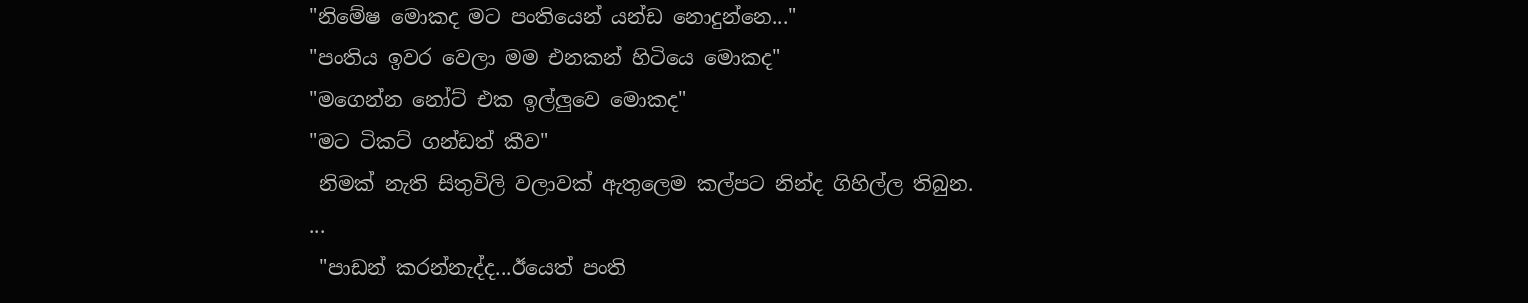"නිමේෂ මොකද මට පංතියෙන් යන්ඩ නොදුන්නෙ..."
"පංතිය ඉවර වෙලා මම එනකන් හිටියෙ මොකද"
"මගෙන්න නෝට් එක ඉල්ලුවෙ මොකද"
"මට ටිකට් ගන්ඩත් කීව"
 නිමක් නැති සිතුවිලි වලාවක් ඇතුලෙම කල්පට නින්ද ගිහිල්ල තිබුන.
...
 "පාඩන් කරන්නැද්ද...ඊයෙත් පංති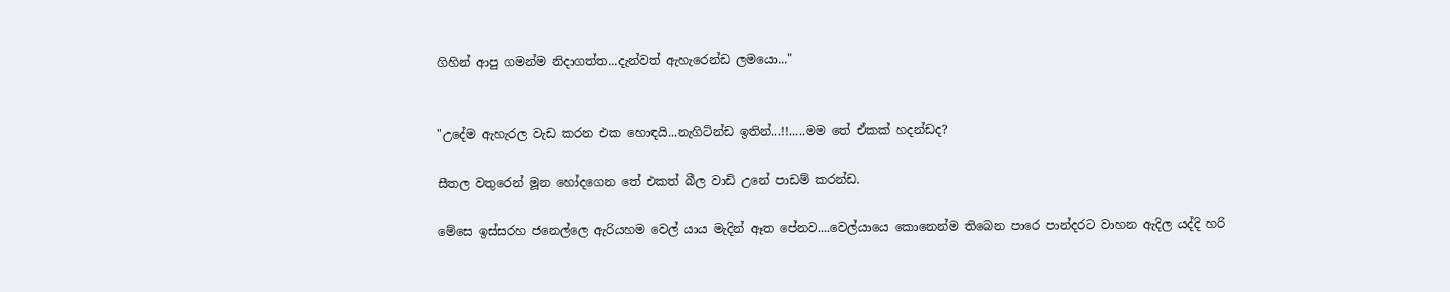ගිහින් ආපු ගමන්ම නිදාගත්ත...දැන්වත් ඇහැරෙන්ඩ ලමයො..."


"උදේම ඇහැරල වැඩ කරන එක හොඳයි...නැගිටින්ඩ ඉතින්...!!.....මම තේ ඒකක් හදන්ඩද?

සීතල වතුරෙන් මූන හෝදගෙන තේ එකත් බීල වාඩි උනේ පාඩම් කරන්ඩ.

මේසෙ ඉස්සරහ ජනෙල්ලෙ ඇරියහම වෙල් යාය මැදින් ඈත පේනව....වෙල්යායෙ කොනෙන්ම තිබෙන පාරෙ පාන්දරට වාහන ඇදිල යද්දි හරි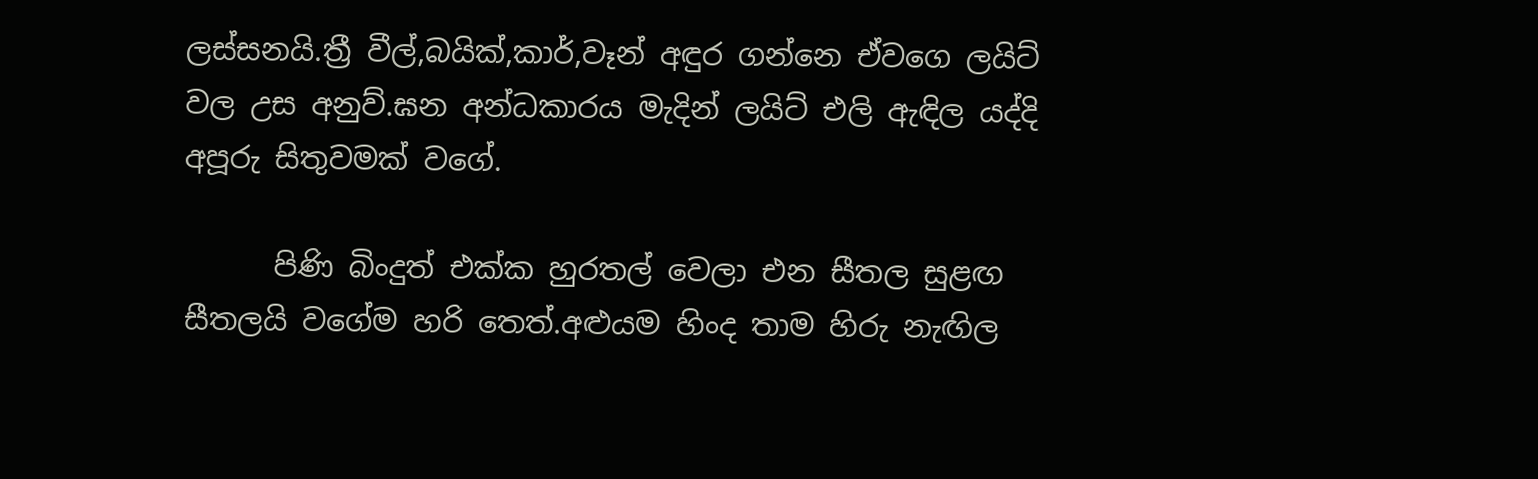ලස්සනයි.ත්‍රී වීල්,බයික්,කාර්,වෑන් අඳුර ගන්නෙ ඒවගෙ ලයිට් වල උස අනුව්.ඝන අන්ධකාරය මැදින් ලයිට් එලි ඇඳිල යද්දි අපූරු සිතුවමක් වගේ.

      පිණි බිංදුත් එක්ක හුරතල් වෙලා එන සීතල සුළඟ සීතලයි වගේම හරි තෙත්.අළුයම හිංද තාම හිරු නැඟිල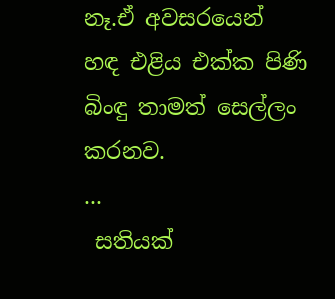නෑ.ඒ අවසරයෙන් හඳ එළිය එක්ක පිණි බිංඳු තාමත් සෙල්ලං කරනව.
...
 සතියක්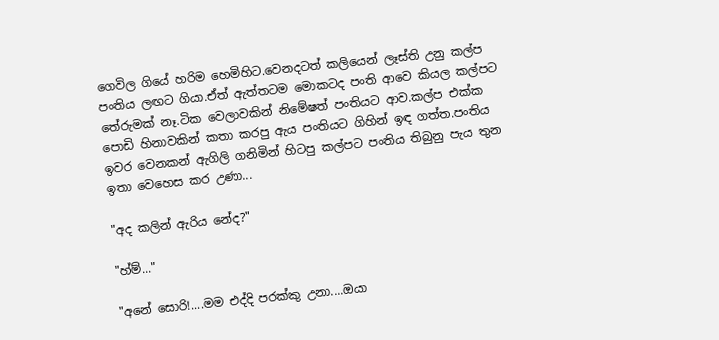ගෙවිල ගියේ හරිම හෙමිහිට.වෙනදටත් කලියෙන් ලෑස්ති උනු කල්ප පංතිය ලඟට ගියා.ඒත් ඇත්තටම මොකටද පංති ආවෙ කියල කල්පට තේරුමක් නෑ.ටික වෙලාවකින් නිමේෂත් පංතියට ආව.කල්ප එක්ක පොඩි හිනාවකින් කතා කරපු ඇය පංතියට ගිහින් ඉඳ ගත්ත.පංතිය ඉවර වෙනකන් ඇගිලි ගනිමින් හිටපු කල්පට පංතිය තිබුනු පැය තුන ඉතා වෙහෙස කර උණා...

"අද කලින් ඇරිය නේද?"

"හ්ම්..."

"අනේ සොරි!....මම එද්දි පරක්කු උනා....ඔයා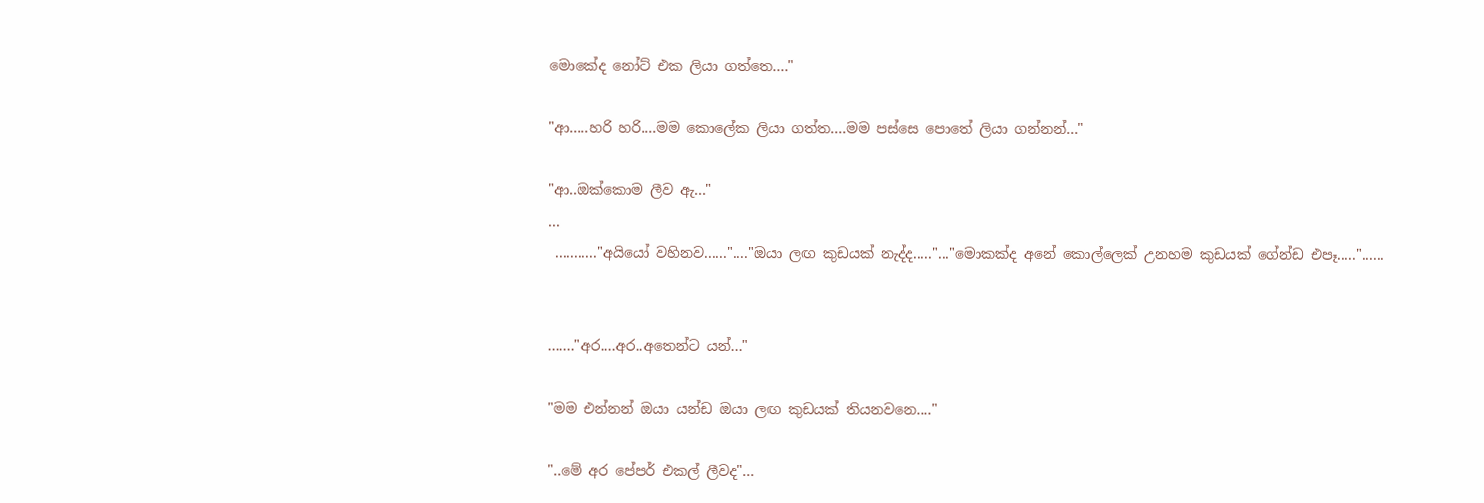මොකේද නෝට් එක ලියා ගත්තෙ...."

"ආ.....හරි හරි....මම කොලේක ලියා ගත්ත....මම පස්සෙ පොතේ ලියා ගන්නන්..."

"ආ..ඔක්කොම ලීව ඇ..."
...
 ..........."අයියෝ වහිනව......"...."ඔයා ලඟ කුඩයක් නැද්ද....."..."මොකක්ද අනේ කොල්ලෙක් උනහම කුඩයක් ගේන්ඩ එපෑ....."......


......."අර....අර..අතෙන්ට යන්..."

"මම එන්නන් ඔයා යන්ඩ ඔයා ලඟ කුඩයක් තියනවනෙ...."

"..මේ අර පේපර් එකල් ලීවද"...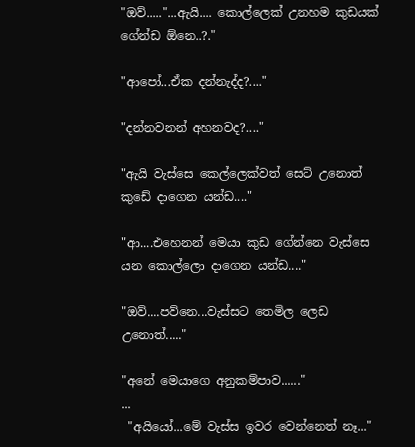"ඔව්....."...ඇයි.... කොල්ලෙක් උනහම කුඩයක් ගේන්ඩ ඕනෙ..?."

"ආපෝ...ඒක දන්නැද්ද?...."

"දන්නවනන් අහනවද?...."

"ඇයි වැස්සෙ කෙල්ලෙක්වත් සෙට් උනොත් කුඩේ දාගෙන යන්ඩ...."

"ආ....එහෙනන් මෙයා කුඩ ගේන්නෙ වැස්සෙ යන කොල්ලො දාගෙන යන්ඩ...."

"ඔව්....පව්නෙ...වැස්සට තෙමිල ලෙඩ උනොත්....."

"අනේ මෙයාගෙ අනුකම්පාව......"
...
 "අයියෝ...මේ වැස්ස ඉවර වෙන්නෙත් නෑ..."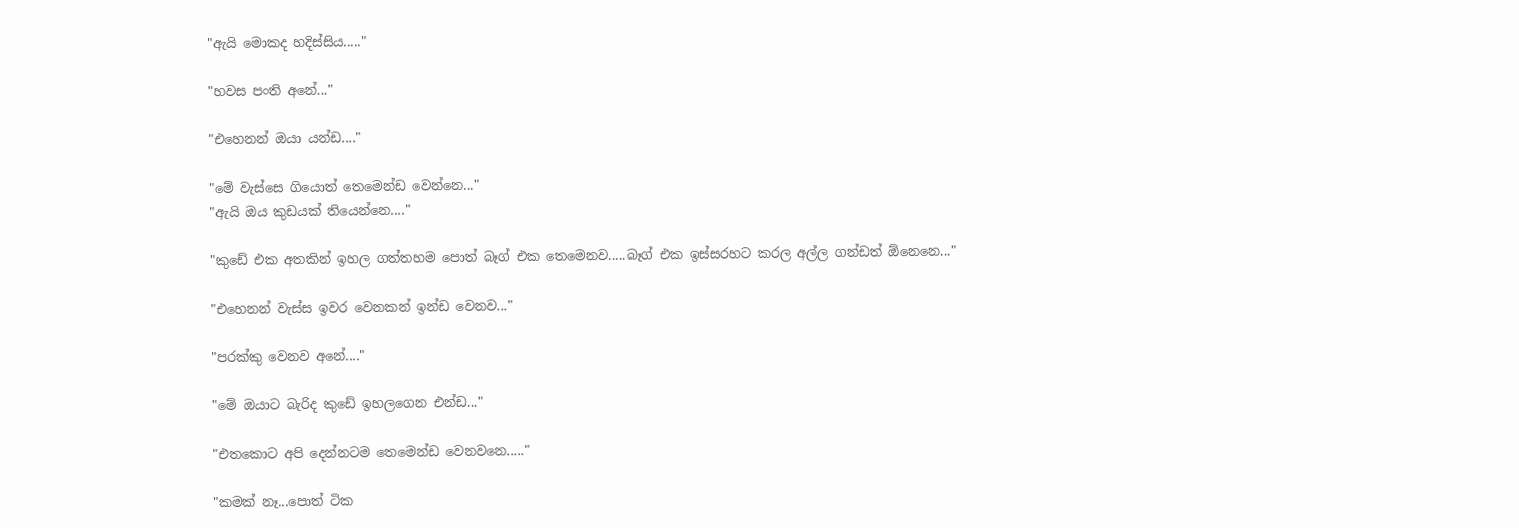"ඇයි මොකද හදිස්සිය....."

"හවස පංති අනේ..."

"එහෙනන් ඔයා යන්ඩ...."

"මේ වැස්සෙ ගියොත් තෙමෙන්ඩ වෙන්නෙ..."
"ඇයි ඔය කුඩයක් තියෙන්නෙ...."

"කුඩේ එක අතකින් ඉහල ගත්තහම පොත් බෑග් එක තෙමෙනව.....බෑග් එක ඉස්සරහට කරල අල්ල ගන්ඩත් ඕනෙනෙ..."

"එහෙනන් වැස්ස ඉවර වෙනකන් ඉන්ඩ වෙනව..."

"පරක්කු වෙනව අනේ...."

"මේ ඔයාට බැරිද කුඩේ ඉහලගෙන එන්ඩ..."

"එතකොට අපි දෙන්නටම තෙමෙන්ඩ වෙනවනෙ....."

"කමක් නෑ...පොත් ටික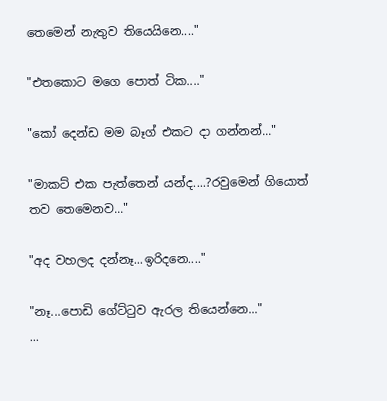තෙමෙන් නැතුව තියෙයිනෙ...."

"එතකොට මගෙ පොත් ටික...."

"කෝ දෙන්ඩ මම බෑග් එකට දා ගන්නන්..."

"මාකට් එක පැත්තෙන් යන්ද....?රවුමෙන් ගියොත් තව තෙමෙනව..."

"අද වහලද දන්නෑ...ඉරිදනෙ...."

"නෑ...පොඩි ගේට්ටුව ඇරල තියෙන්නෙ..."
...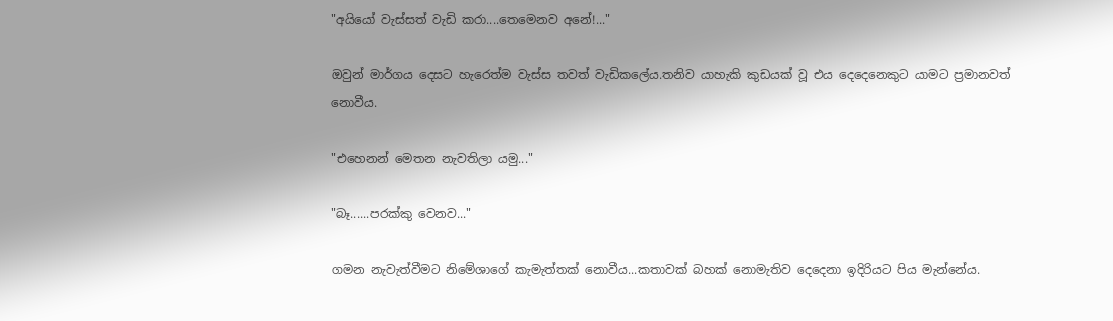"අයියෝ වැස්සත් වැඩි කරා....තෙමෙනව අනේ!..."

ඔවුන් මාර්ගය දෙසට හැරෙත්ම වැස්ස තවත් වැඩිකලේය.තනිව යාහැකි කුඩයක් වූ එය දෙදෙනෙකුට යාමට ප්‍රමානවත් නොවීය.

"එහෙනන් මෙතන නැවතිලා යමු..."

"බෑ......පරක්කු වෙනව..."

ගමන නැවැත්වීමට නිමේශාගේ කැමැත්තක් නොවීය...කතාවක් බහක් නොමැතිව දෙදෙනා ඉදිරියට පිය මැන්නේය.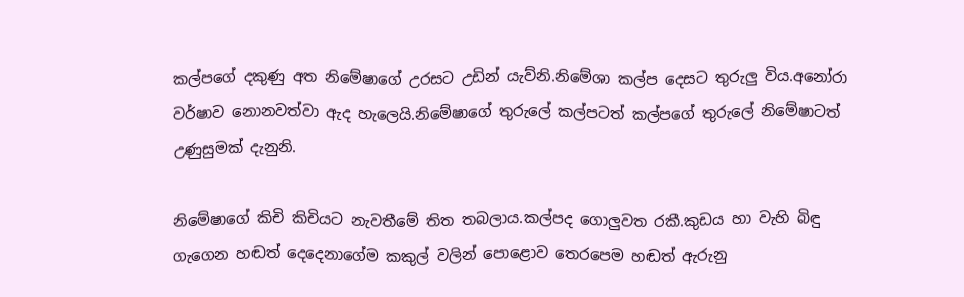කල්පගේ දකුණු අත නිමේෂාගේ උරසට උඩින් යැව්නි.නිමේශා කල්ප දෙසට තුරුලු විය.අනෝරා වර්ෂාව නොනවත්වා ඇද හැලෙයි.නිමේෂාගේ තුරුලේ කල්පටත් කල්පගේ තුරුලේ නිමේෂාටත් උණුසුමක් දැනුනි.

නිමේෂාගේ කිචි කිචියට නැවතීමේ තිත තබලාය.කල්පද ගොලුවත රකී.කුඩය හා වැහි බිඳු ගැගෙන හඬත් දෙදෙනාගේම කකුල් වලින් පොළොව තෙරපෙම හඬත් ඇරුනු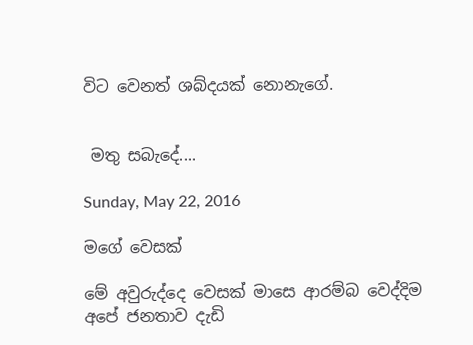විට වෙනත් ශබ්දයක් නොනැගේ.


 මතු සබැදේ....

Sunday, May 22, 2016

මගේ වෙසක්

මේ අවුරුද්දෙ වෙසක් මාසෙ ආරම්බ වෙද්දිම අපේ ජනතාව දැඩි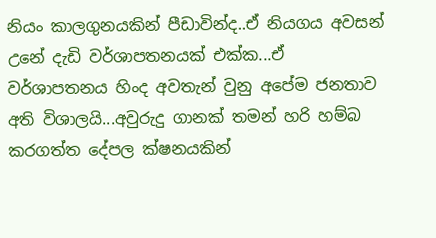නියං කාලගුනයකින් පීඩාවින්ද..ඒ නියගය අවසන් උනේ දැඩි වර්ශාපතනයක් එක්ක...ඒ  වර්ශාපතනය හිංද අවතැන් වුනු අපේම ජනතාව අති විශාලයි...අවුරුදු ගානක් තමන් හරි හම්බ කරගත්ත දේපල ක්ෂනයකින්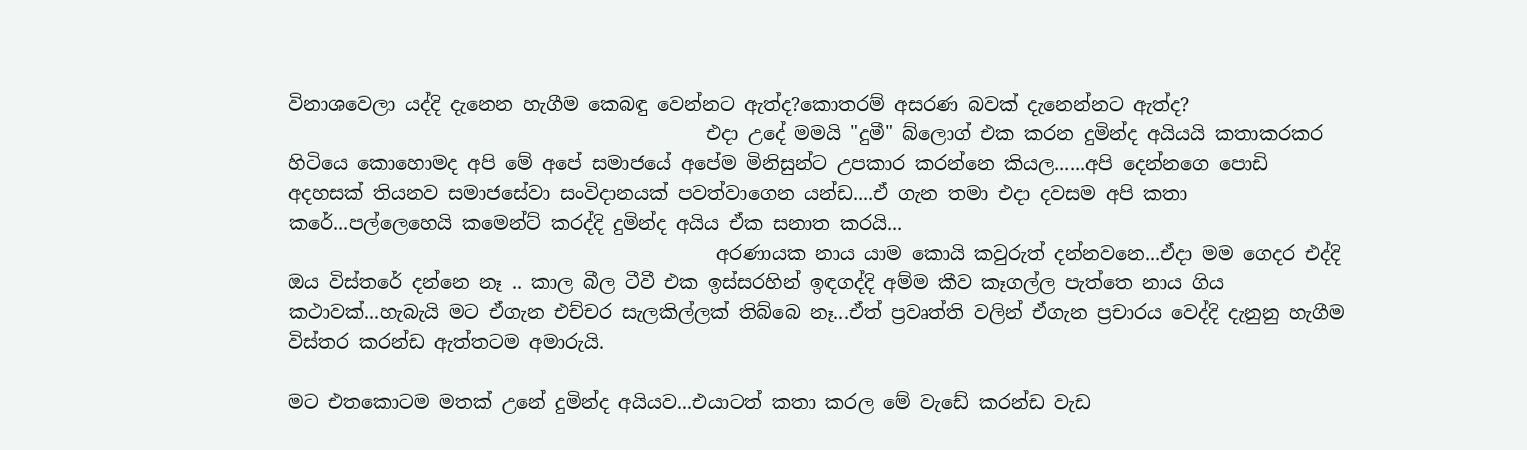විනාශවෙලා යද්දි දැනෙන හැගීම කෙබඳු වෙන්නට ඇත්ද?කොතරම් අසරණ බවක් දැනෙන්නට ඇත්ද?
                                            එදා උදේ මමයි "දුමී" බ්ලොග් එක කරන දුමින්ද අයියයි කතාකරකර හිටියෙ කොහොමද අපි මේ අපේ සමාජයේ අපේම මිනිසුන්ට උපකාර කරන්නෙ කියල......අපි දෙන්නගෙ පොඩි අදහසක් තියනව සමාජසේවා සංවිදානයක් පවත්වාගෙන යන්ඩ....ඒ ගැන තමා එදා දවසම අපි කතා කරේ...පල්ලෙහෙයි කමෙන්ට් කරද්දි දුමින්ද අයිය ඒක සනාත කරයි...
                                             අරණායක නාය යාම කොයි කවුරුත් දන්නවනෙ...ඒදා මම ගෙදර එද්දි ඔය විස්තරේ දන්නෙ නෑ .. කාල බීල ටීවී එක ඉස්සරහින් ඉඳගද්දි අම්ම කීව කෑගල්ල පැත්තෙ නාය ගිය කථාවක්...හැබැයි මට ඒගැන එච්චර සැලකිල්ලක් තිබ්බෙ නෑ...ඒත් ප්‍රවෘත්ති වලින් ඒගැන ප්‍රචාරය වෙද්දි දැනුනු හැගීම විස්තර කරන්ඩ ඇත්තටම අමාරුයි.

මට එතකොටම මතක් උනේ දුමින්ද අයියව...එයාටත් කතා කරල මේ වැඩේ කරන්ඩ වැඩ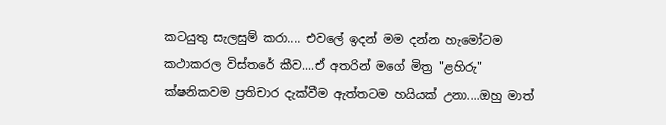කටයුතු සැලසුම් කරා.... එවලේ ඉදන් මම දන්න හැමෝටම කථාකරල විස්තරේ කීව....ඒ අතරින් මගේ මිත්‍ර "ළහිරු" ක්ෂනිකවම ප්‍රතිචාර දැක්වීම ඇත්තටම හයියක් උනා....ඔහු මාත්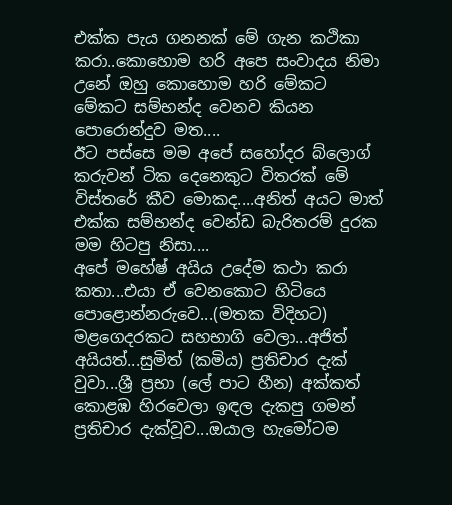එක්ක පැය ගනනක් මේ ගැන කථිකා කරා..කොහොම හරි අපෙ සංවාදය නිමා උනේ ඔහු කොහොම හරි මේකට  මේකට සම්භන්ද වෙනව කියන පොරොන්දුව මත....
ඊට පස්සෙ මම අපේ සහෝදර බ්ලොග් කරුවන් ටික දෙනෙකුට විතරක් මේ විස්තරේ කීව මොකද....අනිත් අයට මාත් එක්ක සම්භන්ද වෙන්ඩ බැරිතරම් දුරක මම හිටපු නිසා....
අපේ මහේෂ් අයිය උදේම කථා කරා කතා...එයා ඒ වෙනකොට හිටියෙ පොළොන්නරුවෙ...(මතක විදිහට) මළගෙදරකට සහභාගි වෙලා...අජිත් අයියත්...සුමිත් (කමිය) ප්‍රතිචාර දැක් වුවා...ශ්‍රී ප්‍රභා (ලේ පාට හීන) අක්කත් කොළඹ හිරවෙලා ඉඳල දැකපු ගමන් ප්‍රතිචාර දැක්වූව...ඔයාල හැමෝටම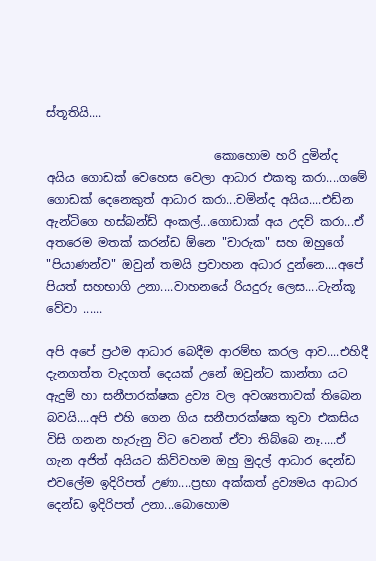ස්තූතියි....

                            කොහොම හරි දුමින්ද අයිය ගොඩක් වෙහෙස වෙලා ආධාර එකතු කරා....ගමේ ගොඩක් දෙනෙකුත් ආධාර කරා...චමින්ද අයිය....එඩ්න ඇන්ටිගෙ හස්බන්ඩ් අංකල්...ගොඩාක් අය උදව් කරා...ඒ අතරෙම මතක් කරන්ඩ ඕනෙ "චාරුක" සහ ඔහුගේ "පියාණන්ව" ඔවුන් තමයි ප්‍රවාහන අධාර දුන්නෙ....අපේ පියත් සහභාගි උනා....වාහනයේ රියදුරු ලෙස....ටැන්කූ වේවා ......

අපි අපේ ප්‍රථම ආධාර බෙදීම ආරම්භ කරල ආව....එහිදී දැනගත්ත වැදගත් දෙයක් උනේ ඔවුන්ට කාන්තා යට ඇදුම් හා සනීපාරක්ෂක ද්‍රව්‍ය වල අවශ්‍යතාවක් තිබෙන බවයි....අපි එහි ගෙන ගිය සනීපාරක්ෂක තුවා එකසිය විසි ගනන හැරුනු විට වෙනත් ඒවා තිබ්බෙ නෑ.....ඒ ගැන අජිත් අයියට කිව්වහම ඔහු මුදල් ආධාර දෙන්ඩ එවලේම ඉදිරිපත් උණා....ප්‍රභා අක්කත් ද්‍රව්‍යමය ආධාර දෙන්ඩ ඉදිරිපත් උනා...බොහොම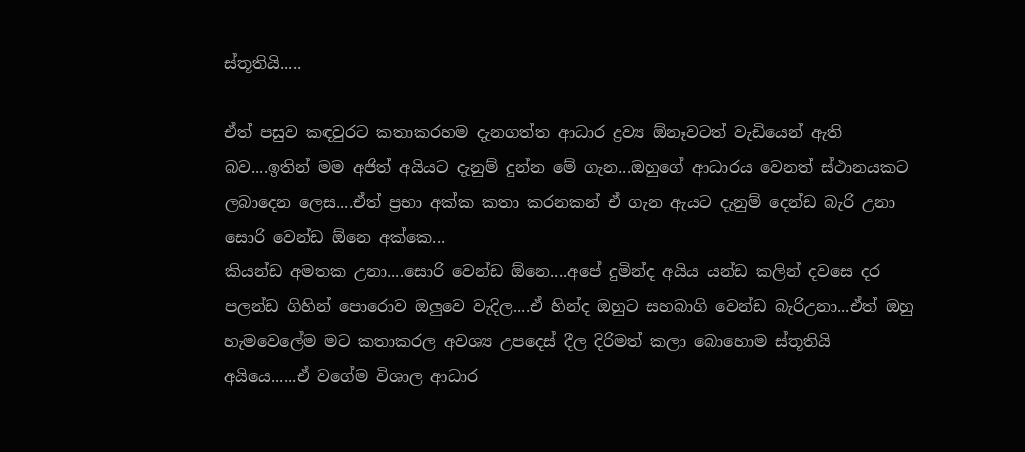ස්තූතියි.....

ඒත් පසුව කඳවුරට කතාකරහම දැනගත්ත ආධාර ද්‍රව්‍ය ඕනෑවටත් වැඩියෙන් ඇති බව....ඉතින් මම අජිත් අයියට දැනුම් දුන්න මේ ගැන...ඔහුගේ ආධාරය වෙනත් ස්ථානයකට ලබාදෙන ලෙස....ඒත් ප්‍රභා අක්ක කතා කරනකන් ඒ ගැන ඇයට දැනුම් දෙන්ඩ බැරි උනා සොරි වෙන්ඩ ඕනෙ අක්කෙ...
කියන්ඩ අමතක උනා....සොරි වෙන්ඩ ඕනෙ....අපේ දුමින්ද අයිය යන්ඩ කලින් දවසෙ දර පලන්ඩ ගිහින් පොරොව ඔලුවෙ වැදිල....ඒ හින්ද ඔහුට සහබාගි වෙන්ඩ බැරිඋනා...ඒත් ඔහු හැමවෙලේම මට කතාකරල අවශ්‍ය උපදෙස් දීල දිරිමත් කලා බොහොම ස්තූතියි අයියෙ......ඒ වගේම විශාල ආධාර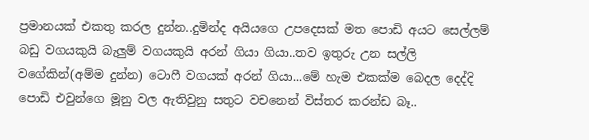ප්‍රමානයක් එකතු කරල දුන්න..දුමින්ද අයියගෙ උපදෙසක් මත පොඩි අයට සෙල්ලම් බඩු වගයකුයි බැලුම් වගයකුයි අරන් ගියා ගියා..තව ඉතුරු උන සල්ලි වගේකින්(අම්ම දුන්න) ටොෆී වගයක් අරන් ගියා...මේ හැම එකක්ම බෙදල දෙද්දි පොඩි එවුන්ගෙ මූනු වල ඇතිවුනු සතුට වචනෙන් විස්තර කරන්ඩ බෑ..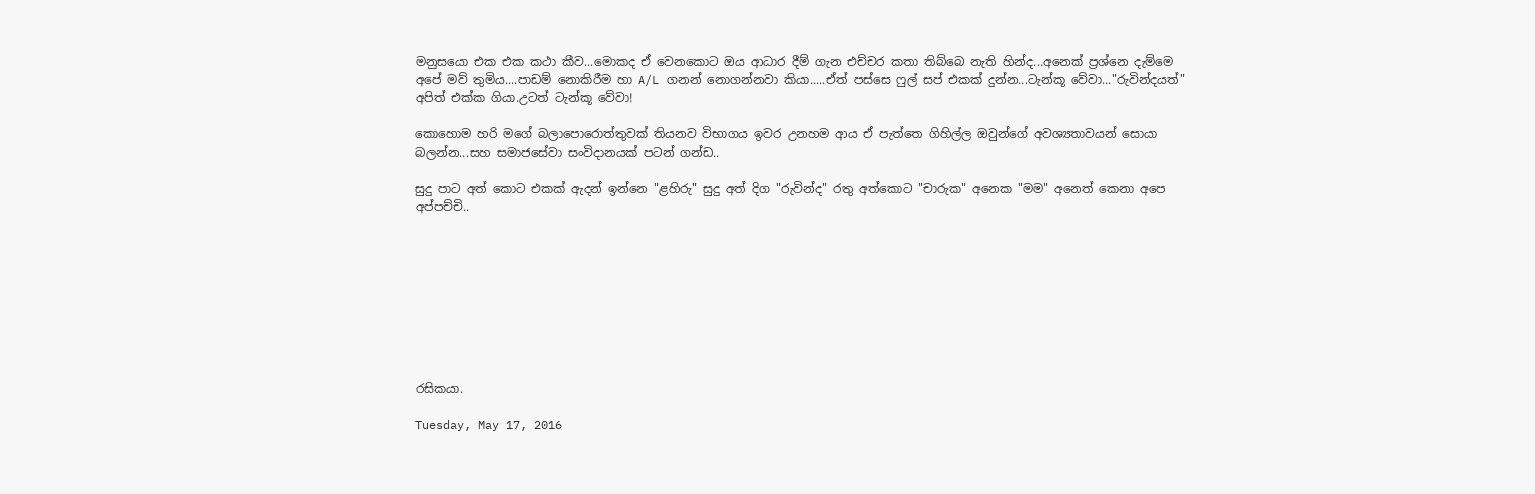මනුසයො එක එක කථා කීව...මොකද ඒ වෙනකොට ඔය ආධාර දීම් ගැන එච්චර කතා තිබ්බෙ නැති හින්ද...අනෙක් ප්‍රශ්නෙ දැම්මෙ අපේ මව් තුමිය....පාඩම් නොකිරීම හා A/L ගනන් නොගන්නවා කියා.....ඒත් පස්සෙ ෆුල් සප් එකක් දුන්න...ටැන්කූ වේවා..."රුවින්දයත්" අපිත් එක්ක ගියා.උටත් ටැන්කූ වේවා!

කොහොම හරි මගේ බලාපොරොත්තුවක් තියනව විභාගය ඉවර උනහම ආය ඒ පැත්තෙ ගිහිල්ල ඔවුන්ගේ අවශ්‍යතාවයන් සොයා බලන්න...සහ සමාජසේවා සංවිදානයක් පටන් ගන්ඩ..

සුදු පාට අත් කොට එකක් ඇදන් ඉන්නෙ "ළහිරු" සුදු අත් දිග "රුවින්ද" රතු අත්කොට "චාරුක" අනෙක "මම" අනෙත් කෙනා අපෙ අප්පච්චි..









රසිකයා.

Tuesday, May 17, 2016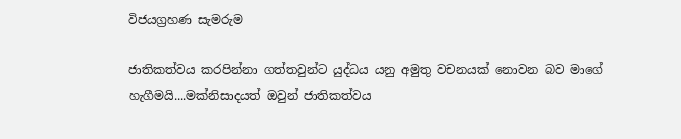විජයග්‍රහණ සැමරුම

ජාතිකත්වය කරපින්නා ගත්තවුන්ට යුද්ධය යනු අමුතු වචනයක් නොවන බව මාගේ හැගීමයි....මක්නිසාදයත් ඔවුන් ජාතිකත්වය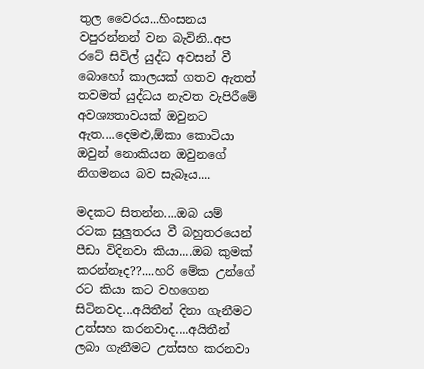තුල වෛරය...හිංසනය වපුරන්නන් වන බැවිනි..අප රටේ සිවිල් යුද්ධ අවසන් වී බොහෝ කාලයක් ගතව ඇතත් තවමත් යුද්ධය නැවත වැපිරීමේ අවශ්‍යතාවයක් ඔවුනට ඇත....දෙමළු,ඕකා කොටියා ඔවුන් නොකියන ඔවුනගේ නිගමනය බව සැබෑය....

මදකට සිතන්න....ඔබ යම් රටක සුලුතරය වී බහුතරයෙන් පීඩා විදිනවා කියා....ඔබ කුමක් කරන්නෑද??....හරි මේක උන්ගේ රට කියා කට වහගෙන සිටිනවද...අයිතීන් දිනා ගැනීමට උත්සහ කරනවාද....අයිතීන් ලබා ගැනීමට උත්සහ කරනවා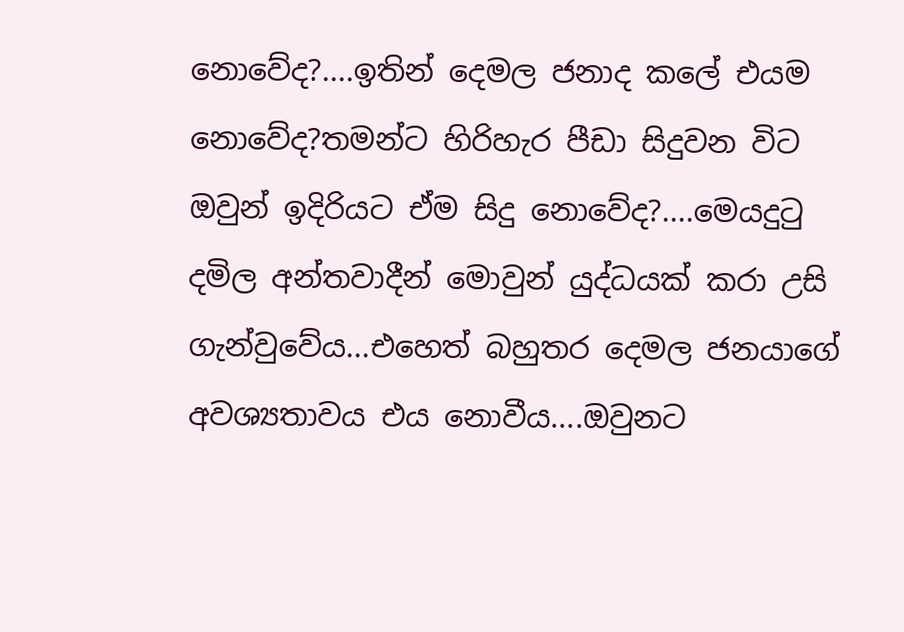නොවේද?....ඉතින් දෙමල ජනාද කලේ එයම නොවේද?තමන්ට හිරිහැර පීඩා සිදුවන විට ඔවුන් ඉදිරියට ඒම සිදු නොවේද?....මෙයදුටු දමිල අන්තවාදීන් මොවුන් යුද්ධයක් කරා උසි ගැන්වුවේය...එහෙත් බහුතර දෙමල ජනයාගේ අවශ්‍යතාවය එය නොවීය....ඔවුනට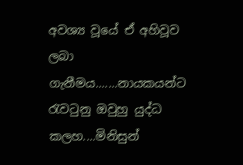අවශ්‍ය වූයේ ඒ අහිවූව ලබා ගැනීමය.......නායකයන්ට රැවටුනු ඔවුහු යුද්ධ කලහ....මිනිසුන්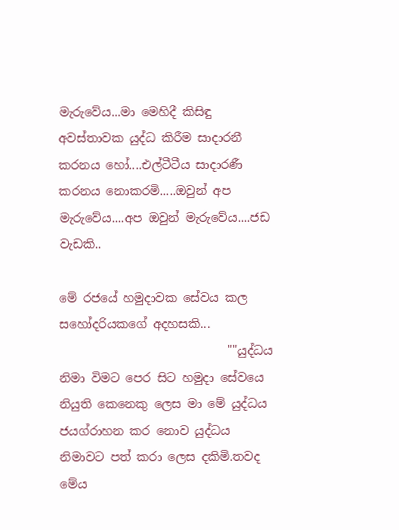මැරුවේය...මා මෙහිදී කිසිඳු අවස්තාවක යුද්ධ කිරීම සාදාරනී කරනය හෝ....එල්ටීටීය සාදාරණී කරනය නොකරමි.....ඔවුන් අප මැරුවේය....අප ඔවුන් මැරුවේය....ජඩ වැඩකි..

මේ රජයේ හමුදාවක සේවය කල සහෝදරියකගේ අදහසකි...
                            ""යුද්ධය නිමා විමට පෙර සිට හමුදා සේවයෙ නියුති කෙනෙකු ලෙස මා මේ යුද්ධය ජයග්රාහන කර නොව යුද්ධය නිමාවට පත් කරා ලෙස දකිමි.තවද මේය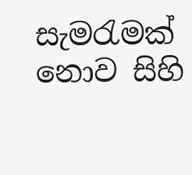සැමරැමක් නොව සිහි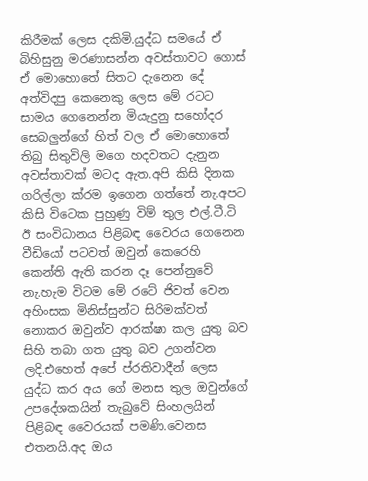කිරීමක් ලෙස දකිමි.යුද්ධ සමයේ ඒ බිහිසුනු මරණාසන්න අවස්තාවට ගොස් ඒ මොහොතේ සිතට දැනෙන දේ අත්විදපු කෙනෙකු ලෙස මේ රටට සාමය ගෙනෙන්න මියැදුනු සහෝදර සෙබලුන්ගේ හිත් වල ඒ මොහොතේ තිබු සිතුවිලි මගෙ හදවතට දැනුන අවස්තාවක් මටද ඇත.අපි කිසි දිනක ගරිල්ලා ක්රම ඉගෙන ගත්තේ නැ.අපට කිසි විටෙක පුහුණු විම් තුල එල්.ටී.ටි ඊ සංවිධානය පිළිබඳ වෛරය ගෙනෙන වීඩියෝ පටවත් ඔවුන් කෙරෙහි කෙන්ති ඇති කරන දෑ පෙන්නුවේ නැ.හැම විටම මේ රටේ ජිවත් වෙන අහිංසක මිනිස්සුන්ට සිරිමක්වත් නොකර ඔවුන්ව ආරක්ෂා කල යුතු බව සිහි තබා ගත යුතු බව උගන්වන ලදි.එහෙත් අපේ ප්රතිවාදීන් ලෙස යුද්ධ කර අය ගේ මනස තුල ඔවුන්ගේ උපදේශකයින් තැබුවේ සිංහලයින් පිළිබඳ වෛරයක් පමණි.වෙනස එතනයි.අද ඔය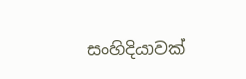සංහිදියාවක්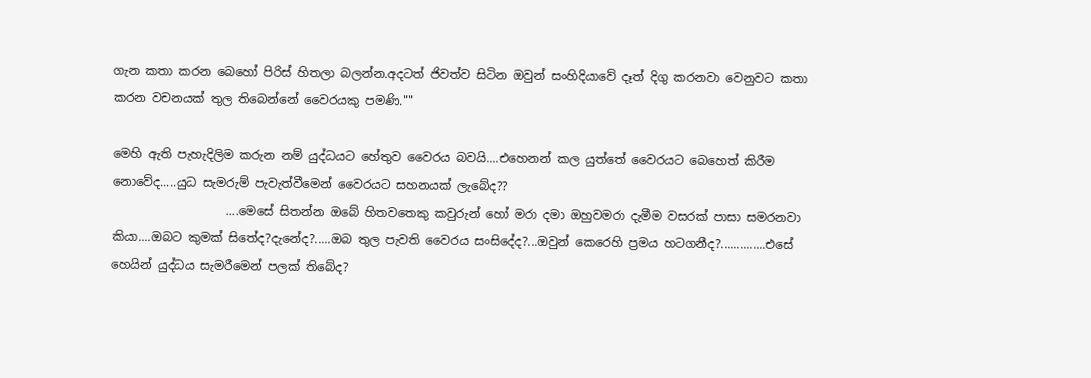ගැන කතා කරන බෙහෝ පිරිස් හිතලා බලන්න.අදටත් ජිවත්ව සිටින ඔවුන් සංහිදියාවේ දෑත් දිගු කරනවා වෙනුවට කතා කරන වචනයක් තුල තිබෙන්නේ වෛරයකු පමණි.""

මෙහි ඇති පැහැදිලිම කරුන නම් යුද්ධයට හේතුව වෛරය බවයි....එහෙනන් කල යුත්තේ වෛරයට බෙහෙත් කිරීම නොවේද.....යුධ සැමරුම් පැවැත්වීමෙන් වෛරයට සහනයක් ලැබේද??
                   ....මෙසේ සිතන්න ඔබේ හිතවතෙකු කවුරුන් හෝ මරා දමා ඔහුවමරා දැමීම වසරක් පාසා සමරනවා කියා....ඔබට කුමක් සිතේද?දැනේද?.....ඔබ තුල පැවති වෛරය සංසිදේද?...ඔවුන් කෙරෙහි ප්‍රමය හටගනීද?..............එසේ හෙයින් යුද්ධය සැමරීමෙන් පලක් තිබේද?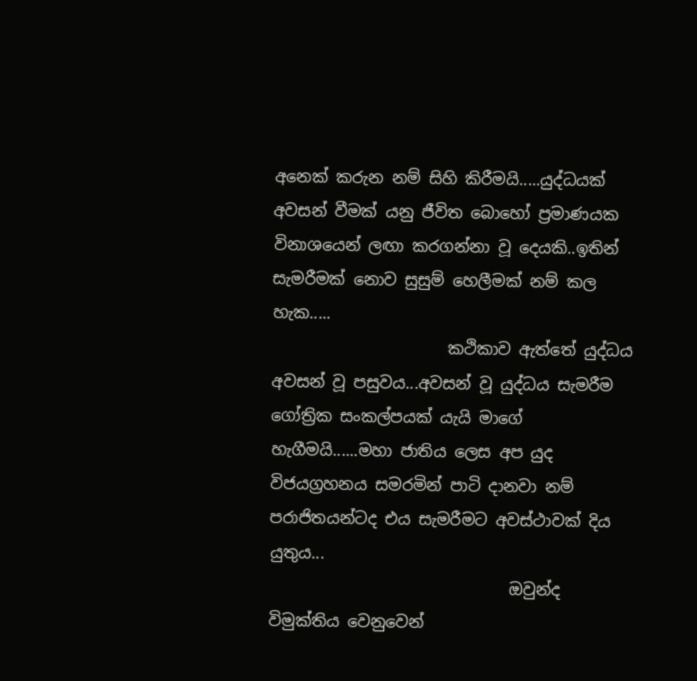අනෙක් කරුන නම් සිහි කිරීමයි.....යුද්ධයක් අවසන් වීමක් යනු ජීවිත බොහෝ ප්‍රමාණයක විනාශයෙන් ලඟා කරගන්නා වූ දෙයකි..ඉතින් සැමරීමක් නොව සුසුම් හෙලීමක් නම් කල හැක.....
                      කථිකාව ඇත්තේ යුද්ධය අවසන් වූ පසුවය...අවසන් වූ යුද්ධය සැමරීම ගෝත්‍රික සංකල්පයක් යැයි මාගේ හැගීමයි......මහා ජාතිය ලෙස අප යුද විජයග්‍රහනය සමරමින් පාටි දානවා නම් පරාජිතයන්ටද එය සැමරීමට අවස්ථාවක් දිය යුතුය...
                              ඔවුන්ද විමුක්තිය වෙනුවෙන්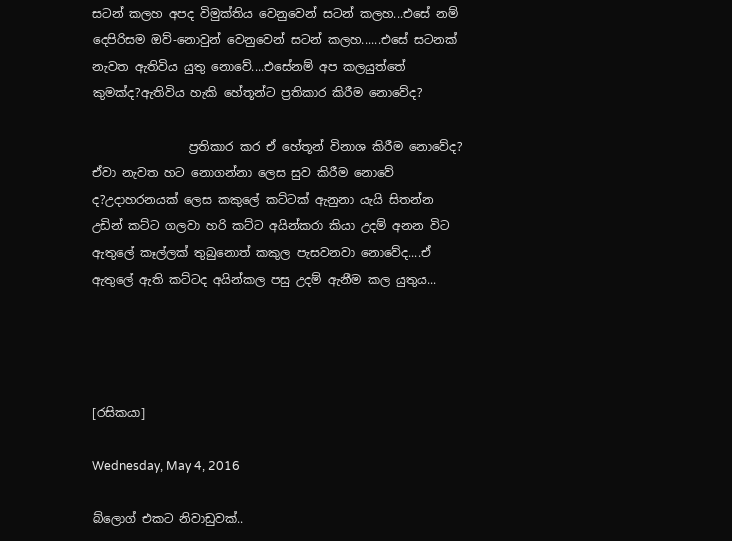සටන් කලහ අපද විමුක්තිය වෙනුවෙන් සටන් කලහ...එසේ නම් දෙපිරිසම ඔව්-නොවුන් වෙනුවෙන් සටන් කලහ......එසේ සටනක් නැවත ඇතිවිය යුතු නොවේ....එසේනම් අප කලයුත්තේ කුමක්ද?ඇතිවිය හැකි හේතූන්ට ප්‍රතිකාර කිරීම නොවේද?

                ප්‍රතිකාර කර ඒ හේතූන් විනාශ කිරීම නොවේද? ඒවා නැවත හට නොගන්නා ලෙස සුව කිරීම නොවේ ද?උදාහරනයක් ලෙස කකුලේ කට්ටක් ඇනුනා යැයි සිතන්න උඩින් කට්ට ගලවා හරි කට්ට අයින්කරා කියා උදම් අනන විට ඇතුලේ කෑල්ලක් තුබුනොත් කකුල පැසවනවා නොවේද....ඒ ඇතුලේ ඇති කට්ටද අයින්කල පසු උදම් ඇනීම කල යුතුය...




[රසිකයා]

Wednesday, May 4, 2016

බ්ලොග් එකට නිවාඩුවක්..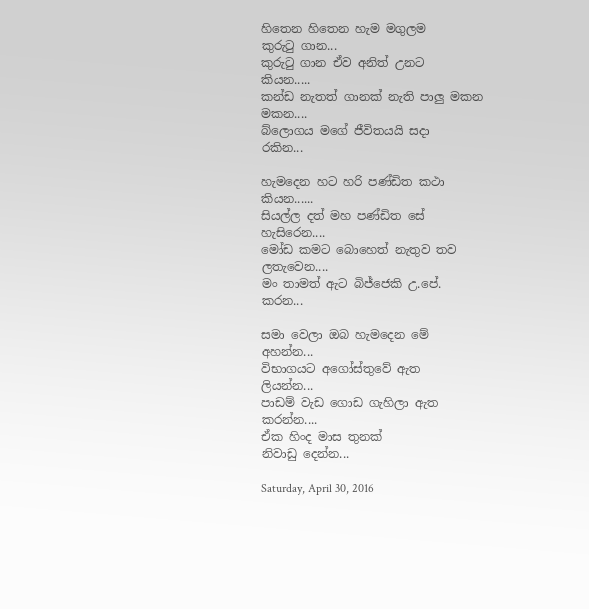හිතෙන හිතෙන හැම මගුලම
කුරුටු ගාන...
කුරුටු ගාන ඒව අනිත් උනට
කියන.....
කන්ඩ නැතත් ගානක් නැති පාලු මකන
මකන....
බ්ලොගය මගේ ජීවිතයයි සදා
රකින...

හැමදෙන හට හරි පණ්ඩිත කථා
කියන......
සියල්ල දත් මහ පණ්ඩිත සේ
හැසිරෙන....
මෝඩ කමට බොහෙත් නැතුව තව
ලතැවෙන....
මං තාමත් ඇට බිජ්ජෙකි උ.පේ.
කරන...

සමා වෙලා ඔබ හැමදෙන මේ
අහන්න...
විභාගයට අගෝස්තුවේ ඇත
ලියන්න...
පාඩම් වැඩ ගොඩ ගැහිලා ඇත
කරන්න....
ඒක හිංද මාස තුනක්
නිවාඩු දෙන්න...

Saturday, April 30, 2016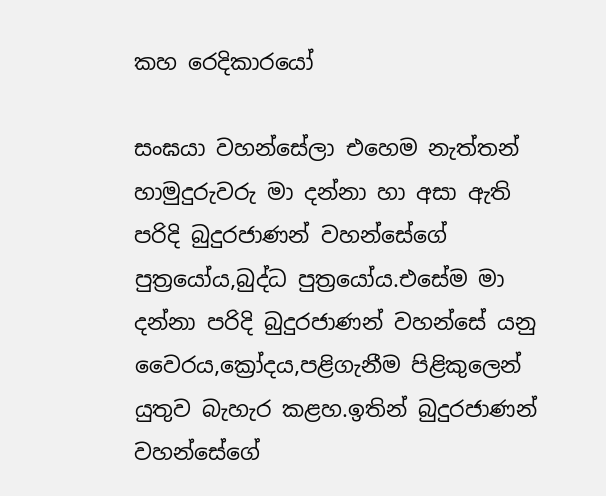කහ රෙදිකාරයෝ

සංඝයා වහන්සේලා එහෙම නැත්තන් හාමුදුරුවරු මා දන්නා හා අසා ඇති පරිදි බුදුරජාණන් වහන්සේගේ පුත්‍රයෝය,බුද්ධ පුත්‍රයෝය.එසේම මා දන්නා පරිදි බුදුරජාණන් වහන්සේ යනු වෛරය,ක්‍රෝදය,පළිගැනීම පිළිකුලෙන් යුතුව බැහැර කළහ.ඉතින් බුදුරජාණන් වහන්සේගේ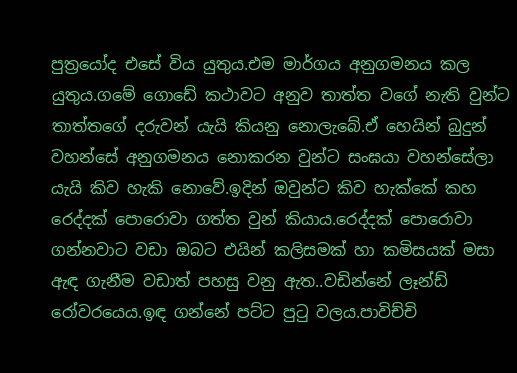පුත්‍රයෝද එසේ විය යුතුය.එම මාර්ගය අනුගමනය කල යුතුය.ගමේ ගොඩේ කථාවට අනුව තාත්ත වගේ නැති වුන්ට තාත්තගේ දරුවන් යැයි කියනු නොලැබේ.ඒ හෙයින් බුදුන් වහන්සේ අනුගමනය නොකරන වුන්ට සංඝයා වහන්සේලා යැයි කිව හැකි නොවේ.ඉදින් ඔවුන්ට කිව හැක්කේ කහ රෙද්දක් පොරොවා ගත්ත වුන් කියාය.රෙද්දක් පොරොවා ගන්නවාට වඩා ඔබට එයින් කලිසමක් හා කමිසයක් මසා ඇඳ ගැනීම වඩාත් පහසු වනු ඇත..වඩින්නේ ලෑන්ඩ් රෝවරයෙය.ඉඳ ගන්නේ පට්ට පුටු වලය.පාවිච්චි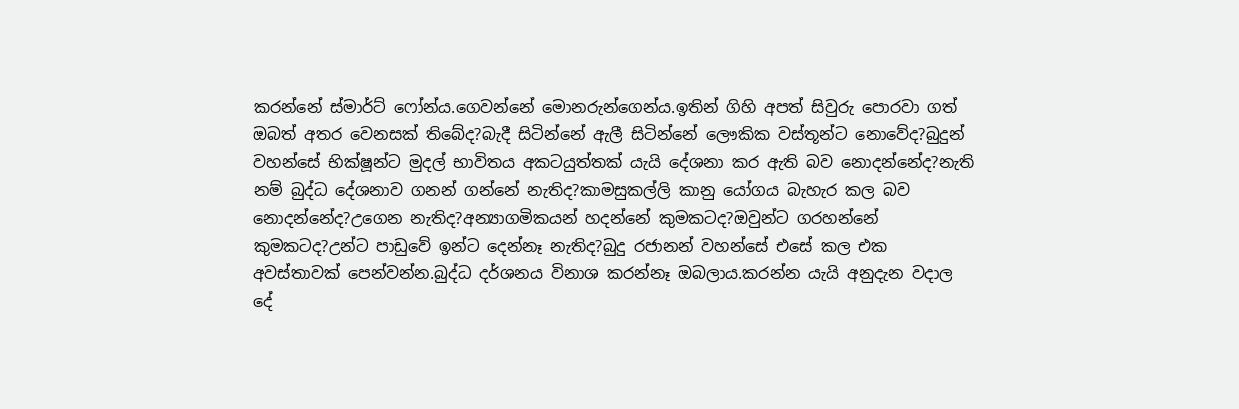කරන්නේ ස්මාර්ට් ෆෝන්ය.ගෙවන්නේ මොනරුන්ගෙන්ය.ඉතින් ගිහි අපත් සිවුරු පොරවා ගත් ඔබත් අතර වෙනසක් තිබේද?බැදී සිටින්නේ ඇලී සිටින්නේ ලෞකික වස්තූන්ට නොවේද?බුදුන් වහන්සේ භික්ෂූන්ට මුදල් භාවිතය අකටයුත්තක් යැයි දේශනා කර ඇති බව නොදන්නේද?නැති නම් බුද්ධ දේශනාව ගනන් ගන්නේ නැතිද?කාමසුකල්ලි කානු යෝගය බැහැර කල බව නොදන්නේද?උගෙන නැතිද?අන්‍යාගමිකයන් හදන්නේ කුමකටද?ඔවුන්ට ගරහන්නේ කුමකටද?උන්ට පාඩුවේ ඉන්ට දෙන්නෑ නැතිද?බුදු රජානන් වහන්සේ එසේ කල එක අවස්තාවක් පෙන්වන්න.බුද්ධ දර්ශනය විනාශ කරන්නෑ ඔබලාය.කරන්න යැයි අනුදැන වදාල දේ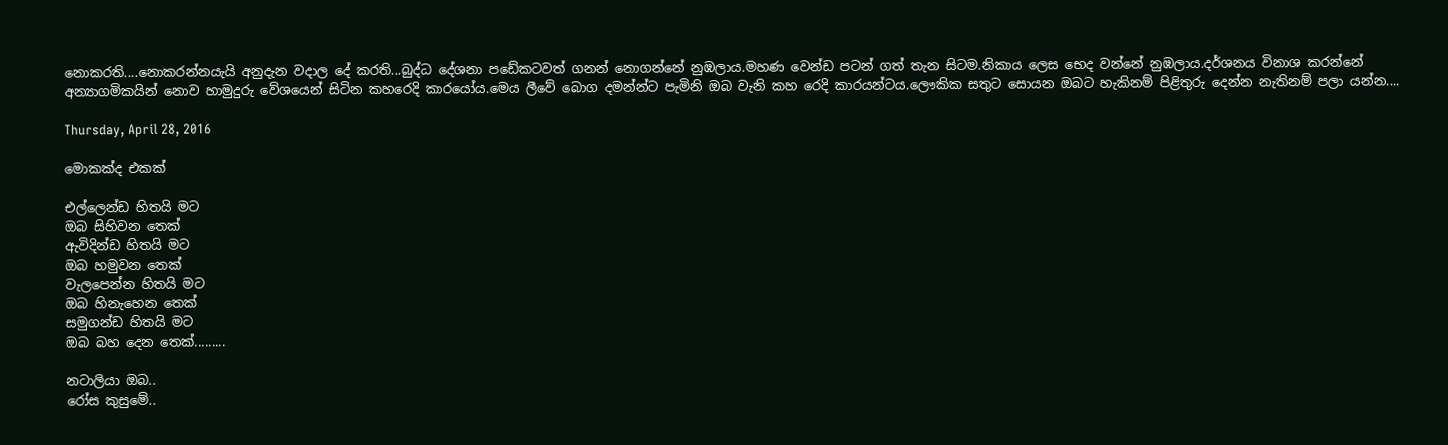නොකරති....නොකරන්නයැයි අනුදැන වදාල දේ කරති...බුද්ධ දේශනා පඩේකටවත් ගනන් නොගන්නේ නුඹලාය.මහණ වෙන්ඩ පටන් ගත් තැන සිටම.නිකාය ලෙස භෙද වන්නේ නුඹලාය.දර්ශනය විනාශ කරන්නේ අන්‍යාගමිකයින් නොව හාමුදුරු වේශයෙන් සිටින කහරෙදි කාරයෝය.මෙය ලීවේ බොග දමන්න්ට පැමිනි ඔබ වැනි කහ රෙදි කාරයන්ටය.ලෞකික සතුට සොයන ඔබට හැකිනම් පිළිතුරු දෙන්න නැතිනම් පලා යන්න....

Thursday, April 28, 2016

මොකක්ද එකක්

එල්ලෙන්ඩ හිතයි මට
ඔබ සිහිවන තෙක්
ඇවිදින්ඩ හිතයි මට
ඔබ හමුවන තෙක්
වැලපෙන්න හිතයි මට
ඔබ හිනැහෙන තෙක්
සමුගන්ඩ හිතයි මට
ඔබ බහ දෙන තෙක්.........

නටාලියා ඔබ..
රෝස කුසුමේ..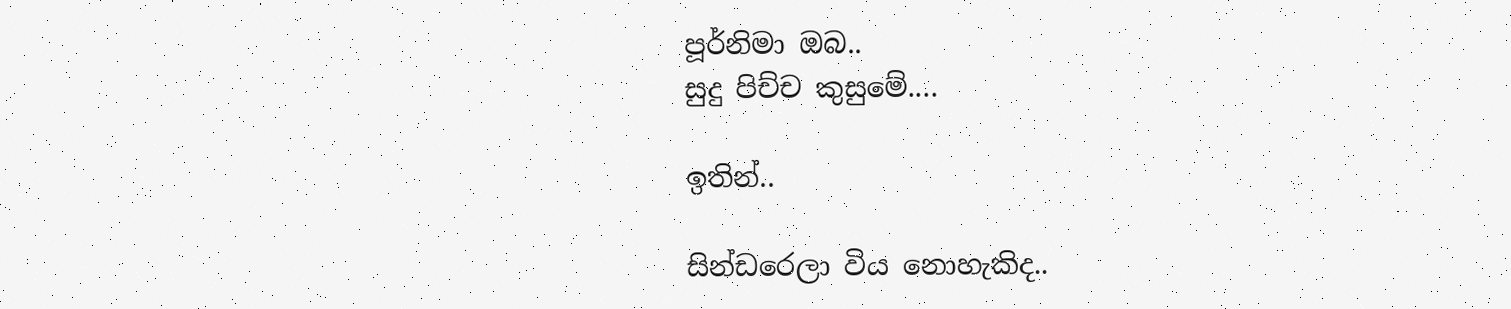පූර්නිමා ඔබ..
සුදු පිච්ච කුසුමේ....

ඉතින්..

සින්ඩරෙලා විය නොහැකිද..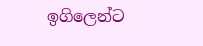ඉගිලෙන්ට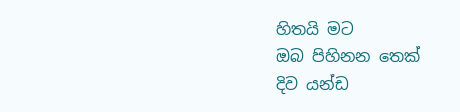හිතයි මට
ඔබ පිහිනන තෙක්
දිව යන්ඩ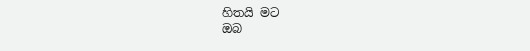හිතයි මට
ඔබ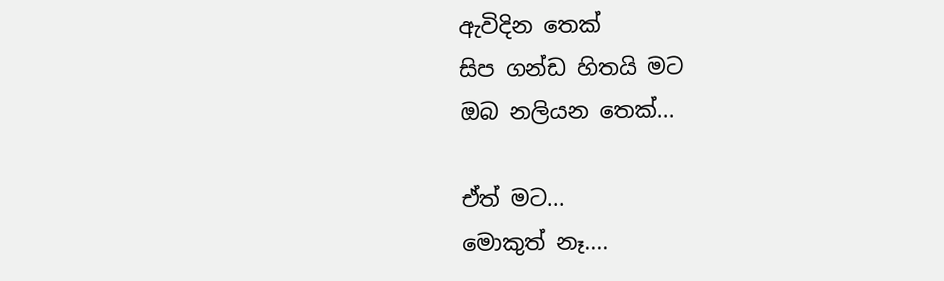ඇවිදින තෙක්
සිප ගන්ඩ හිතයි මට
ඔබ නලියන තෙක්...

ඒත් මට...
මොකුත් නෑ....